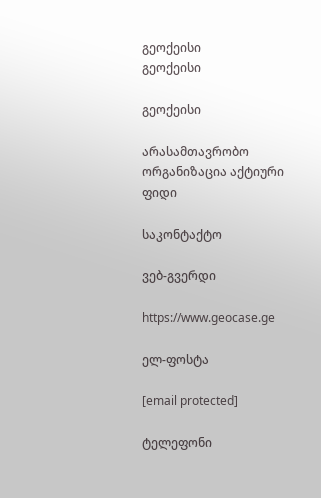გეოქეისი
გეოქეისი

გეოქეისი

არასამთავრობო ორგანიზაცია აქტიური ფიდი

საკონტაქტო

ვებ-გვერდი

https://www.geocase.ge

ელ-ფოსტა

[email protected]

ტელეფონი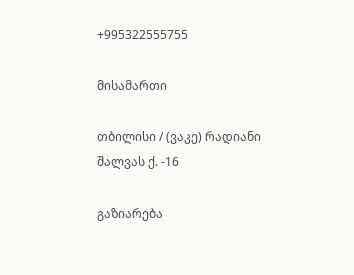+995322555755

მისამართი

თბილისი / (ვაკე) რადიანი შალვას ქ. -16

გაზიარება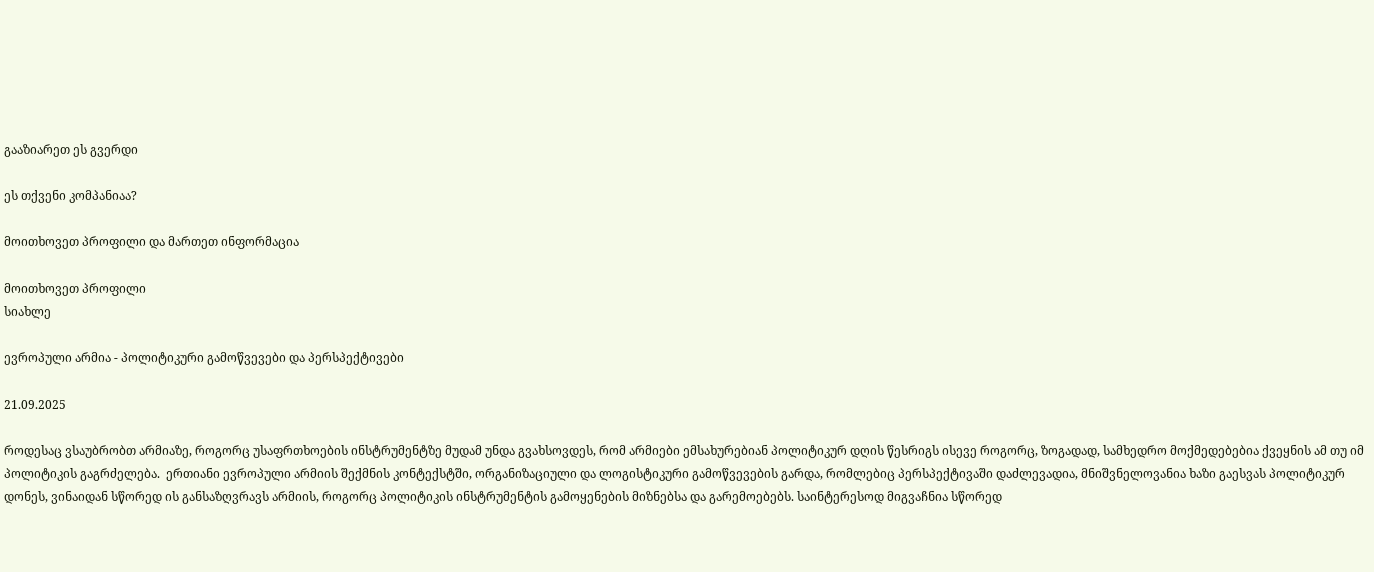გააზიარეთ ეს გვერდი

ეს თქვენი კომპანიაა?

მოითხოვეთ პროფილი და მართეთ ინფორმაცია

მოითხოვეთ პროფილი
სიახლე

ევროპული არმია - პოლიტიკური გამოწვევები და პერსპექტივები

21.09.2025

როდესაც ვსაუბრობთ არმიაზე, როგორც უსაფრთხოების ინსტრუმენტზე მუდამ უნდა გვახსოვდეს, რომ არმიები ემსახურებიან პოლიტიკურ დღის წესრიგს ისევე როგორც, ზოგადად, სამხედრო მოქმედებებია ქვეყნის ამ თუ იმ  პოლიტიკის გაგრძელება.  ერთიანი ევროპული არმიის შექმნის კონტექსტში, ორგანიზაციული და ლოგისტიკური გამოწვევების გარდა, რომლებიც პერსპექტივაში დაძლევადია, მნიშვნელოვანია ხაზი გაესვას პოლიტიკურ დონეს, ვინაიდან სწორედ ის განსაზღვრავს არმიის, როგორც პოლიტიკის ინსტრუმენტის გამოყენების მიზნებსა და გარემოებებს. საინტერესოდ მიგვაჩნია სწორედ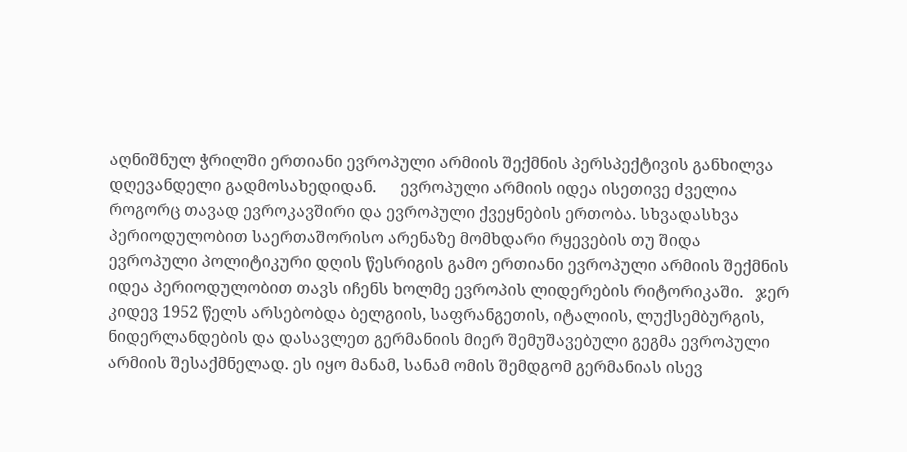აღნიშნულ ჭრილში ერთიანი ევროპული არმიის შექმნის პერსპექტივის განხილვა დღევანდელი გადმოსახედიდან.      ევროპული არმიის იდეა ისეთივე ძველია როგორც თავად ევროკავშირი და ევროპული ქვეყნების ერთობა. სხვადასხვა პერიოდულობით საერთაშორისო არენაზე მომხდარი რყევების თუ შიდა ევროპული პოლიტიკური დღის წესრიგის გამო ერთიანი ევროპული არმიის შექმნის იდეა პერიოდულობით თავს იჩენს ხოლმე ევროპის ლიდერების რიტორიკაში.   ჯერ კიდევ 1952 წელს არსებობდა ბელგიის, საფრანგეთის, იტალიის, ლუქსემბურგის, ნიდერლანდების და დასავლეთ გერმანიის მიერ შემუშავებული გეგმა ევროპული არმიის შესაქმნელად. ეს იყო მანამ, სანამ ომის შემდგომ გერმანიას ისევ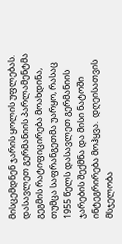მისცემდნენ ჯარის ყოლის უფლებას. დასავლეთ გერმანიის პარლამენტმა გეგმის რატიფიცირება მოახდინა, თუმცა საფრანგეთმა უარყო, რასაც 1955 წელს დასავლეთ გერმანიის ჯარების შექმნა და მისი ნატოში ინტეგრირება მოჰყვა.  დღეისათვის მსჯელობა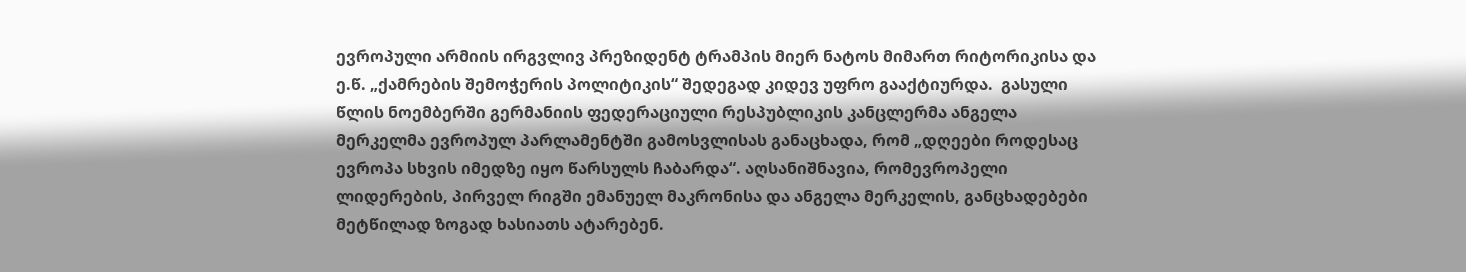ევროპული არმიის ირგვლივ პრეზიდენტ ტრამპის მიერ ნატოს მიმართ რიტორიკისა და ე.წ. „ქამრების შემოჭერის პოლიტიკის“ შედეგად კიდევ უფრო გააქტიურდა.  გასული წლის ნოემბერში გერმანიის ფედერაციული რესპუბლიკის კანცლერმა ანგელა მერკელმა ევროპულ პარლამენტში გამოსვლისას განაცხადა, რომ „დღეები როდესაც ევროპა სხვის იმედზე იყო წარსულს ჩაბარდა“. აღსანიშნავია, რომევროპელი ლიდერების, პირველ რიგში ემანუელ მაკრონისა და ანგელა მერკელის, განცხადებები  მეტწილად ზოგად ხასიათს ატარებენ.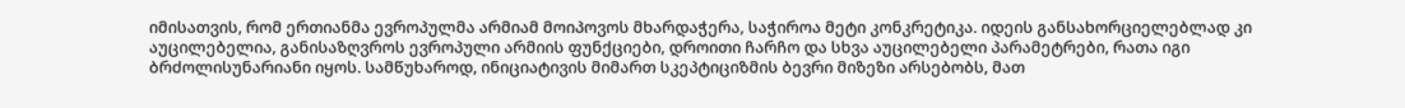იმისათვის, რომ ერთიანმა ევროპულმა არმიამ მოიპოვოს მხარდაჭერა, საჭიროა მეტი კონკრეტიკა. იდეის განსახორციელებლად კი აუცილებელია, განისაზღვროს ევროპული არმიის ფუნქციები, დროითი ჩარჩო და სხვა აუცილებელი პარამეტრები, რათა იგი ბრძოლისუნარიანი იყოს. სამწუხაროდ, ინიციატივის მიმართ სკეპტიციზმის ბევრი მიზეზი არსებობს, მათ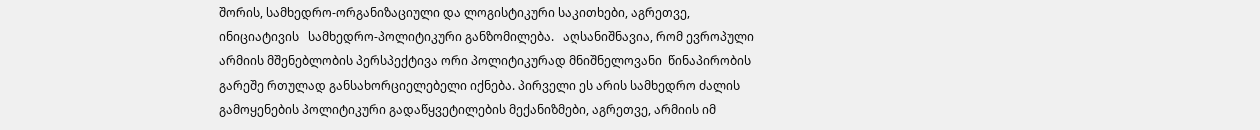შორის, სამხედრო-ორგანიზაციული და ლოგისტიკური საკითხები, აგრეთვე, ინიციატივის   სამხედრო-პოლიტიკური განზომილება.   აღსანიშნავია, რომ ევროპული არმიის მშენებლობის პერსპექტივა ორი პოლიტიკურად მნიშნელოვანი  წინაპირობის გარეშე რთულად განსახორციელებელი იქნება. პირველი ეს არის სამხედრო ძალის გამოყენების პოლიტიკური გადაწყვეტილების მექანიზმები, აგრეთვე, არმიის იმ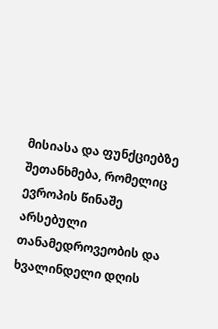მისიასა და ფუნქციებზე შეთანხმება, რომელიც ევროპის წინაშე არსებული თანამედროვეობის და ხვალინდელი დღის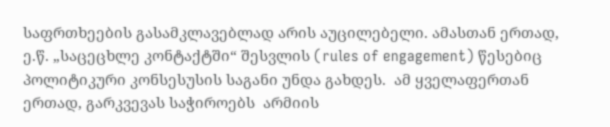საფრთხეების გასამკლავებლად არის აუცილებელი. ამასთან ერთად, ე.წ. „საცეცხლე კონტაქტში“ შესვლის (rules of engagement) წესებიც პოლიტიკური კონსესუსის საგანი უნდა გახდეს.  ამ ყველაფერთან ერთად, გარკვევას საჭიროებს  არმიის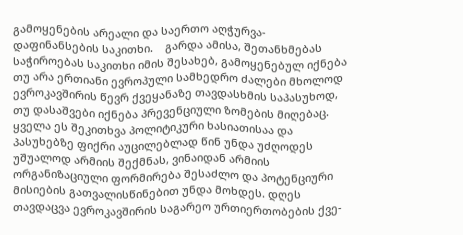გამოყენების არეალი და საერთო აღჭურვა-დაფინანსების საკითხი.    გარდა ამისა, შეთანხმებას საჭიროებას საკითხი იმის შესახებ, გამოყენებულ იქნება თუ არა ერთიანი ევროპული სამხედრო ძალები მხოლოდ ევროკავშირის წევრ ქვეყანაზე თავდასხმის საპასუხოდ, თუ დასაშვები იქნება პრევენციული ზომების მიღებაც. ყველა ეს შეკითხვა პოლიტიკური ხასიათისაა და პასუხებზე ფიქრი აუცილებლად წინ უნდა უძღოდეს უშუალოდ არმიის შექმნას, ვინაიდან არმიის ორგანიზაციული ფორმირება შესაძლო და პოტენციური მისიების გათვალისწინებით უნდა მოხდეს. დღეს თავდაცვა ევროკავშირის საგარეო ურთიერთობების ქვე-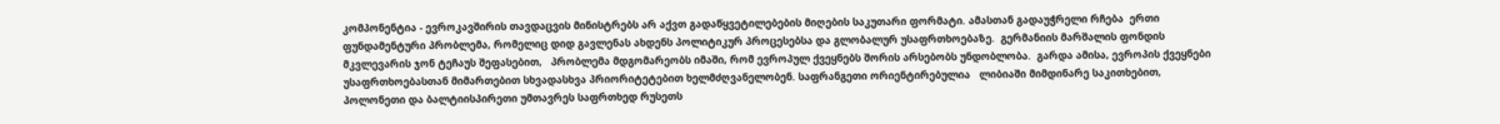კომპონენტია - ევროკავშირის თავდაცვის მინისტრებს არ აქვთ გადაწყვეტილებების მიღების საკუთარი ფორმატი. ამასთან გადაუჭრელი რჩება  ერთი ფუნდამენტური პრობლემა, რომელიც დიდ გავლენას ახდენს პოლიტიკურ პროცესებსა და გლობალურ უსაფრთხოებაზე.  გერმანიის მარშალის ფონდის მკვლევარის ჯონ ტეჩაუს შეფასებით,   პრობლემა მდგომარეობს იმაში, რომ ევროპულ ქვეყნებს შორის არსებობს უნდობლობა.  გარდა ამისა, ევროპის ქვეყნები უსაფრთხოებასთან მიმართებით სხვადასხვა პრიორიტეტებით ხელმძღვანელობენ. საფრანგეთი ორიენტირებულია   ლიბიაში მიმდინარე საკითხებით, პოლონეთი და ბალტიისპირეთი უმთავრეს საფრთხედ რუსეთს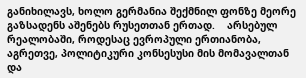განიხილავს, ხოლო გერმანია შექმნილ ფონზე მეორე გაზსადენს აშენებს რუსეთთან ერთად.    არსებულ რეალობაში, როდესაც ევროპული ერთიანობა, აგრეთვე, პოლიტიკური კონსესუსი მის მომავალთან და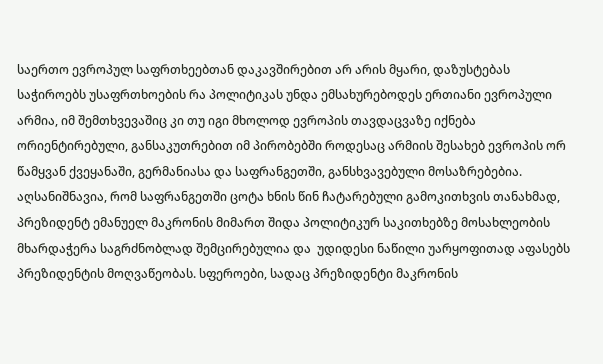საერთო ევროპულ საფრთხეებთან დაკავშირებით არ არის მყარი, დაზუსტებას საჭიროებს უსაფრთხოების რა პოლიტიკას უნდა ემსახურებოდეს ერთიანი ევროპული არმია, იმ შემთხვევაშიც კი თუ იგი მხოლოდ ევროპის თავდაცვაზე იქნება ორიენტირებული, განსაკუთრებით იმ პირობებში როდესაც არმიის შესახებ ევროპის ორ წამყვან ქვეყანაში, გერმანიასა და საფრანგეთში, განსხვავებული მოსაზრებებია. აღსანიშნავია, რომ საფრანგეთში ცოტა ხნის წინ ჩატარებული გამოკითხვის თანახმად, პრეზიდენტ ემანუელ მაკრონის მიმართ შიდა პოლიტიკურ საკითხებზე მოსახლეობის მხარდაჭერა საგრძნობლად შემცირებულია და  უდიდესი ნაწილი უარყოფითად აფასებს პრეზიდენტის მოღვაწეობას. სფეროები, სადაც პრეზიდენტი მაკრონის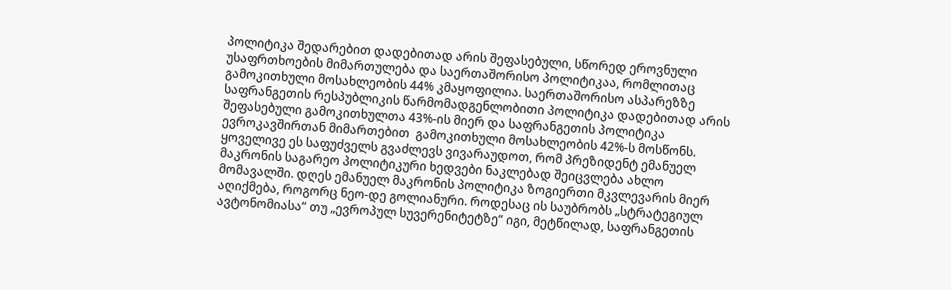პოლიტიკა შედარებით დადებითად არის შეფასებული, სწორედ ეროვნული უსაფრთხოების მიმართულება და საერთაშორისო პოლიტიკაა, რომლითაც გამოკითხული მოსახლეობის 44% კმაყოფილია. საერთაშორისო ასპარეზზე საფრანგეთის რესპუბლიკის წარმომადგენლობითი პოლიტიკა დადებითად არის შეფასებული გამოკითხულთა 43%-ის მიერ და საფრანგეთის პოლიტიკა ევროკავშირთან მიმართებით  გამოკითხული მოსახლეობის 42%-ს მოსწონს. ყოველივე ეს საფუძველს გვაძლევს ვივარაუდოთ, რომ პრეზიდენტ ემანუელ მაკრონის საგარეო პოლიტიკური ხედვები ნაკლებად შეიცვლება ახლო მომავალში. დღეს ემანუელ მაკრონის პოლიტიკა ზოგიერთი მკვლევარის მიერ აღიქმება, როგორც ნეო-დე გოლიანური. როდესაც ის საუბრობს „სტრატეგიულ ავტონომიასა“ თუ „ევროპულ სუვერენიტეტზე“ იგი, მეტწილად, საფრანგეთის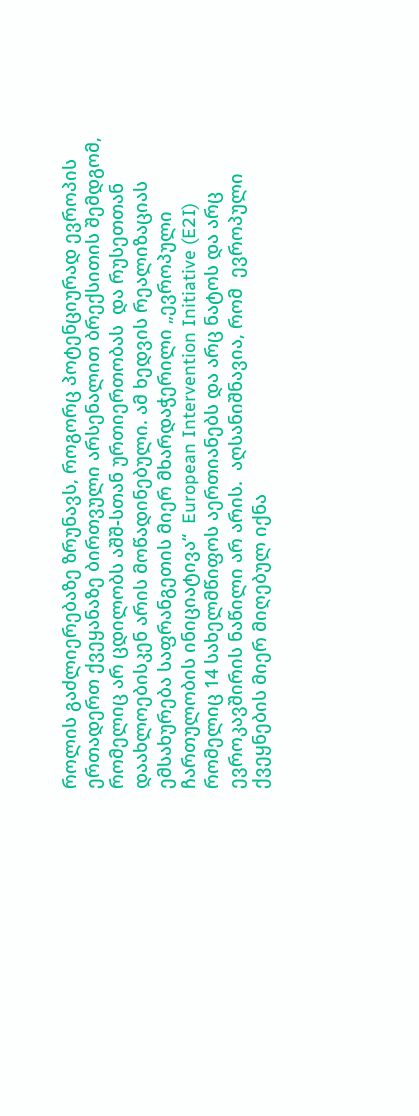როლის გაძლიერებაზე ზრუნავს, როგორც პოტენციურად ევროპის ერთადერთ ქვეყანაზე ბირთვული არსენალით ბრექსითის შემდგომ, რომელიც არ ცდილობს აშშ-სთან ურთიერთობას  და რუსეთთან დაახლოებისკენ არის მოწადინებული. ამ ხედვის რეალიზაციას ემსახურება საფრანგეთის მიერ მხარდაჭერილი „ევროპული ჩართულობის ინიციატივა“  European Intervention Initiative (E2I)  რომელიც 14 სახელმწიფოს აერთიანებს და არც ნატოს და არც ევროკავშირის ნაწილი არ არის.  აღსანიშნავია, რომ  ევროპული ქვეყნების მიერ მიღებულ იქნა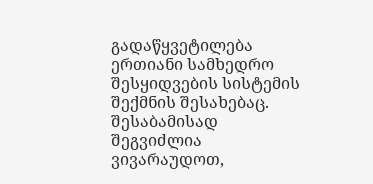გადაწყვეტილება ერთიანი სამხედრო შესყიდვების სისტემის შექმნის შესახებაც.  შესაბამისად შეგვიძლია ვივარაუდოთ,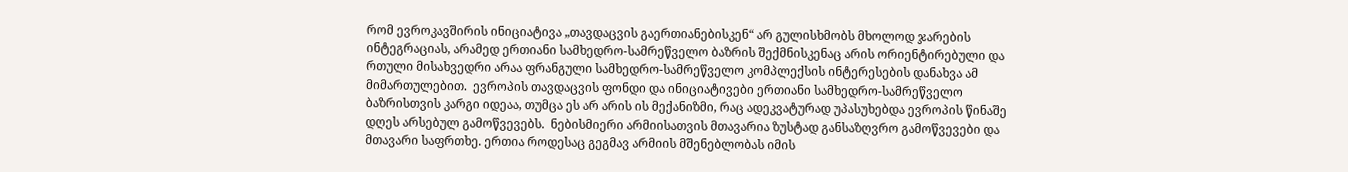რომ ევროკავშირის ინიციატივა „თავდაცვის გაერთიანებისკენ“ არ გულისხმობს მხოლოდ ჯარების ინტეგრაციას, არამედ ერთიანი სამხედრო-სამრეწველო ბაზრის შექმნისკენაც არის ორიენტირებული და რთული მისახვედრი არაა ფრანგული სამხედრო-სამრეწველო კომპლექსის ინტერესების დანახვა ამ  მიმართულებით.  ევროპის თავდაცვის ფონდი და ინიციატივები ერთიანი სამხედრო-სამრეწველო ბაზრისთვის კარგი იდეაა, თუმცა ეს არ არის ის მექანიზმი, რაც ადეკვატურად უპასუხებდა ევროპის წინაშე დღეს არსებულ გამოწვევებს.  ნებისმიერი არმიისათვის მთავარია ზუსტად განსაზღვრო გამოწვევები და  მთავარი საფრთხე. ერთია როდესაც გეგმავ არმიის მშენებლობას იმის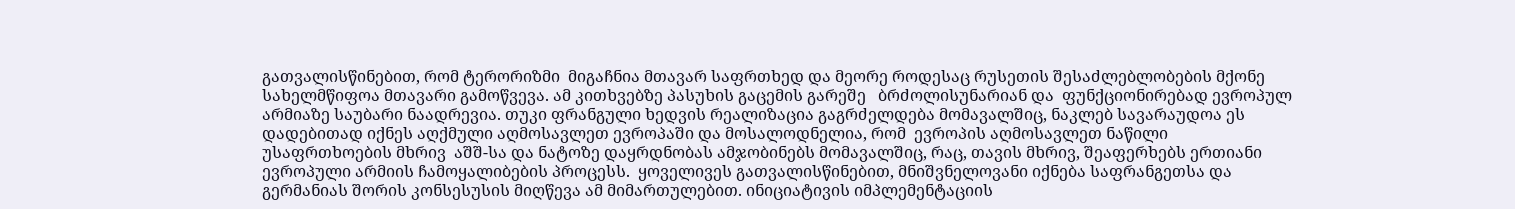გათვალისწინებით, რომ ტერორიზმი  მიგაჩნია მთავარ საფრთხედ და მეორე როდესაც რუსეთის შესაძლებლობების მქონე სახელმწიფოა მთავარი გამოწვევა. ამ კითხვებზე პასუხის გაცემის გარეშე   ბრძოლისუნარიან და  ფუნქციონირებად ევროპულ არმიაზე საუბარი ნაადრევია. თუკი ფრანგული ხედვის რეალიზაცია გაგრძელდება მომავალშიც, ნაკლებ სავარაუდოა ეს დადებითად იქნეს აღქმული აღმოსავლეთ ევროპაში და მოსალოდნელია, რომ  ევროპის აღმოსავლეთ ნაწილი უსაფრთხოების მხრივ  აშშ-სა და ნატოზე დაყრდნობას ამჯობინებს მომავალშიც, რაც, თავის მხრივ, შეაფერხებს ერთიანი ევროპული არმიის ჩამოყალიბების პროცესს.  ყოველივეს გათვალისწინებით, მნიშვნელოვანი იქნება საფრანგეთსა და გერმანიას შორის კონსესუსის მიღწევა ამ მიმართულებით. ინიციატივის იმპლემენტაციის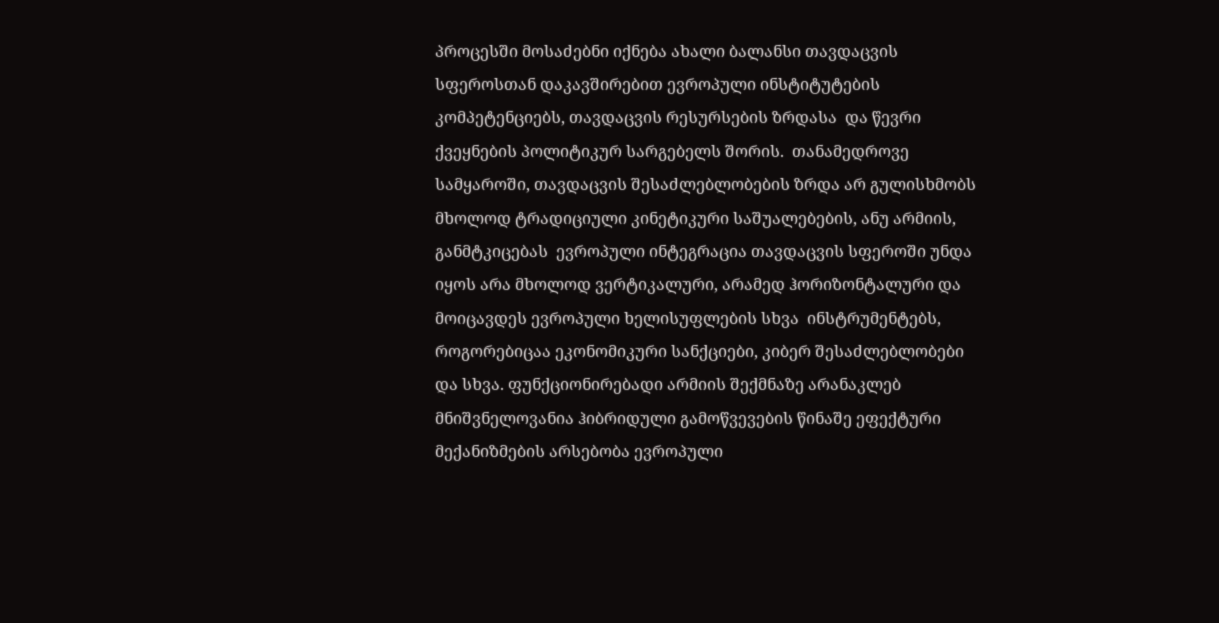პროცესში მოსაძებნი იქნება ახალი ბალანსი თავდაცვის სფეროსთან დაკავშირებით ევროპული ინსტიტუტების კომპეტენციებს, თავდაცვის რესურსების ზრდასა  და წევრი ქვეყნების პოლიტიკურ სარგებელს შორის.  თანამედროვე სამყაროში, თავდაცვის შესაძლებლობების ზრდა არ გულისხმობს მხოლოდ ტრადიციული კინეტიკური საშუალებების, ანუ არმიის, განმტკიცებას  ევროპული ინტეგრაცია თავდაცვის სფეროში უნდა იყოს არა მხოლოდ ვერტიკალური, არამედ ჰორიზონტალური და მოიცავდეს ევროპული ხელისუფლების სხვა  ინსტრუმენტებს, როგორებიცაა ეკონომიკური სანქციები, კიბერ შესაძლებლობები და სხვა. ფუნქციონირებადი არმიის შექმნაზე არანაკლებ მნიშვნელოვანია ჰიბრიდული გამოწვევების წინაშე ეფექტური მექანიზმების არსებობა ევროპული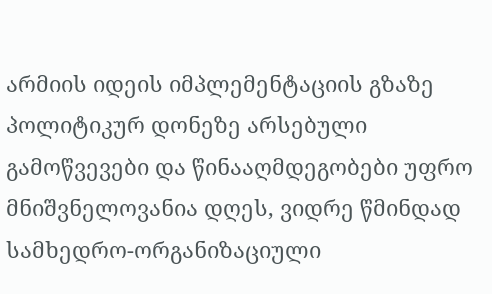არმიის იდეის იმპლემენტაციის გზაზე პოლიტიკურ დონეზე არსებული გამოწვევები და წინააღმდეგობები უფრო მნიშვნელოვანია დღეს, ვიდრე წმინდად სამხედრო-ორგანიზაციული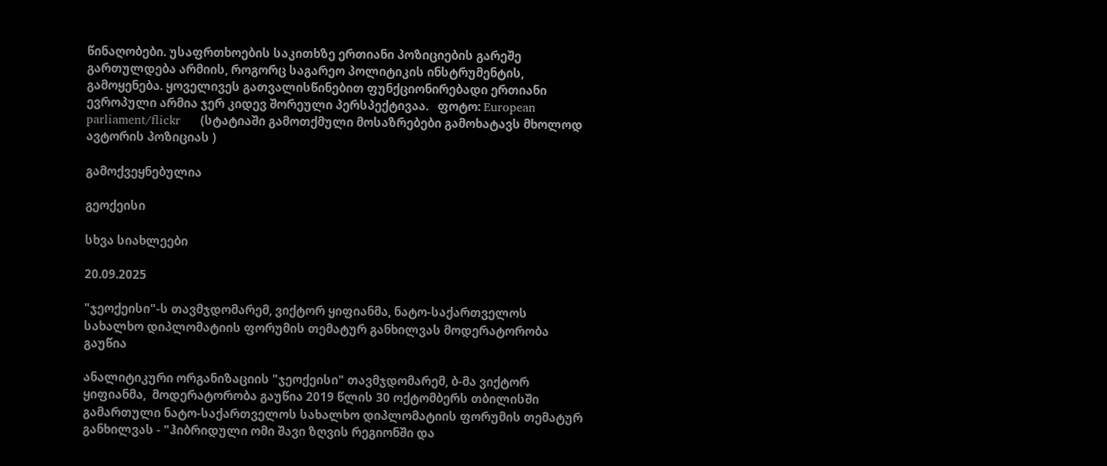წინაღობები. უსაფრთხოების საკითხზე ერთიანი პოზიციების გარეშე გართულდება არმიის, როგორც საგარეო პოლიტიკის ინსტრუმენტის, გამოყენება. ყოველივეს გათვალისწინებით ფუნქციონირებადი ერთიანი ევროპული არმია ჯერ კიდევ შორეული პერსპექტივაა.   ფოტო: European parliament/flickr     (სტატიაში გამოთქმული მოსაზრებები გამოხატავს მხოლოდ ავტორის პოზიციას )

გამოქვეყნებულია

გეოქეისი

სხვა სიახლეები

20.09.2025

"ჯეოქეისი"-ს თავმჯდომარემ, ვიქტორ ყიფიანმა, ნატო-საქართველოს სახალხო დიპლომატიის ფორუმის თემატურ განხილვას მოდერატორობა გაუწია

ანალიტიკური ორგანიზაციის "ჯეოქეისი" თავმჯდომარემ, ბ-მა ვიქტორ ყიფიანმა,  მოდერატორობა გაუწია 2019 წლის 30 ოქტომბერს თბილისში გამართული ნატო-საქართველოს სახალხო დიპლომატიის ფორუმის თემატურ განხილვას - "ჰიბრიდული ომი შავი ზღვის რეგიონში და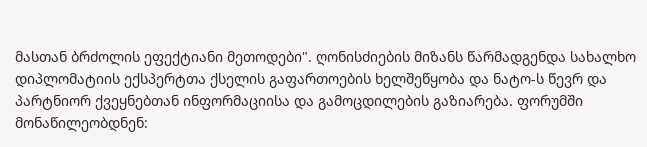მასთან ბრძოლის ეფექტიანი მეთოდები". ღონისძიების მიზანს წარმადგენდა სახალხო დიპლომატიის ექსპერტთა ქსელის გაფართოების ხელშეწყობა და ნატო-ს წევრ და პარტნიორ ქვეყნებთან ინფორმაციისა და გამოცდილების გაზიარება. ფორუმში მონაწილეობდნენ: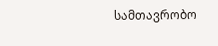სამთავრობო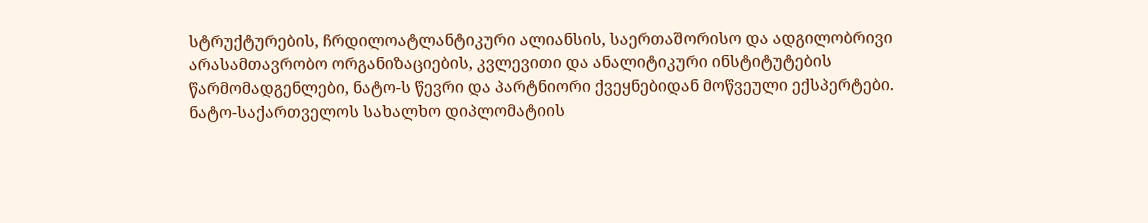სტრუქტურების, ჩრდილოატლანტიკური ალიანსის, საერთაშორისო და ადგილობრივი არასამთავრობო ორგანიზაციების, კვლევითი და ანალიტიკური ინსტიტუტების წარმომადგენლები, ნატო-ს წევრი და პარტნიორი ქვეყნებიდან მოწვეული ექსპერტები. ნატო-საქართველოს სახალხო დიპლომატიის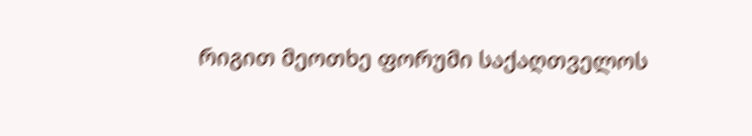რიგით მეოთხე ფორუმი საქაღთველოს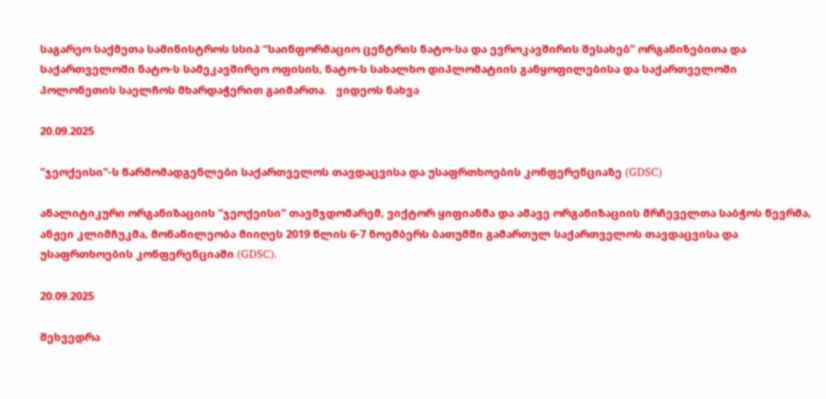საგარეო საქმეთა სამინისტროს სსიპ “საინფორმაციო ცენტრის ნატო-სა და ევროკავშირის შესახებ” ორგანიზებითა და საქართველოში ნატო-ს სამეკავშირეო ოფისის, ნატო-ს სახალხო დიპლომატიის განყოფილებისა და საქართველოში პოლონეთის საელჩოს მხარდაჭერით გაიმართა.   ვიდეოს ნახვა

20.09.2025

"ჯეოქეისი"-ს წარმომადგენლები საქართველოს თავდაცვისა და უსაფრთხოების კონფერენციაზე (GDSC)

ანალიტიკური ორგანიზაციის "ჯეოქეისი" თავმჯდომარემ, ვიქტორ ყიფიანმა და ამავე ორგანიზაციის მრჩეველთა საბჭოს წევრმა, ანჟეი კლიმჩუკმა, მონაწილეობა მიიღეს 2019 წლის 6-7 ნოემბერს ბათუმში გამართულ საქართველოს თავდაცვისა და უსაფრთხოების კონფერენციაში (GDSC).

20.09.2025

შეხვედრა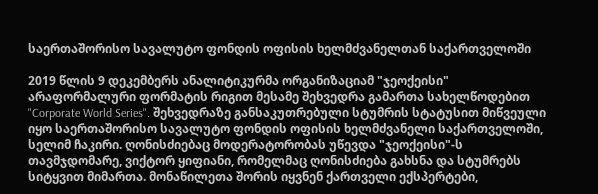საერთაშორისო სავალუტო ფონდის ოფისის ხელმძვანელთან საქართველოში

2019 წლის 9 დეკემბერს ანალიტიკურმა ორგანიზაციამ "ჯეოქეისი" არაფორმალური ფორმატის რიგით მესამე შეხვედრა გამართა სახელწოდებით "Corporate World Series". შეხვედრაზე განსაკუთრებული სტუმრის სტატუსით მიწვეული იყო საერთაშორისო სავალუტო ფონდის ოფისის ხელმძვანელი საქართველოში, სელიმ ჩაკირი. ღონისძიებაც მოდერატორობას უწევდა "ჯეოქეისი"-ს თავმჯდომარე, ვიქტორ ყიფიანი, რომელმაც ღონისძიება გახსნა და სტუმრებს სიტყვით მიმართა. მონაწილეთა შორის იყვნენ ქართველი ექსპერტები,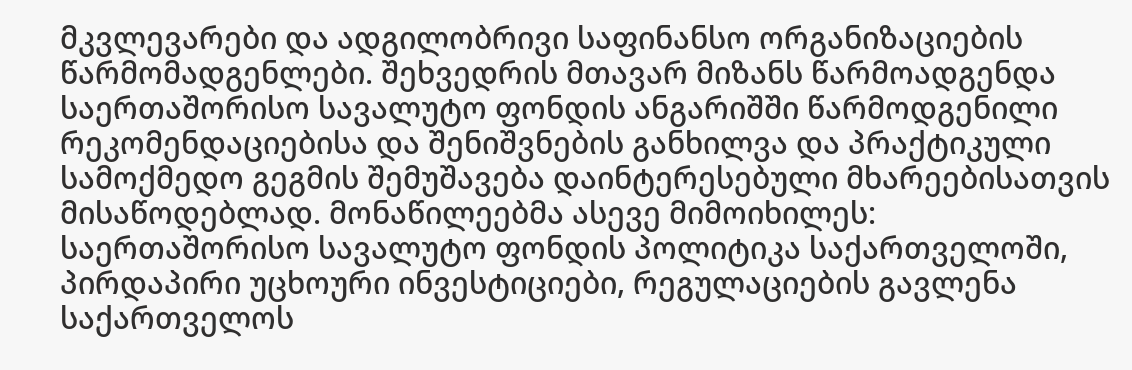მკვლევარები და ადგილობრივი საფინანსო ორგანიზაციების წარმომადგენლები. შეხვედრის მთავარ მიზანს წარმოადგენდა საერთაშორისო სავალუტო ფონდის ანგარიშში წარმოდგენილი რეკომენდაციებისა და შენიშვნების განხილვა და პრაქტიკული სამოქმედო გეგმის შემუშავება დაინტერესებული მხარეებისათვის მისაწოდებლად. მონაწილეებმა ასევე მიმოიხილეს: საერთაშორისო სავალუტო ფონდის პოლიტიკა საქართველოში, პირდაპირი უცხოური ინვესტიციები, რეგულაციების გავლენა საქართველოს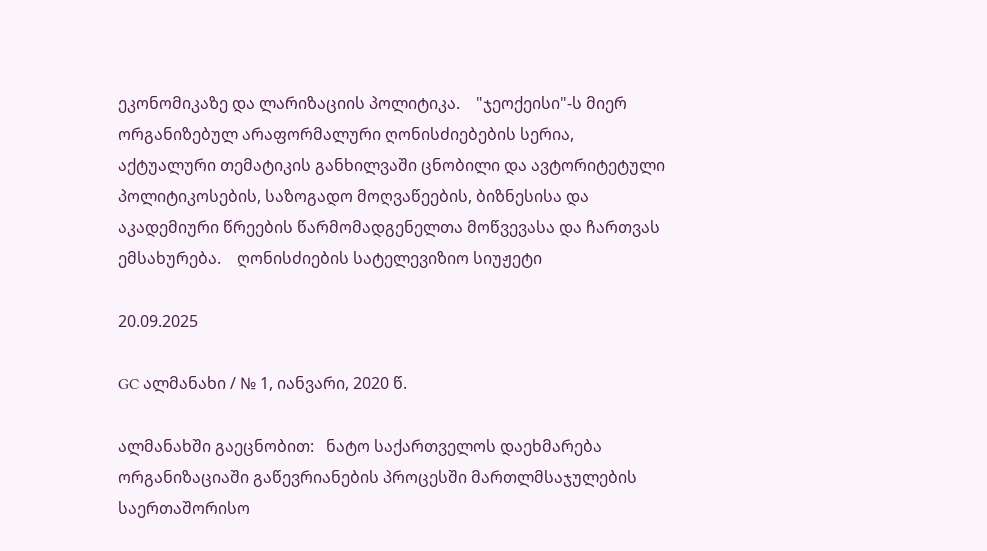ეკონომიკაზე და ლარიზაციის პოლიტიკა.    "ჯეოქეისი"-ს მიერ ორგანიზებულ არაფორმალური ღონისძიებების სერია, აქტუალური თემატიკის განხილვაში ცნობილი და ავტორიტეტული პოლიტიკოსების, საზოგადო მოღვაწეების, ბიზნესისა და აკადემიური წრეების წარმომადგენელთა მოწვევასა და ჩართვას ემსახურება.    ღონისძიების სატელევიზიო სიუჟეტი

20.09.2025

GC ალმანახი / № 1, იანვარი, 2020 წ.

ალმანახში გაეცნობით:   ნატო საქართველოს დაეხმარება ორგანიზაციაში გაწევრიანების პროცესში მართლმსაჯულების საერთაშორისო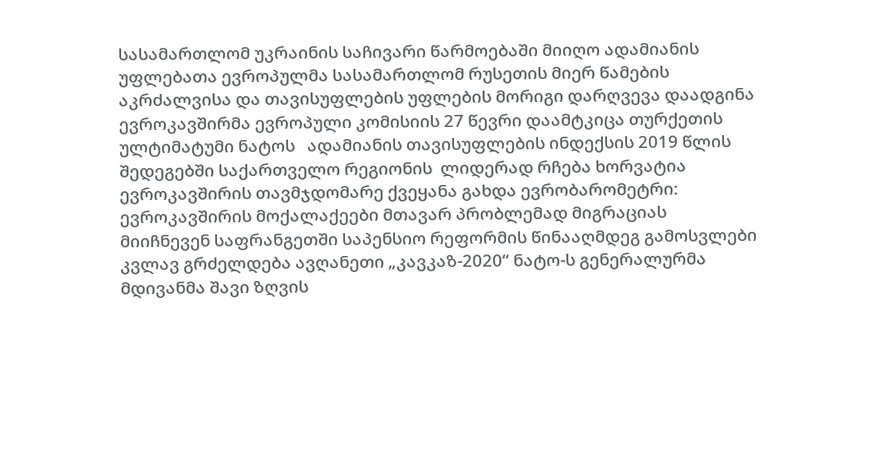სასამართლომ უკრაინის საჩივარი წარმოებაში მიიღო ადამიანის უფლებათა ევროპულმა სასამართლომ რუსეთის მიერ წამების აკრძალვისა და თავისუფლების უფლების მორიგი დარღვევა დაადგინა ევროკავშირმა ევროპული კომისიის 27 წევრი დაამტკიცა თურქეთის ულტიმატუმი ნატოს   ადამიანის თავისუფლების ინდექსის 2019 წლის შედეგებში საქართველო რეგიონის  ლიდერად რჩება ხორვატია ევროკავშირის თავმჯდომარე ქვეყანა გახდა ევრობარომეტრი: ევროკავშირის მოქალაქეები მთავარ პრობლემად მიგრაციას მიიჩნევენ საფრანგეთში საპენსიო რეფორმის წინააღმდეგ გამოსვლები კვლავ გრძელდება ავღანეთი „კავკაზ-2020“ ნატო-ს გენერალურმა მდივანმა შავი ზღვის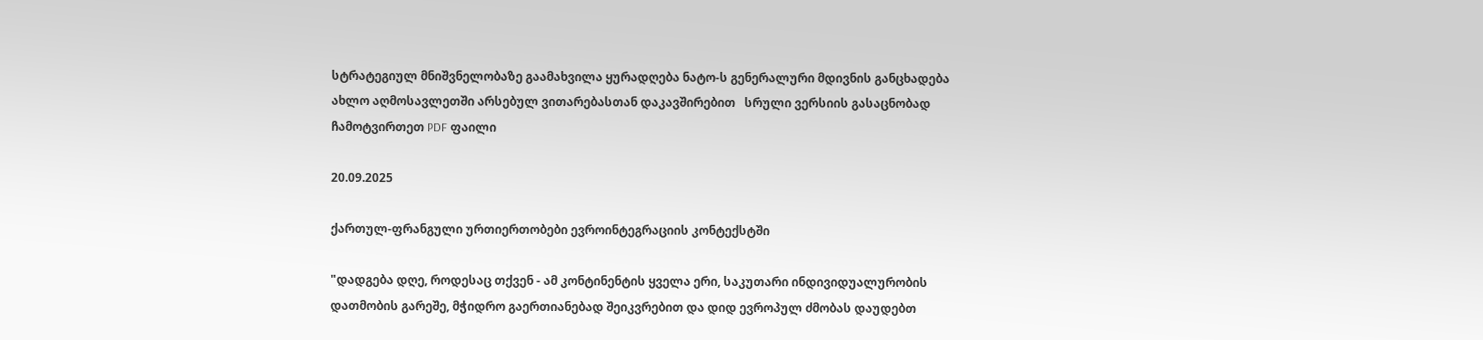სტრატეგიულ მნიშვნელობაზე გაამახვილა ყურადღება ნატო-ს გენერალური მდივნის განცხადება ახლო აღმოსავლეთში არსებულ ვითარებასთან დაკავშირებით   სრული ვერსიის გასაცნობად ჩამოტვირთეთ PDF ფაილი

20.09.2025

ქართულ-ფრანგული ურთიერთობები ევროინტეგრაციის კონტექსტში

"დადგება დღე, როდესაც თქვენ - ამ კონტინენტის ყველა ერი, საკუთარი ინდივიდუალურობის დათმობის გარეშე, მჭიდრო გაერთიანებად შეიკვრებით და დიდ ევროპულ ძმობას დაუდებთ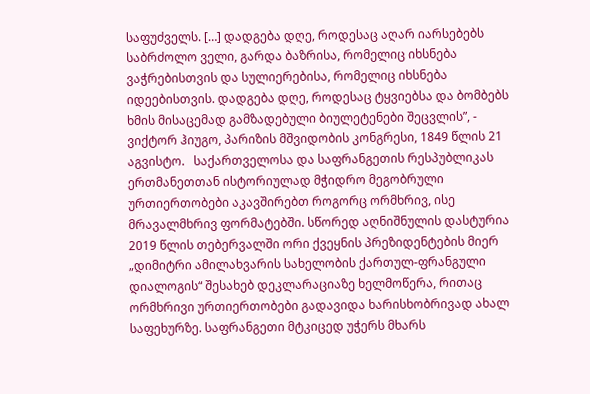საფუძველს. […] დადგება დღე, როდესაც აღარ იარსებებს საბრძოლო ველი, გარდა ბაზრისა, რომელიც იხსნება ვაჭრებისთვის და სულიერებისა, რომელიც იხსნება იდეებისთვის. დადგება დღე, როდესაც ტყვიებსა და ბომბებს ხმის მისაცემად გამზადებული ბიულეტენები შეცვლის”, - ვიქტორ ჰიუგო, პარიზის მშვიდობის კონგრესი, 1849 წლის 21 აგვისტო.   საქართველოსა და საფრანგეთის რესპუბლიკას ერთმანეთთან ისტორიულად მჭიდრო მეგობრული ურთიერთობები აკავშირებთ როგორც ორმხრივ, ისე მრავალმხრივ ფორმატებში. სწორედ აღნიშნულის დასტურია 2019 წლის თებერვალში ორი ქვეყნის პრეზიდენტების მიერ „დიმიტრი ამილახვარის სახელობის ქართულ-ფრანგული დიალოგის“ შესახებ დეკლარაციაზე ხელმოწერა, რითაც ორმხრივი ურთიერთობები გადავიდა ხარისხობრივად ახალ საფეხურზე. საფრანგეთი მტკიცედ უჭერს მხარს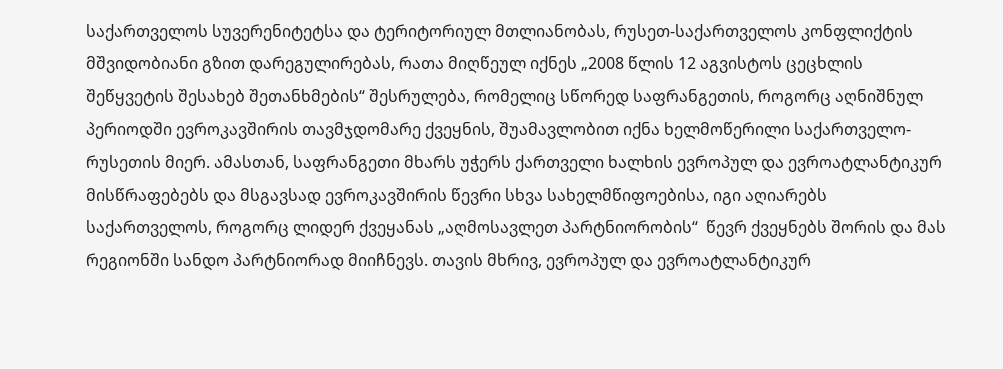საქართველოს სუვერენიტეტსა და ტერიტორიულ მთლიანობას, რუსეთ-საქართველოს კონფლიქტის მშვიდობიანი გზით დარეგულირებას, რათა მიღწეულ იქნეს „2008 წლის 12 აგვისტოს ცეცხლის შეწყვეტის შესახებ შეთანხმების“ შესრულება, რომელიც სწორედ საფრანგეთის, როგორც აღნიშნულ პერიოდში ევროკავშირის თავმჯდომარე ქვეყნის, შუამავლობით იქნა ხელმოწერილი საქართველო-რუსეთის მიერ. ამასთან, საფრანგეთი მხარს უჭერს ქართველი ხალხის ევროპულ და ევროატლანტიკურ მისწრაფებებს და მსგავსად ევროკავშირის წევრი სხვა სახელმწიფოებისა, იგი აღიარებს საქართველოს, როგორც ლიდერ ქვეყანას „აღმოსავლეთ პარტნიორობის“  წევრ ქვეყნებს შორის და მას რეგიონში სანდო პარტნიორად მიიჩნევს. თავის მხრივ, ევროპულ და ევროატლანტიკურ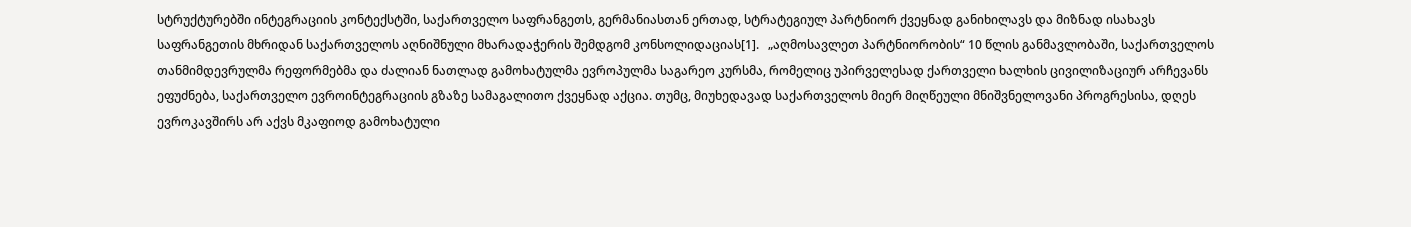სტრუქტურებში ინტეგრაციის კონტექსტში, საქართველო საფრანგეთს, გერმანიასთან ერთად, სტრატეგიულ პარტნიორ ქვეყნად განიხილავს და მიზნად ისახავს საფრანგეთის მხრიდან საქართველოს აღნიშნული მხარადაჭერის შემდგომ კონსოლიდაციას[1].   „აღმოსავლეთ პარტნიორობის“ 10 წლის განმავლობაში, საქართველოს თანმიმდევრულმა რეფორმებმა და ძალიან ნათლად გამოხატულმა ევროპულმა საგარეო კურსმა, რომელიც უპირველესად ქართველი ხალხის ცივილიზაციურ არჩევანს ეფუძნება, საქართველო ევროინტეგრაციის გზაზე სამაგალითო ქვეყნად აქცია. თუმც, მიუხედავად საქართველოს მიერ მიღწეული მნიშვნელოვანი პროგრესისა, დღეს ევროკავშირს არ აქვს მკაფიოდ გამოხატული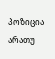პოზიცია არათუ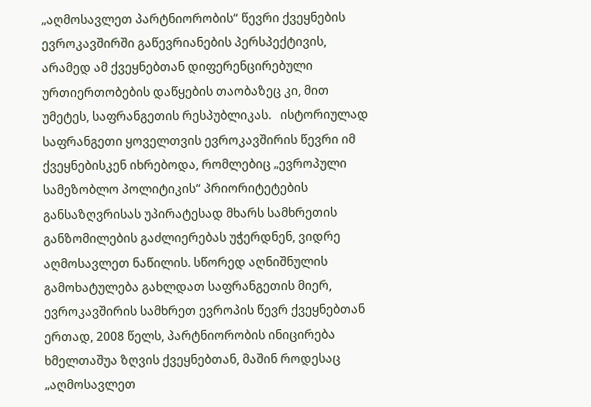„აღმოსავლეთ პარტნიორობის“ წევრი ქვეყნების ევროკავშირში გაწევრიანების პერსპექტივის, არამედ ამ ქვეყნებთან დიფერენცირებული ურთიერთობების დაწყების თაობაზეც კი, მით უმეტეს, საფრანგეთის რესპუბლიკას.   ისტორიულად საფრანგეთი ყოველთვის ევროკავშირის წევრი იმ ქვეყნებისკენ იხრებოდა, რომლებიც „ევროპული სამეზობლო პოლიტიკის“ პრიორიტეტების განსაზღვრისას უპირატესად მხარს სამხრეთის განზომილების გაძლიერებას უჭერდნენ, ვიდრე აღმოსავლეთ ნაწილის. სწორედ აღნიშნულის გამოხატულება გახლდათ საფრანგეთის მიერ, ევროკავშირის სამხრეთ ევროპის წევრ ქვეყნებთან ერთად, 2008 წელს, პარტნიორობის ინიცირება ხმელთაშუა ზღვის ქვეყნებთან, მაშინ როდესაც „აღმოსავლეთ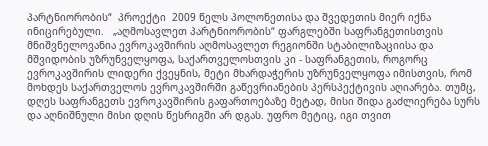პარტნიორობის“  პროექტი  2009 წელს პოლონეთისა და შვედეთის მიერ იქნა ინიცირებული.   „აღმოსავლეთ პარტნიორობის“ ფარგლებში საფრანგეთისთვის მნიშვნელოვანია ევროკავშირის აღმოსავლეთ რეგიონში სტაბილიზაციისა და მშვიდობის უზრუნველყოფა, საქართველოსთვის კი - საფრანგეთის, როგორც ევროკავშირის ლიდერი ქვეყნის, მეტი მხარდაჭერის უზრუნველყოფა იმისთვის, რომ მოხდეს საქართველოს ევროკავშირში გაწევრიანების პერსპექტივის აღიარება. თუმც, დღეს საფრანგეთს ევროკავშირის გაფართოებაზე მეტად, მისი შიდა გაძლიერება სურს და აღნიშნული მისი დღის წესრიგში არ დგას. უფრო მეტიც, იგი თვით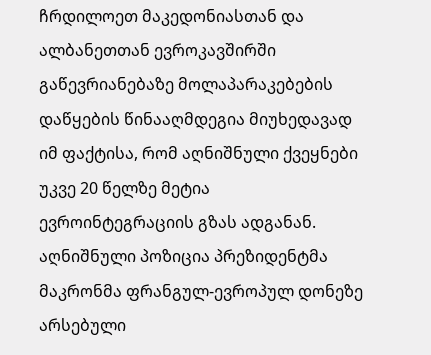ჩრდილოეთ მაკედონიასთან და ალბანეთთან ევროკავშირში გაწევრიანებაზე მოლაპარაკებების დაწყების წინააღმდეგია მიუხედავად იმ ფაქტისა, რომ აღნიშნული ქვეყნები უკვე 20 წელზე მეტია ევროინტეგრაციის გზას ადგანან. აღნიშნული პოზიცია პრეზიდენტმა მაკრონმა ფრანგულ-ევროპულ დონეზე არსებული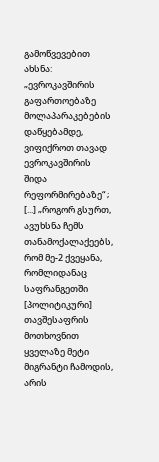გამოწვევებით ახსნა: „ევროკავშირის გაფართოებაზე მოლაპარაკებების დაწყებამდე, ვიფიქროთ თავად ევროკავშირის შიდა რეფორმირებაზე“ ; [...] „როგორ გსურთ, ავუხსნა ჩემს თანამოქალაქეებს, რომ მე-2 ქვეყანა, რომლიდანაც საფრანგეთში [პოლიტიკური] თავშესაფრის მოთხოვნით ყველაზე მეტი მიგრანტი ჩამოდის, არის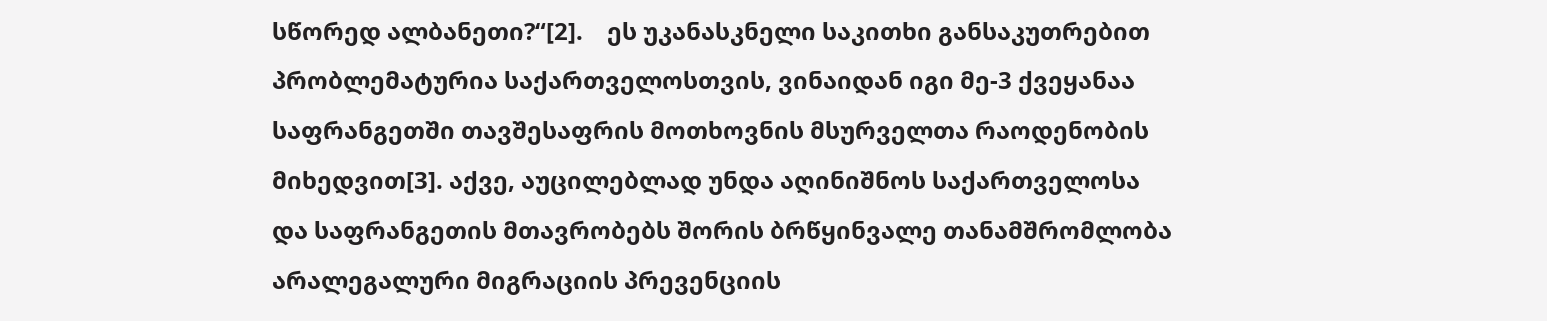სწორედ ალბანეთი?“[2].    ეს უკანასკნელი საკითხი განსაკუთრებით პრობლემატურია საქართველოსთვის, ვინაიდან იგი მე-3 ქვეყანაა საფრანგეთში თავშესაფრის მოთხოვნის მსურველთა რაოდენობის მიხედვით[3]. აქვე, აუცილებლად უნდა აღინიშნოს საქართველოსა და საფრანგეთის მთავრობებს შორის ბრწყინვალე თანამშრომლობა არალეგალური მიგრაციის პრევენციის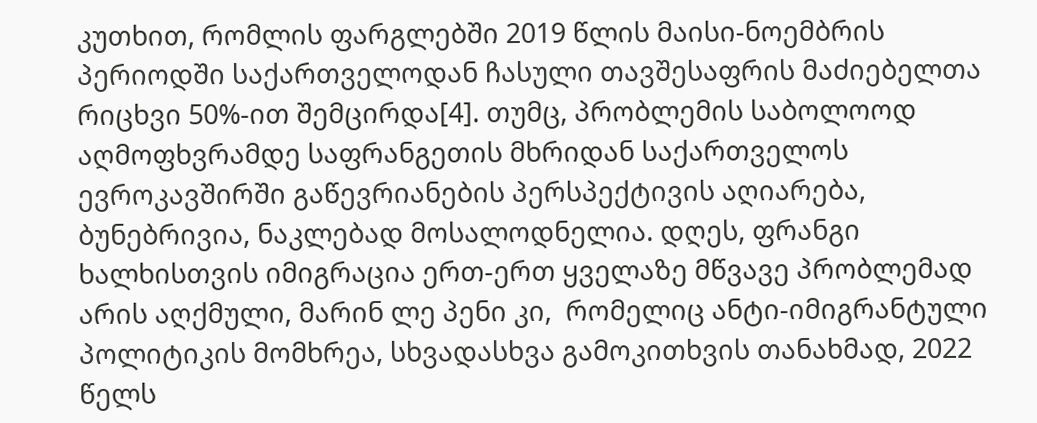კუთხით, რომლის ფარგლებში 2019 წლის მაისი-ნოემბრის პერიოდში საქართველოდან ჩასული თავშესაფრის მაძიებელთა რიცხვი 50%-ით შემცირდა[4]. თუმც, პრობლემის საბოლოოდ აღმოფხვრამდე საფრანგეთის მხრიდან საქართველოს ევროკავშირში გაწევრიანების პერსპექტივის აღიარება, ბუნებრივია, ნაკლებად მოსალოდნელია. დღეს, ფრანგი ხალხისთვის იმიგრაცია ერთ-ერთ ყველაზე მწვავე პრობლემად არის აღქმული, მარინ ლე პენი კი,  რომელიც ანტი-იმიგრანტული პოლიტიკის მომხრეა, სხვადასხვა გამოკითხვის თანახმად, 2022 წელს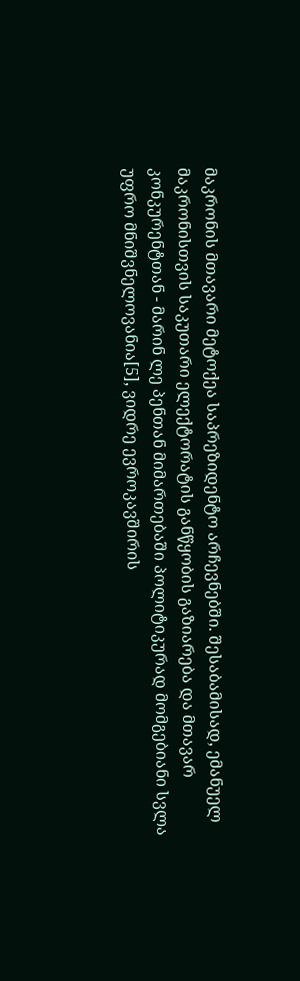მაკრონის მთავარი მეტოქეა საპრეზიდენტო არჩევნებში. შესაბამისად, ემანუელ მაკრონისთვის საკუთარი ელექტორატის განწყობის გაზიარება და მთავარ კონკურენტთან - მარინ ლე პენთან მიმართებაში პოლიტიკურად მომგებიანი სვლა უფრო მნიშვნელოვანია[5], ვიდრე ევროკავშირის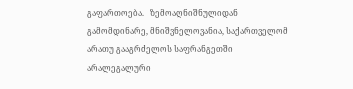გაფართოება.   ზემოაღნიშნულიდან გამომდინარე, მნიშვნელოვანია, საქართველომ არათუ გააგრძელოს საფრანგეთში არალეგალური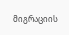მიგრაციის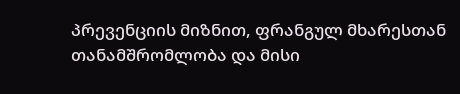პრევენციის მიზნით, ფრანგულ მხარესთან თანამშრომლობა და მისი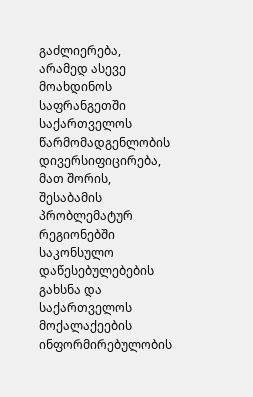გაძლიერება, არამედ ასევე მოახდინოს საფრანგეთში საქართველოს წარმომადგენლობის დივერსიფიცირება, მათ შორის, შესაბამის პრობლემატურ რეგიონებში საკონსულო დაწესებულებების გახსნა და საქართველოს მოქალაქეების ინფორმირებულობის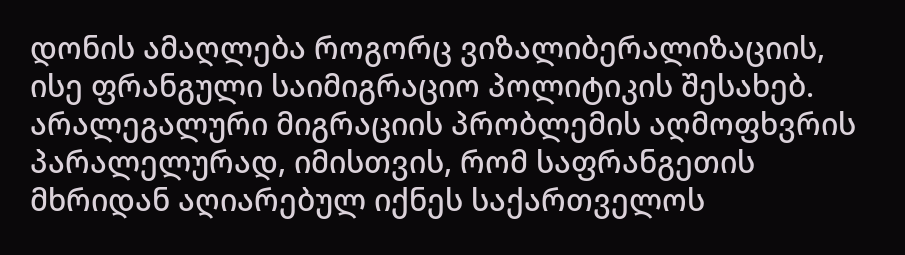დონის ამაღლება როგორც ვიზალიბერალიზაციის, ისე ფრანგული საიმიგრაციო პოლიტიკის შესახებ.   არალეგალური მიგრაციის პრობლემის აღმოფხვრის პარალელურად, იმისთვის, რომ საფრანგეთის მხრიდან აღიარებულ იქნეს საქართველოს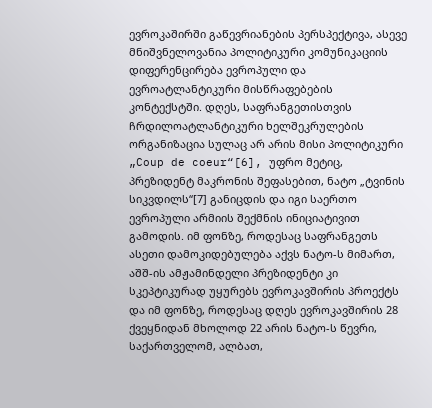ევროკაშირში გაწევრიანების პერსპექტივა, ასევე მნიშვნელოვანია პოლიტიკური კომუნიკაციის დიფერენცირება ევროპული და ევროატლანტიკური მისწრაფებების კონტექსტში. დღეს, საფრანგეთისთვის ჩრდილოატლანტიკური ხელშეკრულების ორგანიზაცია სულაც არ არის მისი პოლიტიკური „Coup de coeur“[6], უფრო მეტიც, პრეზიდენტ მაკრონის შეფასებით, ნატო „ტვინის სიკვდილს“[7] განიცდის და იგი საერთო ევროპული არმიის შექმნის ინიციატივით გამოდის. იმ ფონზე, როდესაც საფრანგეთს ასეთი დამოკიდებულება აქვს ნატო-ს მიმართ, აშშ-ის ამჟამინდელი პრეზიდენტი კი სკეპტიკურად უყურებს ევროკავშირის პროექტს და იმ ფონზე, როდესაც დღეს ევროკავშირის 28 ქვეყნიდან მხოლოდ 22 არის ნატო-ს წევრი, საქართველომ, ალბათ,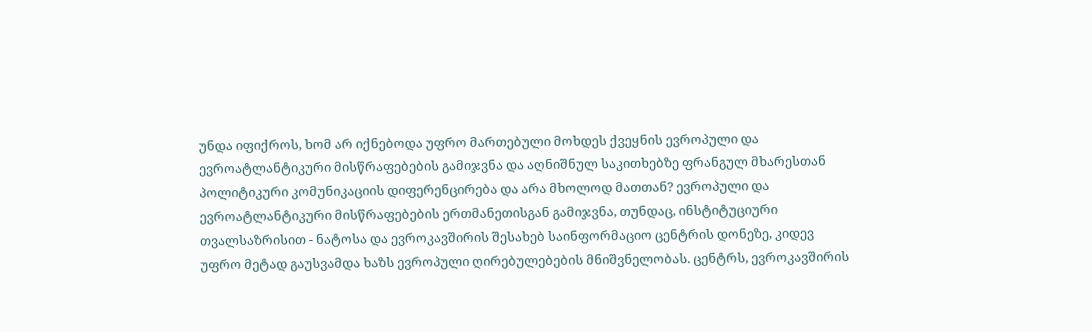უნდა იფიქროს, ხომ არ იქნებოდა უფრო მართებული მოხდეს ქვეყნის ევროპული და ევროატლანტიკური მისწრაფებების გამიჯვნა და აღნიშნულ საკითხებზე ფრანგულ მხარესთან პოლიტიკური კომუნიკაციის დიფერენცირება და არა მხოლოდ მათთან? ევროპული და ევროატლანტიკური მისწრაფებების ერთმანეთისგან გამიჯვნა, თუნდაც, ინსტიტუციური თვალსაზრისით - ნატოსა და ევროკავშირის შესახებ საინფორმაციო ცენტრის დონეზე, კიდევ უფრო მეტად გაუსვამდა ხაზს ევროპული ღირებულებების მნიშვნელობას. ცენტრს, ევროკავშირის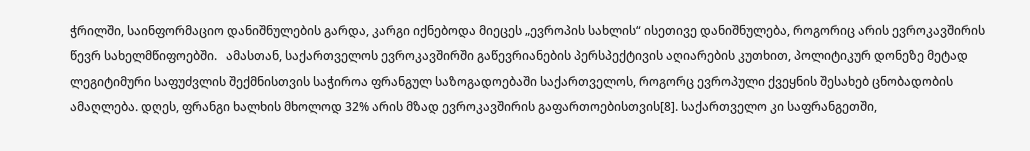ჭრილში, საინფორმაციო დანიშნულების გარდა, კარგი იქნებოდა მიეცეს „ევროპის სახლის“ ისეთივე დანიშნულება, როგორიც არის ევროკავშირის წევრ სახელმწიფოებში.   ამასთან, საქართველოს ევროკავშირში გაწევრიანების პერსპექტივის აღიარების კუთხით, პოლიტიკურ დონეზე მეტად ლეგიტიმური საფუძვლის შექმნისთვის საჭიროა ფრანგულ საზოგადოებაში საქართველოს, როგორც ევროპული ქვეყნის შესახებ ცნობადობის ამაღლება. დღეს, ფრანგი ხალხის მხოლოდ 32% არის მზად ევროკავშირის გაფართოებისთვის[8]. საქართველო კი საფრანგეთში,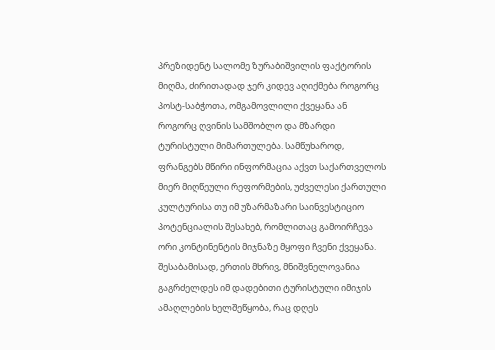პრეზიდენტ სალომე ზურაბიშვილის ფაქტორის მიღმა, ძირითადად ჯერ კიდევ აღიქმება როგორც პოსტ-საბჭოთა, ომგამოვლილი ქვეყანა ან როგორც ღვინის სამშობლო და მზარდი ტურისტული მიმართულება. სამწუხაროდ, ფრანგებს მწირი ინფორმაცია აქვთ საქართველოს მიერ მიღწეული რეფორმების, უძველესი ქართული კულტურისა თუ იმ უზარმაზარი საინვესტიციო პოტენციალის შესახებ, რომლითაც გამოირჩევა ორი კონტინენტის მიჯნაზე მყოფი ჩვენი ქვეყანა. შესაბამისად, ერთის მხრივ, მნიშვნელოვანია გაგრძელდეს იმ დადებითი ტურისტული იმიჯის ამაღლების ხელშეწყობა, რაც დღეს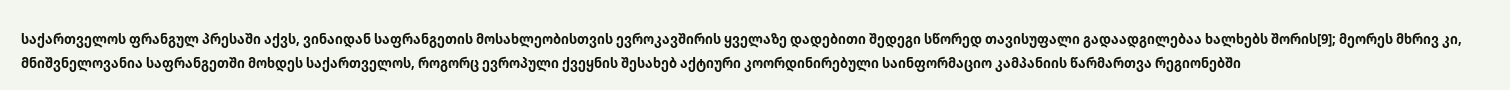საქართველოს ფრანგულ პრესაში აქვს, ვინაიდან საფრანგეთის მოსახლეობისთვის ევროკავშირის ყველაზე დადებითი შედეგი სწორედ თავისუფალი გადაადგილებაა ხალხებს შორის[9]; მეორეს მხრივ კი, მნიშვნელოვანია საფრანგეთში მოხდეს საქართველოს, როგორც ევროპული ქვეყნის შესახებ აქტიური კოორდინირებული საინფორმაციო კამპანიის წარმართვა რეგიონებში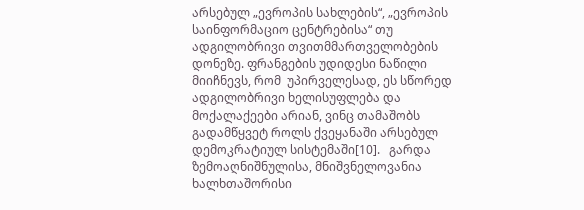არსებულ „ევროპის სახლების“, „ევროპის საინფორმაციო ცენტრებისა“ თუ ადგილობრივი თვითმმართველობების დონეზე. ფრანგების უდიდესი ნაწილი მიიჩნევს, რომ  უპირველესად, ეს სწორედ ადგილობრივი ხელისუფლება და მოქალაქეები არიან, ვინც თამაშობს გადამწყვეტ როლს ქვეყანაში არსებულ დემოკრატიულ სისტემაში[10].   გარდა ზემოაღნიშნულისა, მნიშვნელოვანია ხალხთაშორისი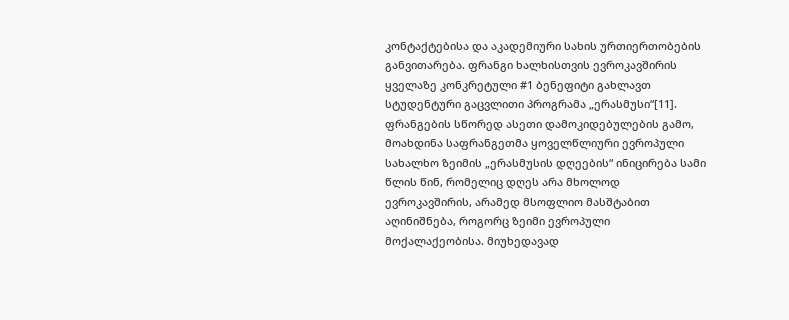კონტაქტებისა და აკადემიური სახის ურთიერთობების განვითარება. ფრანგი ხალხისთვის ევროკავშირის ყველაზე კონკრეტული #1 ბენეფიტი გახლავთ სტუდენტური გაცვლითი პროგრამა „ერასმუსი“[11]. ფრანგების სწორედ ასეთი დამოკიდებულების გამო, მოახდინა საფრანგეთმა ყოველწლიური ევროპული სახალხო ზეიმის „ერასმუსის დღეების“ ინიცირება სამი წლის წინ, რომელიც დღეს არა მხოლოდ ევროკავშირის, არამედ მსოფლიო მასშტაბით აღინიშნება, როგორც ზეიმი ევროპული მოქალაქეობისა. მიუხედავად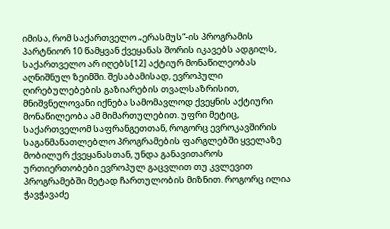იმისა, რომ საქართველო „ერასმუს“-ის პროგრამის პარტნიორ 10 წამყვან ქვეყანას შორის იკავებს ადგილს, საქართველო არ იღებს[12] აქტიურ მონაწილეობას აღნიშნულ ზეიმში. შესაბამისად, ევროპული ღირებულებების გაზიარების თვალსაზრისით, მნიშვნელოვანი იქნება სამომავლოდ ქვეყნის აქტიური მონაწილეობა ამ მიმართულებით. უფრი მეტიც, საქართველომ საფრანგეთთან, როგორც ევროკავშირის საგანმანათლებლო პროგრამების ფარგლებში ყველაზე მობილურ ქვეყანასთან, უნდა განავითაროს ურთიერთობები ევროპულ გაცვლით თუ კვლევით პროგრამებში მეტად ჩართულობის მიზნით. როგორც ილია ჭავჭავაძე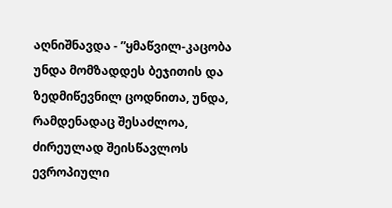აღნიშნავდა - ”ყმაწვილ-კაცობა უნდა მომზადდეს ბეჯითის და ზედმიწევნილ ცოდნითა, უნდა, რამდენადაც შესაძლოა, ძირეულად შეისწავლოს ევროპიული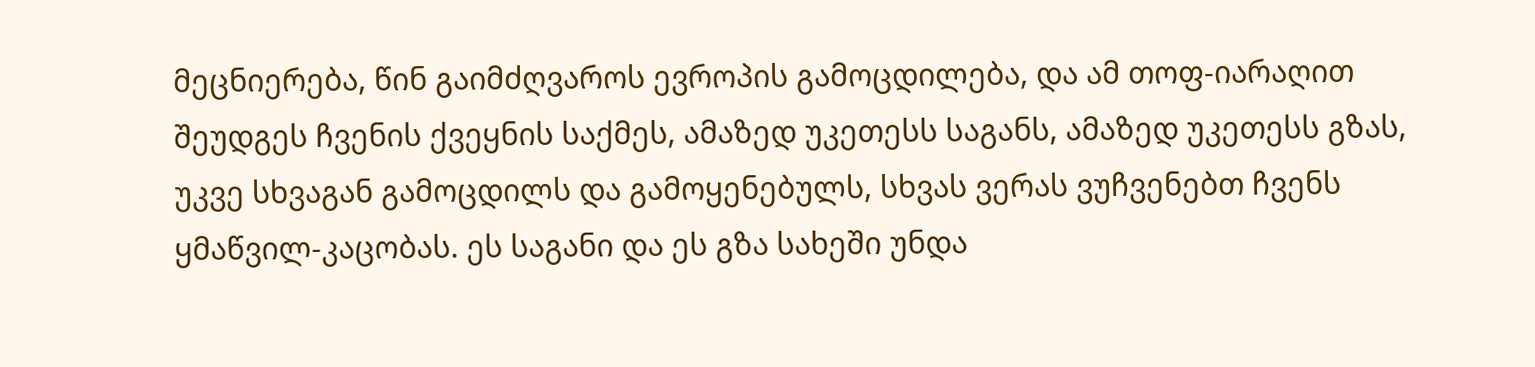მეცნიერება, წინ გაიმძღვაროს ევროპის გამოცდილება, და ამ თოფ-იარაღით შეუდგეს ჩვენის ქვეყნის საქმეს, ამაზედ უკეთესს საგანს, ამაზედ უკეთესს გზას, უკვე სხვაგან გამოცდილს და გამოყენებულს, სხვას ვერას ვუჩვენებთ ჩვენს ყმაწვილ-კაცობას. ეს საგანი და ეს გზა სახეში უნდა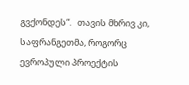გვქონდეს“.   თავის მხრივ კი, საფრანგეთმა, როგორც ევროპული პროექტის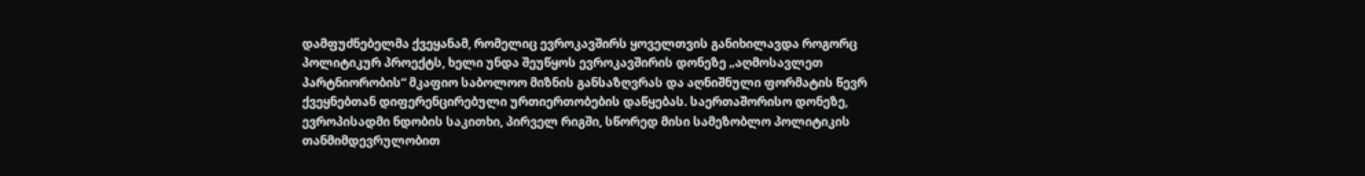დამფუძნებელმა ქვეყანამ, რომელიც ევროკავშირს ყოველთვის განიხილავდა როგორც პოლიტიკურ პროექტს, ხელი უნდა შეუწყოს ევროკავშირის დონეზე „აღმოსავლეთ პარტნიორობის“ მკაფიო საბოლოო მიზნის განსაზღვრას და აღნიშნული ფორმატის წევრ ქვეყნებთან დიფერენცირებული ურთიერთობების დაწყებას. საერთაშორისო დონეზე, ევროპისადმი ნდობის საკითხი, პირველ რიგში, სწორედ მისი სამეზობლო პოლიტიკის თანმიმდევრულობით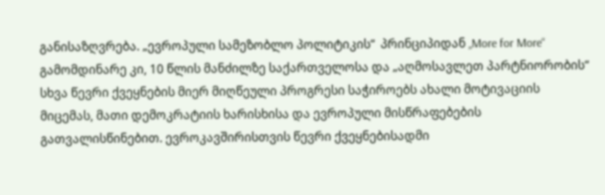განისაზღვრება. „ევროპული სამეზობლო პოლიტიკის“  პრინციპიდან „More for More“ გამომდინარე კი, 10 წლის მანძილზე საქართველოსა და „აღმოსავლეთ პარტნიორობის“ სხვა წევრი ქვეყნების მიერ მიღწეული პროგრესი საჭიროებს ახალი მოტივაციის მიცემას, მათი დემოკრატიის ხარისხისა და ევროპული მისწრაფებების გათვალისწინებით. ევროკავშირისთვის წევრი ქვეყნებისადმი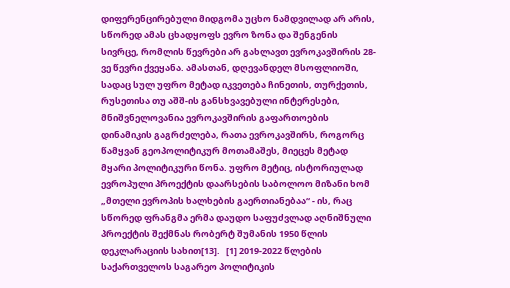დიფერენცირებული მიდგომა უცხო ნამდვილად არ არის, სწორედ ამას ცხადყოფს ევრო ზონა და შენგენის სივრცე, რომლის წევრები არ გახლავთ ევროკავშირის 28-ვე წევრი ქვეყანა. ამასთან, დღევანდელ მსოფლიოში, სადაც სულ უფრო მეტად იკვეთება ჩინეთის, თურქეთის, რუსეთისა თუ აშშ-ის განსხვავებული ინტერესები, მნიშვნელოვანია ევროკავშირის გაფართოების დინამიკის გაგრძელება, რათა ევროკავშირს, როგორც წამყვან გეოპოლიტიკურ მოთამაშეს, მიეცეს მეტად მყარი პოლიტიკური წონა. უფრო მეტიც, ისტორიულად ევროპული პროექტის დაარსების საბოლოო მიზანი ხომ „მთელი ევროპის ხალხების გაერთიანებაა“ - ის, რაც სწორედ ფრანგმა ერმა დაუდო საფუძვლად აღნიშნული პროექტის შექმნას რობერტ შუმანის 1950 წლის დეკლარაციის სახით[13].   [1] 2019-2022 წლების საქართველოს საგარეო პოლიტიკის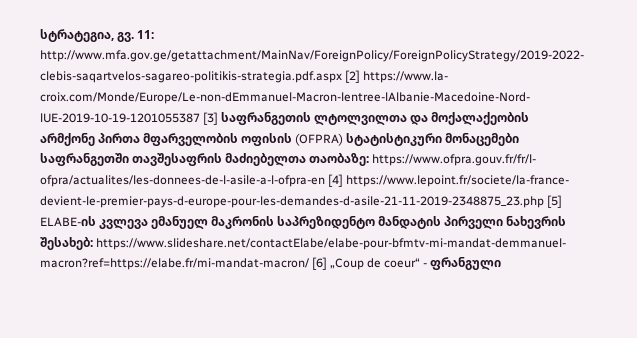სტრატეგია, გვ. 11:  http://www.mfa.gov.ge/getattachment/MainNav/ForeignPolicy/ForeignPolicyStrategy/2019-2022-clebis-saqartvelos-sagareo-politikis-strategia.pdf.aspx [2] https://www.la-croix.com/Monde/Europe/Le-non-dEmmanuel-Macron-lentree-lAlbanie-Macedoine-Nord-lUE-2019-10-19-1201055387 [3] საფრანგეთის ლტოლვილთა და მოქალაქეობის არმქონე პირთა მფარველობის ოფისის (OFPRA) სტატისტიკური მონაცემები საფრანგეთში თავშესაფრის მაძიებელთა თაობაზე: https://www.ofpra.gouv.fr/fr/l-ofpra/actualites/les-donnees-de-l-asile-a-l-ofpra-en [4] https://www.lepoint.fr/societe/la-france-devient-le-premier-pays-d-europe-pour-les-demandes-d-asile-21-11-2019-2348875_23.php [5] ELABE-ის კვლევა ემანუელ მაკრონის საპრეზიდენტო მანდატის პირველი ნახევრის შესახებ: https://www.slideshare.net/contactElabe/elabe-pour-bfmtv-mi-mandat-demmanuel-macron?ref=https://elabe.fr/mi-mandat-macron/ [6] „Coup de coeur“ - ფრანგული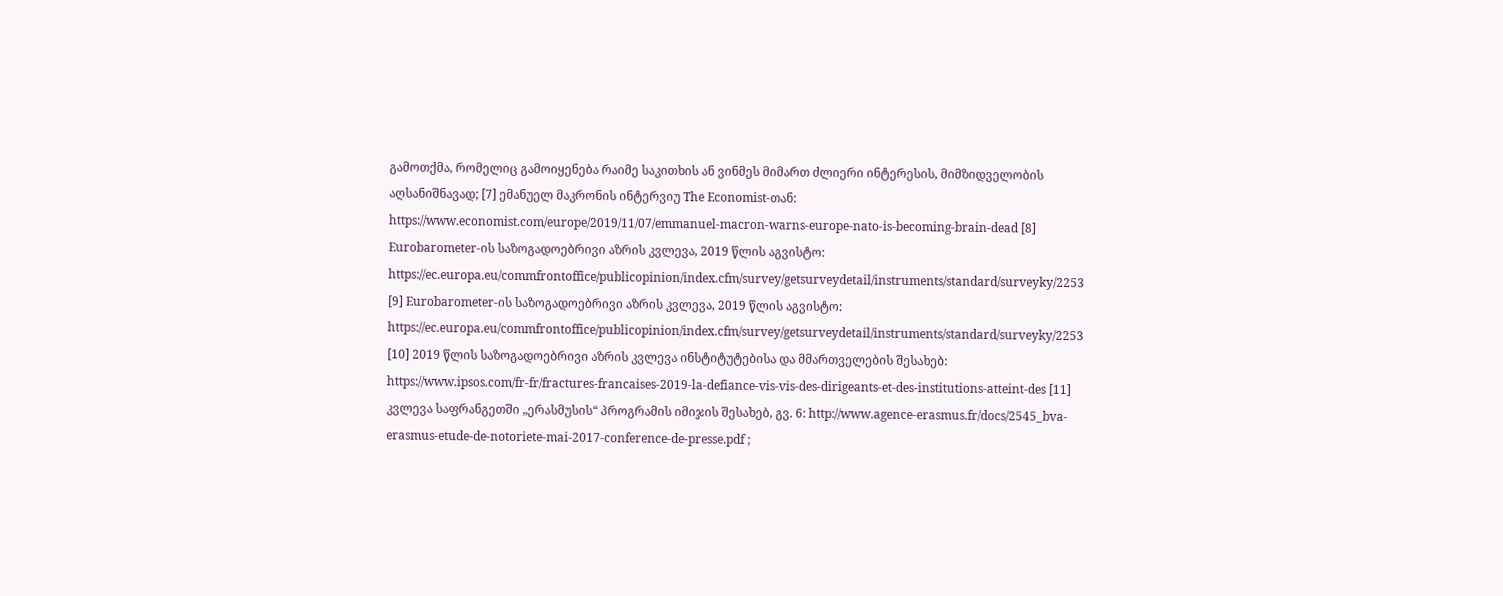გამოთქმა, რომელიც გამოიყენება რაიმე საკითხის ან ვინმეს მიმართ ძლიერი ინტერესის, მიმზიდველობის აღსანიშნავად; [7] ემანუელ მაკრონის ინტერვიუ The Economist-თან: https://www.economist.com/europe/2019/11/07/emmanuel-macron-warns-europe-nato-is-becoming-brain-dead [8] Eurobarometer-ის საზოგადოებრივი აზრის კვლევა, 2019 წლის აგვისტო: https://ec.europa.eu/commfrontoffice/publicopinion/index.cfm/survey/getsurveydetail/instruments/standard/surveyky/2253 [9] Eurobarometer-ის საზოგადოებრივი აზრის კვლევა, 2019 წლის აგვისტო: https://ec.europa.eu/commfrontoffice/publicopinion/index.cfm/survey/getsurveydetail/instruments/standard/surveyky/2253 [10] 2019 წლის საზოგადოებრივი აზრის კვლევა ინსტიტუტებისა და მმართველების შესახებ: https://www.ipsos.com/fr-fr/fractures-francaises-2019-la-defiance-vis-vis-des-dirigeants-et-des-institutions-atteint-des [11] კვლევა საფრანგეთში „ერასმუსის“ პროგრამის იმიჯის შესახებ, გვ. 6: http://www.agence-erasmus.fr/docs/2545_bva-erasmus-etude-de-notoriete-mai-2017-conference-de-presse.pdf ;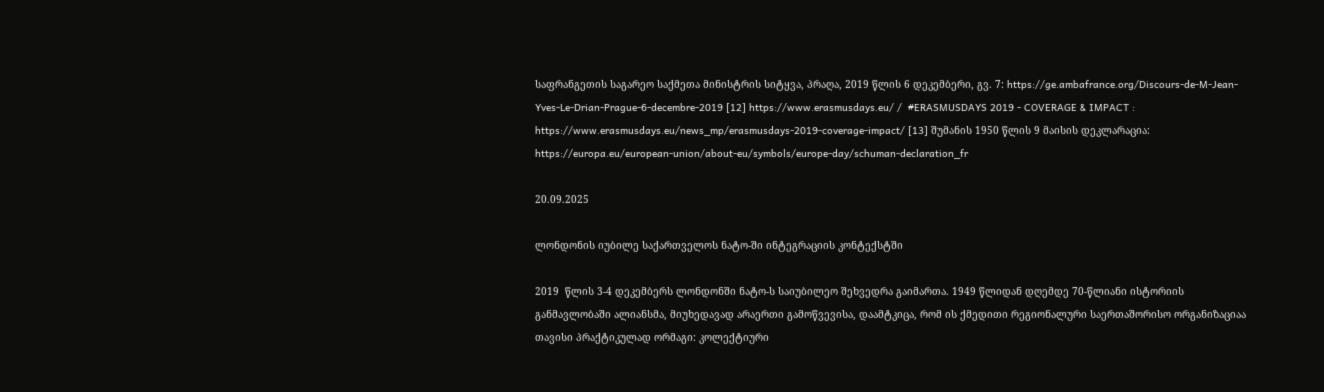საფრანგეთის საგარეო საქმეთა მინისტრის სიტყვა, პრაღა, 2019 წლის 6 დეკემბერი, გვ. 7: https://ge.ambafrance.org/Discours-de-M-Jean-Yves-Le-Drian-Prague-6-decembre-2019 [12] https://www.erasmusdays.eu/ /  #ERASMUSDAYS 2019 - COVERAGE & IMPACT : https://www.erasmusdays.eu/news_mp/erasmusdays-2019-coverage-impact/ [13] შუმანის 1950 წლის 9 მაისის დეკლარაცია:  https://europa.eu/european-union/about-eu/symbols/europe-day/schuman-declaration_fr

20.09.2025

ლონდონის იუბილე საქართველოს ნატო-ში ინტეგრაციის კონტექსტში

2019  წლის 3-4 დეკემბერს ლონდონში ნატო-ს საიუბილეო შეხვედრა გაიმართა. 1949 წლიდან დღემდე 70-წლიანი ისტორიის განმავლობაში ალიანსმა, მიუხედავად არაერთი გამოწვევისა, დაამტკიცა, რომ ის ქმედითი რეგიონალური საერთაშორისო ორგანიზაციაა თავისი პრაქტიკულად ორმაგი: კოლექტიური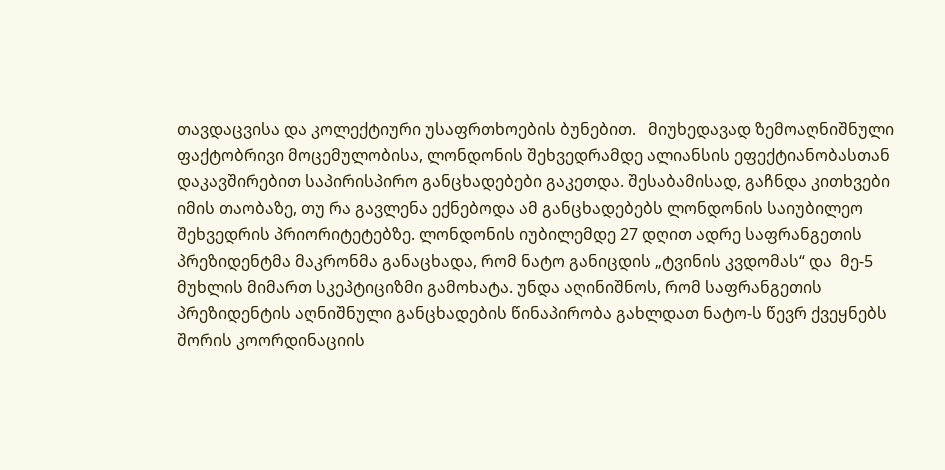თავდაცვისა და კოლექტიური უსაფრთხოების ბუნებით.   მიუხედავად ზემოაღნიშნული ფაქტობრივი მოცემულობისა, ლონდონის შეხვედრამდე ალიანსის ეფექტიანობასთან დაკავშირებით საპირისპირო განცხადებები გაკეთდა. შესაბამისად, გაჩნდა კითხვები იმის თაობაზე, თუ რა გავლენა ექნებოდა ამ განცხადებებს ლონდონის საიუბილეო შეხვედრის პრიორიტეტებზე. ლონდონის იუბილემდე 27 დღით ადრე საფრანგეთის პრეზიდენტმა მაკრონმა განაცხადა, რომ ნატო განიცდის „ტვინის კვდომას“ და  მე-5 მუხლის მიმართ სკეპტიციზმი გამოხატა. უნდა აღინიშნოს, რომ საფრანგეთის პრეზიდენტის აღნიშნული განცხადების წინაპირობა გახლდათ ნატო-ს წევრ ქვეყნებს შორის კოორდინაციის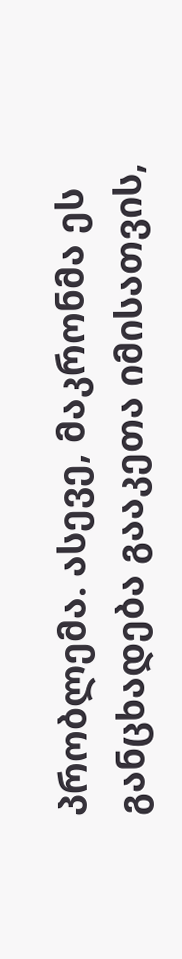პრობლემა. ასევე, მაკრონმა ეს განცხადება გააკეთა იმისათვის,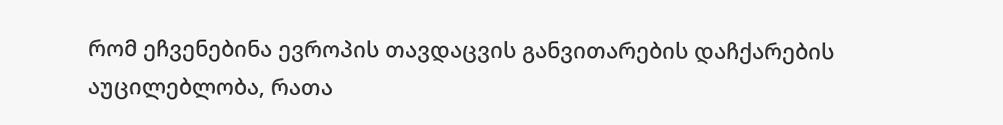რომ ეჩვენებინა ევროპის თავდაცვის განვითარების დაჩქარების აუცილებლობა, რათა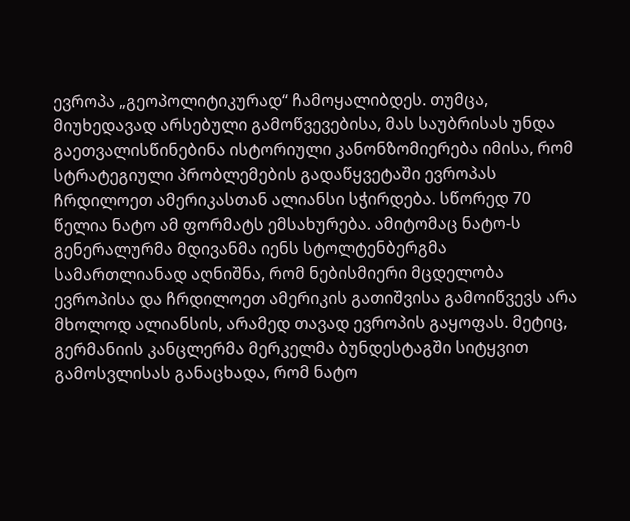ევროპა „გეოპოლიტიკურად“ ჩამოყალიბდეს. თუმცა, მიუხედავად არსებული გამოწვევებისა, მას საუბრისას უნდა გაეთვალისწინებინა ისტორიული კანონზომიერება იმისა, რომ სტრატეგიული პრობლემების გადაწყვეტაში ევროპას ჩრდილოეთ ამერიკასთან ალიანსი სჭირდება. სწორედ 70 წელია ნატო ამ ფორმატს ემსახურება. ამიტომაც ნატო-ს გენერალურმა მდივანმა იენს სტოლტენბერგმა სამართლიანად აღნიშნა, რომ ნებისმიერი მცდელობა ევროპისა და ჩრდილოეთ ამერიკის გათიშვისა გამოიწვევს არა მხოლოდ ალიანსის, არამედ თავად ევროპის გაყოფას. მეტიც, გერმანიის კანცლერმა მერკელმა ბუნდესტაგში სიტყვით გამოსვლისას განაცხადა, რომ ნატო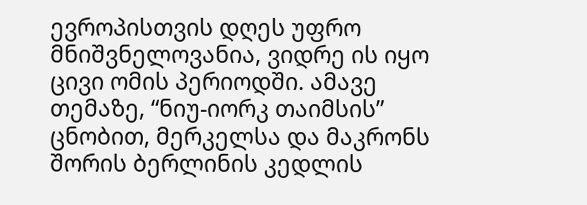ევროპისთვის დღეს უფრო მნიშვნელოვანია, ვიდრე ის იყო ცივი ომის პერიოდში. ამავე თემაზე, “ნიუ-იორკ თაიმსის” ცნობით, მერკელსა და მაკრონს შორის ბერლინის კედლის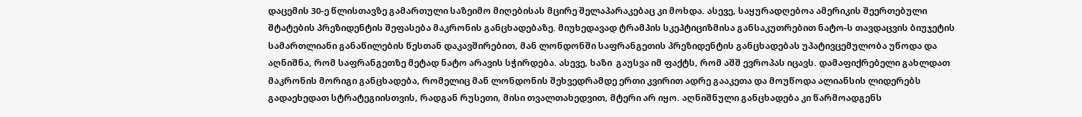დაცემის 30-ე წლისთავზე გამართული საზეიმო მიღებისას მცირე შელაპარაკებაც კი მოხდა. ასევე, საყურადღებოა ამერიკის შეერთებული შტატების პრეზიდენტის შეფასება მაკრონის განცხადებაზე. მიუხედავად ტრამპის სკეპტიციზმისა განსაკუთრებით ნატო-ს თავდაცვის ბიუჯეტის სამართლიანი განაწილების წესთან დაკავშირებით, მან ლონდონში საფრანგეთის პრეზიდენტის განცხადებას უპატივცემულობა უწოდა და აღნიშნა, რომ საფრანგეთზე მეტად ნატო არავის სჭირდება. ასევე, ხაზი  გაუსვა იმ ფაქტს, რომ აშშ ევროპას იცავს. დამაფიქრებელი გახლდათ მაკრონის მორიგი განცხადება, რომელიც მან ლონდონის შეხვედრამდე ერთი კვირით ადრე გააკეთა და მოუწოდა ალიანსის ლიდერებს გადაეხედათ სტრატეგიისთვის, რადგან რუსეთი, მისი თვალთახედვით, მტერი არ იყო. აღნიშნული განცხადება კი წარმოადგენს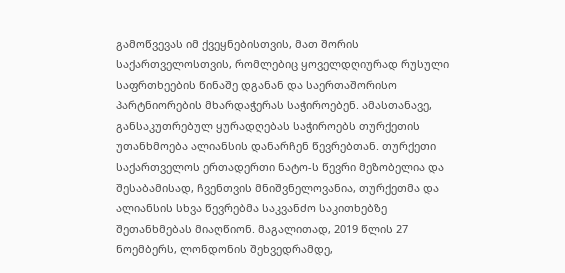გამოწვევას იმ ქვეყნებისთვის, მათ შორის საქართველოსთვის, რომლებიც ყოველდღიურად რუსული საფრთხეების წინაშე დგანან და საერთაშორისო პარტნიორების მხარდაჭერას საჭიროებენ. ამასთანავე, განსაკუთრებულ ყურადღებას საჭიროებს თურქეთის უთანხმოება ალიანსის დანარჩენ წევრებთან. თურქეთი საქართველოს ერთადერთი ნატო-ს წევრი მეზობელია და შესაბამისად, ჩვენთვის მნიშვნელოვანია, თურქეთმა და ალიანსის სხვა წევრებმა საკვანძო საკითხებზე შეთანხმებას მიაღწიონ. მაგალითად, 2019 წლის 27 ნოემბერს, ლონდონის შეხვედრამდე,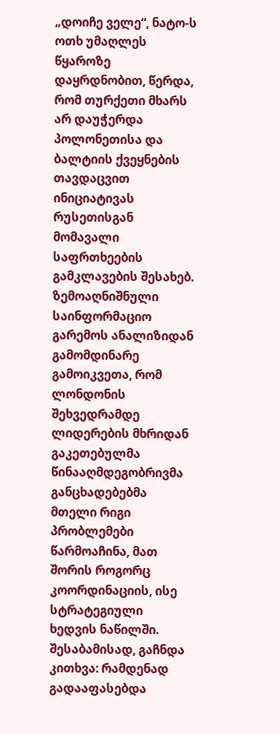„დოიჩე ველე“, ნატო-ს ოთხ უმაღლეს წყაროზე დაყრდნობით, წერდა, რომ თურქეთი მხარს არ დაუჭერდა პოლონეთისა და ბალტიის ქვეყნების თავდაცვით ინიციატივას რუსეთისგან მომავალი საფრთხეების გამკლავების შესახებ. ზემოაღნიშნული საინფორმაციო გარემოს ანალიზიდან გამომდინარე გამოიკვეთა, რომ ლონდონის შეხვედრამდე ლიდერების მხრიდან გაკეთებულმა წინააღმდეგობრივმა განცხადებებმა მთელი რიგი პრობლემები წარმოაჩინა, მათ შორის როგორც კოორდინაციის, ისე სტრატეგიული ხედვის ნაწილში. შესაბამისად, გაჩნდა კითხვა: რამდენად გადააფასებდა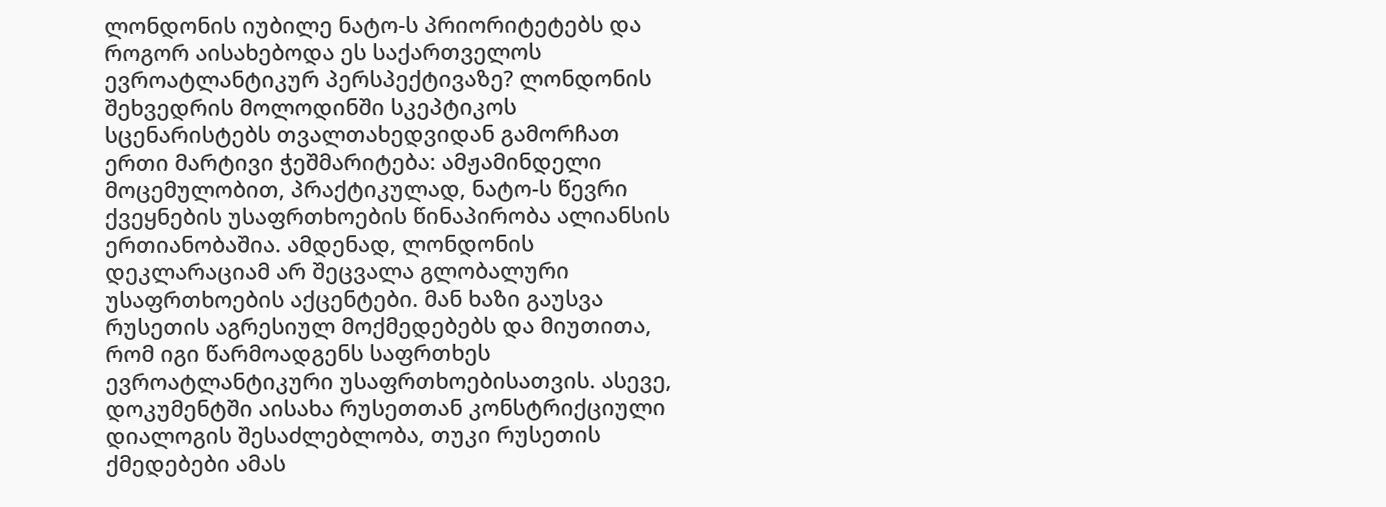ლონდონის იუბილე ნატო-ს პრიორიტეტებს და როგორ აისახებოდა ეს საქართველოს ევროატლანტიკურ პერსპექტივაზე? ლონდონის შეხვედრის მოლოდინში სკეპტიკოს სცენარისტებს თვალთახედვიდან გამორჩათ ერთი მარტივი ჭეშმარიტება: ამჟამინდელი მოცემულობით, პრაქტიკულად, ნატო-ს წევრი ქვეყნების უსაფრთხოების წინაპირობა ალიანსის ერთიანობაშია. ამდენად, ლონდონის დეკლარაციამ არ შეცვალა გლობალური უსაფრთხოების აქცენტები. მან ხაზი გაუსვა რუსეთის აგრესიულ მოქმედებებს და მიუთითა, რომ იგი წარმოადგენს საფრთხეს ევროატლანტიკური უსაფრთხოებისათვის. ასევე, დოკუმენტში აისახა რუსეთთან კონსტრიქციული დიალოგის შესაძლებლობა, თუკი რუსეთის ქმედებები ამას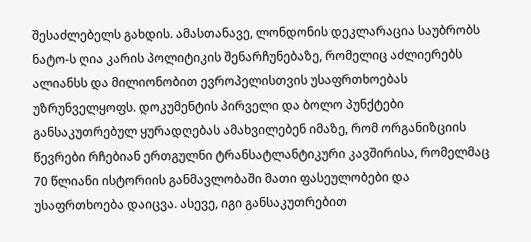შესაძლებელს გახდის. ამასთანავე, ლონდონის დეკლარაცია საუბრობს ნატო-ს ღია კარის პოლიტიკის შენარჩუნებაზე, რომელიც აძლიერებს ალიანსს და მილიონობით ევროპელისთვის უსაფრთხოებას უზრუნველყოფს. დოკუმენტის პირველი და ბოლო პუნქტები განსაკუთრებულ ყურადღებას ამახვილებენ იმაზე, რომ ორგანიზციის წევრები რჩებიან ერთგულნი ტრანსატლანტიკური კავშირისა, რომელმაც 70 წლიანი ისტორიის განმავლობაში მათი ფასეულობები და უსაფრთხოება დაიცვა. ასევე, იგი განსაკუთრებით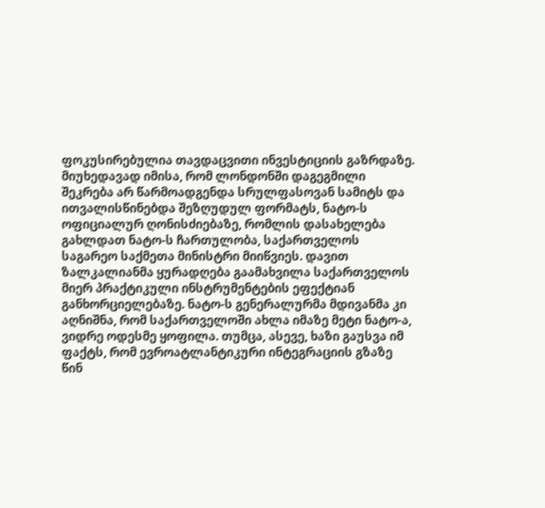ფოკუსირებულია თავდაცვითი ინვესტიციის გაზრდაზე. მიუხედავად იმისა, რომ ლონდონში დაგეგმილი შეკრება არ წარმოადგენდა სრულფასოვან სამიტს და ითვალისწინებდა შეზღუდულ ფორმატს, ნატო-ს ოფიციალურ ღონისძიებაზე, რომლის დასახელება გახლდათ ნატო-ს ჩართულობა, საქართველოს საგარეო საქმეთა მინისტრი მიიწვიეს. დავით ზალკალიანმა ყურადღება გაამახვილა საქართველოს მიერ პრაქტიკული ინსტრუმენტების ეფექტიან განხორციელებაზე. ნატო-ს გენერალურმა მდივანმა კი აღნიშნა, რომ საქართველოში ახლა იმაზე მეტი ნატო-ა, ვიდრე ოდესმე ყოფილა. თუმცა, ასევე, ხაზი გაუსვა იმ ფაქტს, რომ ევროატლანტიკური ინტეგრაციის გზაზე წინ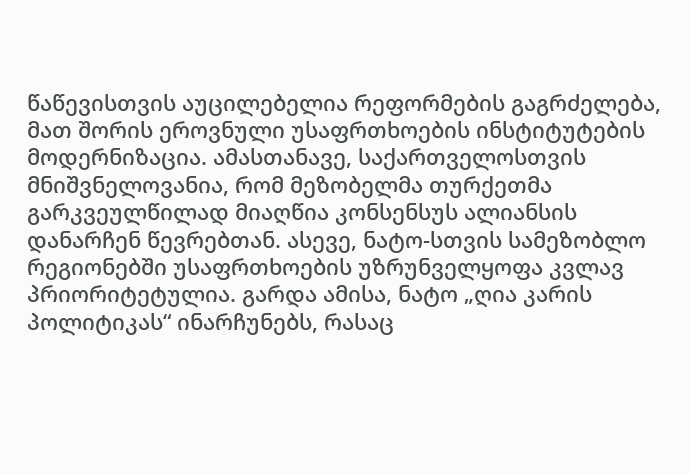წაწევისთვის აუცილებელია რეფორმების გაგრძელება, მათ შორის ეროვნული უსაფრთხოების ინსტიტუტების მოდერნიზაცია. ამასთანავე, საქართველოსთვის მნიშვნელოვანია, რომ მეზობელმა თურქეთმა გარკვეულწილად მიაღწია კონსენსუს ალიანსის დანარჩენ წევრებთან. ასევე, ნატო-სთვის სამეზობლო რეგიონებში უსაფრთხოების უზრუნველყოფა კვლავ პრიორიტეტულია. გარდა ამისა, ნატო „ღია კარის პოლიტიკას“ ინარჩუნებს, რასაც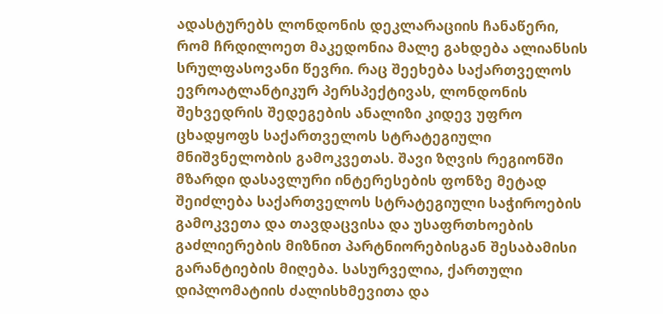ადასტურებს ლონდონის დეკლარაციის ჩანაწერი, რომ ჩრდილოეთ მაკედონია მალე გახდება ალიანსის სრულფასოვანი წევრი. რაც შეეხება საქართველოს ევროატლანტიკურ პერსპექტივას, ლონდონის შეხვედრის შედეგების ანალიზი კიდევ უფრო ცხადყოფს საქართველოს სტრატეგიული მნიშვნელობის გამოკვეთას. შავი ზღვის რეგიონში მზარდი დასავლური ინტერესების ფონზე მეტად შეიძლება საქართველოს სტრატეგიული საჭიროების გამოკვეთა და თავდაცვისა და უსაფრთხოების გაძლიერების მიზნით პარტნიორებისგან შესაბამისი გარანტიების მიღება. სასურველია, ქართული დიპლომატიის ძალისხმევითა და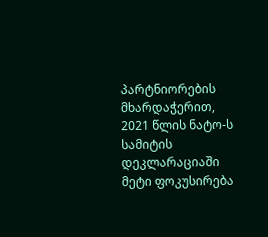პარტნიორების მხარდაჭერით, 2021 წლის ნატო-ს სამიტის დეკლარაციაში მეტი ფოკუსირება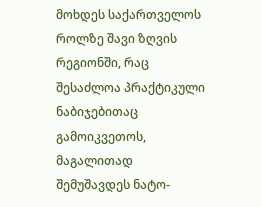მოხდეს საქართველოს როლზე შავი ზღვის რეგიონში, რაც შესაძლოა პრაქტიკული ნაბიჯებითაც გამოიკვეთოს, მაგალითად შემუშავდეს ნატო-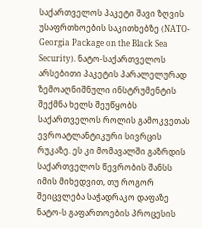საქართველოს პაკეტი შავი ზღვის უსაფრთხოების საკითხებზე (NATO-Georgia Package on the Black Sea Security). ნატო-საქართველოს არსებითი პაკეტის პარალელურად ზემოაღნიშნული ინსტრუმენტის შექმნა ხელს შეუწყობს საქართველოს როლის გამოკვეთას ევროატლანტიკური სივრცის რუკაზე. ეს კი მომავალში გაზრდის საქართველოს წევრობის შანსს იმის მიხედვით, თუ როგორ შეიცვლება საჭადრაკო დაფაზე ნატო-ს გაფართოების პროცესის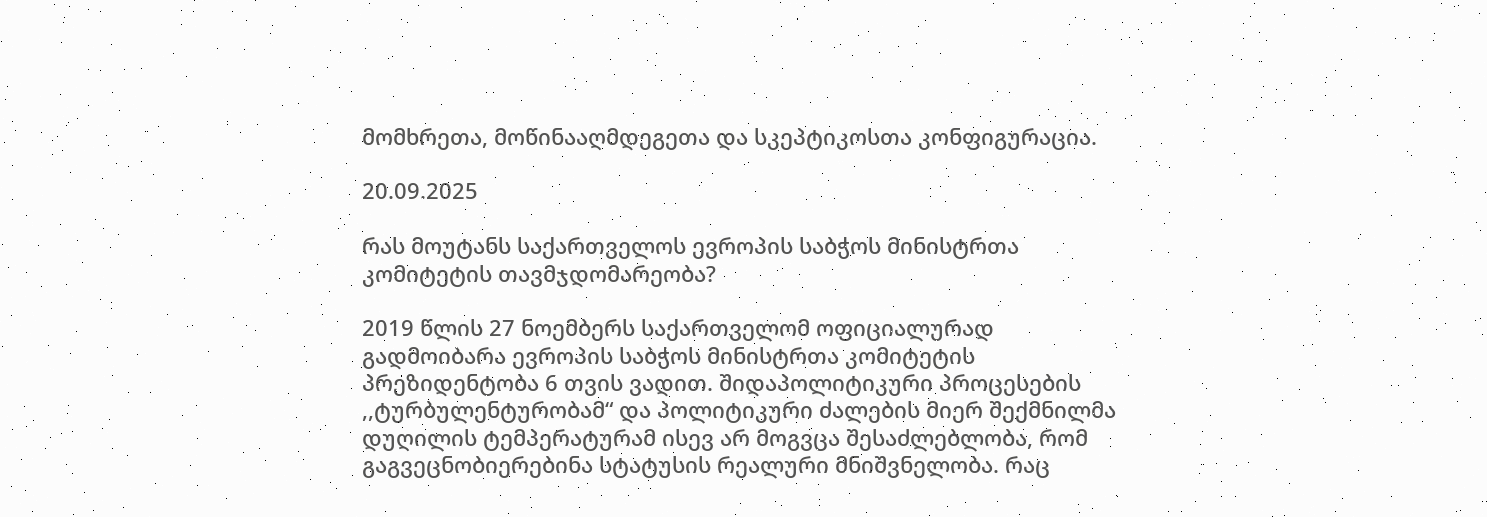მომხრეთა, მოწინააღმდეგეთა და სკეპტიკოსთა კონფიგურაცია.

20.09.2025

რას მოუტანს საქართველოს ევროპის საბჭოს მინისტრთა კომიტეტის თავმჯდომარეობა?

2019 წლის 27 ნოემბერს საქართველომ ოფიციალურად გადმოიბარა ევროპის საბჭოს მინისტრთა კომიტეტის პრეზიდენტობა 6 თვის ვადით. შიდაპოლიტიკური პროცესების ,,ტურბულენტურობამ“ და პოლიტიკური ძალების მიერ შექმნილმა დუღილის ტემპერატურამ ისევ არ მოგვცა შესაძლებლობა, რომ გაგვეცნობიერებინა სტატუსის რეალური მნიშვნელობა. რაც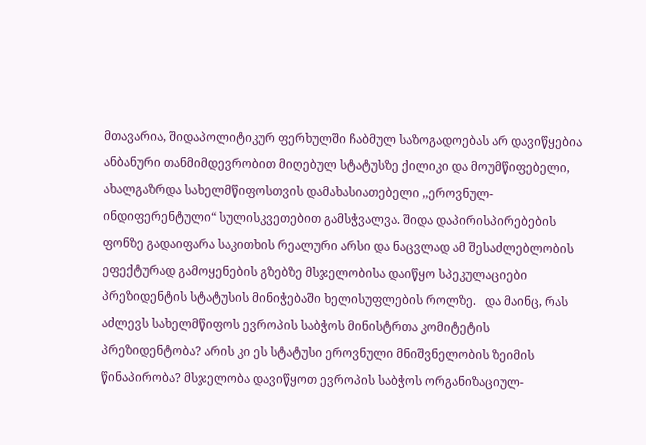მთავარია, შიდაპოლიტიკურ ფერხულში ჩაბმულ საზოგადოებას არ დავიწყებია ანბანური თანმიმდევრობით მიღებულ სტატუსზე ქილიკი და მოუმწიფებელი, ახალგაზრდა სახელმწიფოსთვის დამახასიათებელი ,,ეროვნულ-ინდიფერენტული“ სულისკვეთებით გამსჭვალვა. შიდა დაპირისპირებების ფონზე გადაიფარა საკითხის რეალური არსი და ნაცვლად ამ შესაძლებლობის ეფექტურად გამოყენების გზებზე მსჯელობისა დაიწყო სპეკულაციები  პრეზიდენტის სტატუსის მინიჭებაში ხელისუფლების როლზე.   და მაინც, რას აძლევს სახელმწიფოს ევროპის საბჭოს მინისტრთა კომიტეტის პრეზიდენტობა? არის კი ეს სტატუსი ეროვნული მნიშვნელობის ზეიმის წინაპირობა? მსჯელობა დავიწყოთ ევროპის საბჭოს ორგანიზაციულ-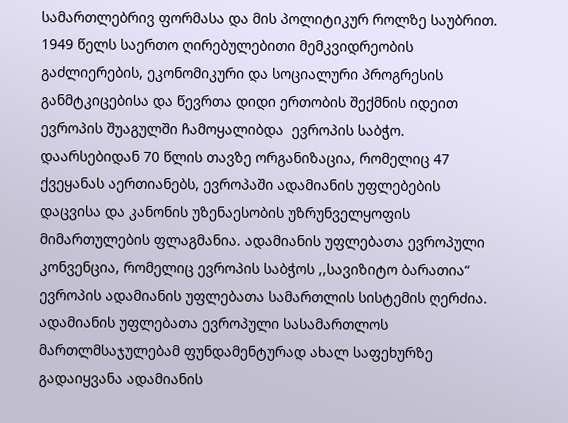სამართლებრივ ფორმასა და მის პოლიტიკურ როლზე საუბრით. 1949 წელს საერთო ღირებულებითი მემკვიდრეობის გაძლიერების, ეკონომიკური და სოციალური პროგრესის განმტკიცებისა და წევრთა დიდი ერთობის შექმნის იდეით ევროპის შუაგულში ჩამოყალიბდა  ევროპის საბჭო. დაარსებიდან 70 წლის თავზე ორგანიზაცია, რომელიც 47 ქვეყანას აერთიანებს, ევროპაში ადამიანის უფლებების დაცვისა და კანონის უზენაესობის უზრუნველყოფის მიმართულების ფლაგმანია. ადამიანის უფლებათა ევროპული კონვენცია, რომელიც ევროპის საბჭოს ,,სავიზიტო ბარათია“ ევროპის ადამიანის უფლებათა სამართლის სისტემის ღერძია. ადამიანის უფლებათა ევროპული სასამართლოს მართლმსაჯულებამ ფუნდამენტურად ახალ საფეხურზე გადაიყვანა ადამიანის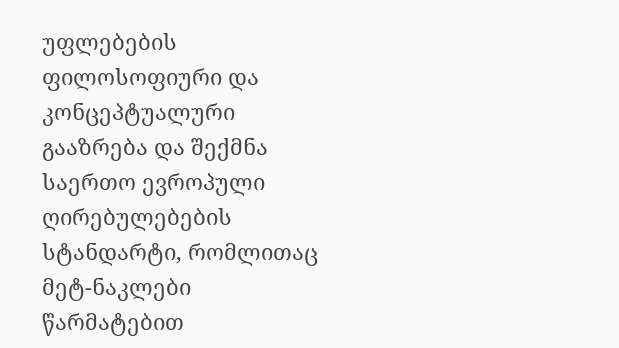უფლებების ფილოსოფიური და კონცეპტუალური გააზრება და შექმნა საერთო ევროპული ღირებულებების სტანდარტი, რომლითაც მეტ-ნაკლები წარმატებით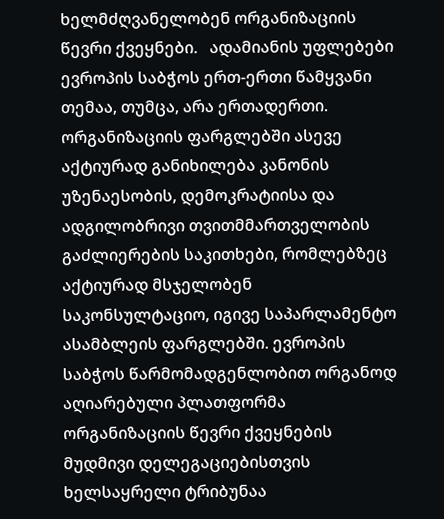ხელმძღვანელობენ ორგანიზაციის წევრი ქვეყნები.   ადამიანის უფლებები ევროპის საბჭოს ერთ-ერთი წამყვანი თემაა, თუმცა, არა ერთადერთი. ორგანიზაციის ფარგლებში ასევე აქტიურად განიხილება კანონის უზენაესობის, დემოკრატიისა და ადგილობრივი თვითმმართველობის გაძლიერების საკითხები, რომლებზეც აქტიურად მსჯელობენ საკონსულტაციო, იგივე საპარლამენტო ასამბლეის ფარგლებში. ევროპის საბჭოს წარმომადგენლობით ორგანოდ აღიარებული პლათფორმა ორგანიზაციის წევრი ქვეყნების მუდმივი დელეგაციებისთვის ხელსაყრელი ტრიბუნაა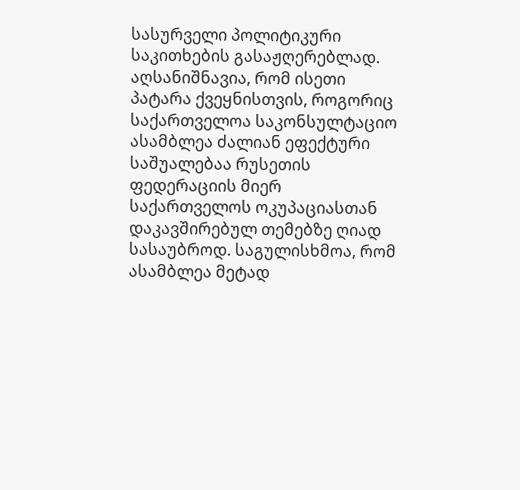სასურველი პოლიტიკური საკითხების გასაჟღერებლად. აღსანიშნავია, რომ ისეთი პატარა ქვეყნისთვის, როგორიც საქართველოა საკონსულტაციო ასამბლეა ძალიან ეფექტური საშუალებაა რუსეთის ფედერაციის მიერ საქართველოს ოკუპაციასთან დაკავშირებულ თემებზე ღიად სასაუბროდ. საგულისხმოა, რომ ასამბლეა მეტად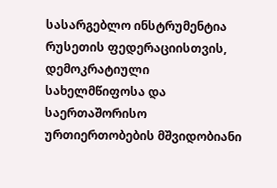სასარგებლო ინსტრუმენტია რუსეთის ფედერაციისთვის, დემოკრატიული სახელმწიფოსა და საერთაშორისო ურთიერთობების მშვიდობიანი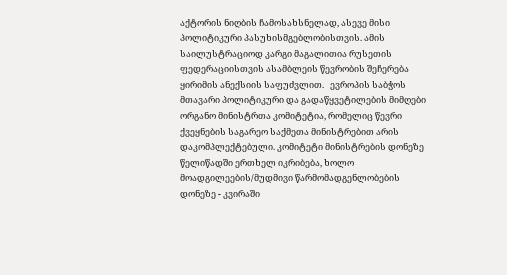აქტორის ნიღბის ჩამოსახსნელად, ასევე მისი პოლიტიკური პასუხისმგებლობისთვის. ამის საილუსტრაციოდ კარგი მაგალითია რუსეთის ფედერაციისთვის ასამბლეის წევრობის შეჩერება ყირიმის ანექსიის საფუძვლით.   ევროპის საბჭოს მთავარი პოლიტიკური და გადაწყვეტილების მიმღები ორგანო მინისტრთა კომიტეტია, რომელიც წევრი ქვეყნების საგარეო საქმეთა მინისტრებით არის დაკომპლექტებული. კომიტეტი მინისტრების დონეზე წელიწადში ერთხელ იკრიბება, ხოლო მოადგილეების/მუდმივი წარმომადგენლობების დონეზე - კვირაში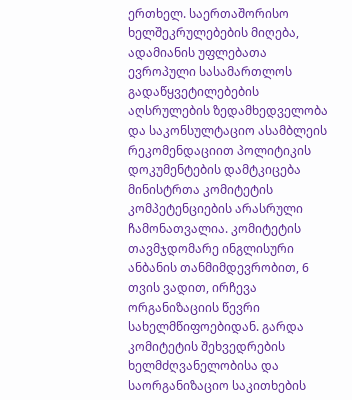ერთხელ. საერთაშორისო ხელშეკრულებების მიღება, ადამიანის უფლებათა ევროპული სასამართლოს გადაწყვეტილებების აღსრულების ზედამხედველობა და საკონსულტაციო ასამბლეის რეკომენდაციით პოლიტიკის დოკუმენტების დამტკიცება მინისტრთა კომიტეტის კომპეტენციების არასრული ჩამონათვალია. კომიტეტის თავმჯდომარე ინგლისური ანბანის თანმიმდევრობით, 6 თვის ვადით, ირჩევა ორგანიზაციის წევრი სახელმწიფოებიდან. გარდა კომიტეტის შეხვედრების ხელმძღვანელობისა და საორგანიზაციო საკითხების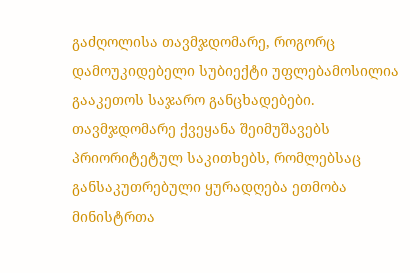გაძღოლისა თავმჯდომარე, როგორც დამოუკიდებელი სუბიექტი უფლებამოსილია გააკეთოს საჯარო განცხადებები. თავმჯდომარე ქვეყანა შეიმუშავებს პრიორიტეტულ საკითხებს, რომლებსაც განსაკუთრებული ყურადღება ეთმობა მინისტრთა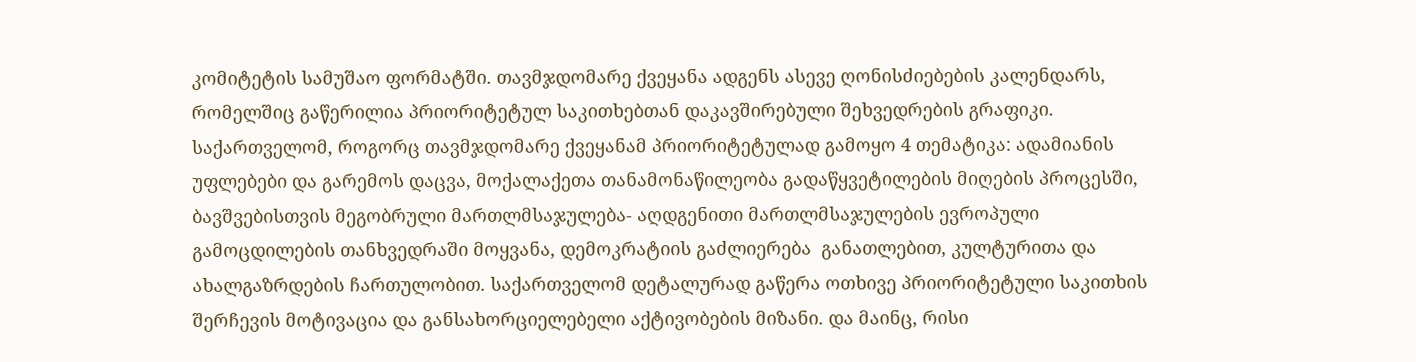კომიტეტის სამუშაო ფორმატში. თავმჯდომარე ქვეყანა ადგენს ასევე ღონისძიებების კალენდარს, რომელშიც გაწერილია პრიორიტეტულ საკითხებთან დაკავშირებული შეხვედრების გრაფიკი.   საქართველომ, როგორც თავმჯდომარე ქვეყანამ პრიორიტეტულად გამოყო 4 თემატიკა: ადამიანის უფლებები და გარემოს დაცვა, მოქალაქეთა თანამონაწილეობა გადაწყვეტილების მიღების პროცესში, ბავშვებისთვის მეგობრული მართლმსაჯულება- აღდგენითი მართლმსაჯულების ევროპული გამოცდილების თანხვედრაში მოყვანა, დემოკრატიის გაძლიერება  განათლებით, კულტურითა და ახალგაზრდების ჩართულობით. საქართველომ დეტალურად გაწერა ოთხივე პრიორიტეტული საკითხის შერჩევის მოტივაცია და განსახორციელებელი აქტივობების მიზანი. და მაინც, რისი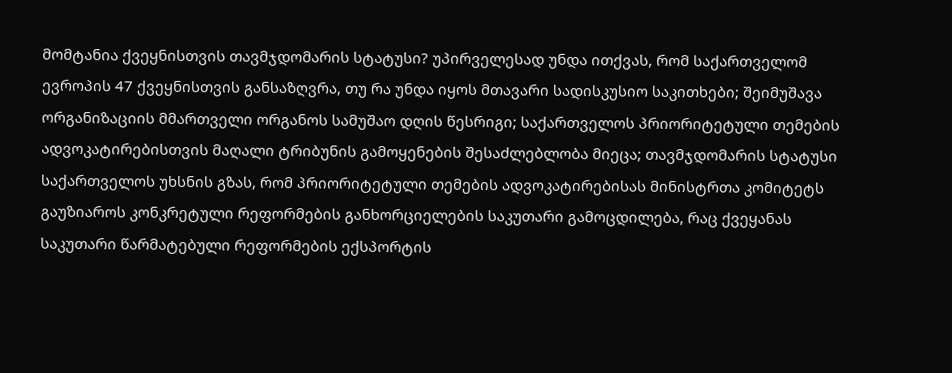მომტანია ქვეყნისთვის თავმჯდომარის სტატუსი? უპირველესად უნდა ითქვას, რომ საქართველომ ევროპის 47 ქვეყნისთვის განსაზღვრა, თუ რა უნდა იყოს მთავარი სადისკუსიო საკითხები; შეიმუშავა ორგანიზაციის მმართველი ორგანოს სამუშაო დღის წესრიგი; საქართველოს პრიორიტეტული თემების ადვოკატირებისთვის მაღალი ტრიბუნის გამოყენების შესაძლებლობა მიეცა; თავმჯდომარის სტატუსი საქართველოს უხსნის გზას, რომ პრიორიტეტული თემების ადვოკატირებისას მინისტრთა კომიტეტს გაუზიაროს კონკრეტული რეფორმების განხორციელების საკუთარი გამოცდილება, რაც ქვეყანას საკუთარი წარმატებული რეფორმების ექსპორტის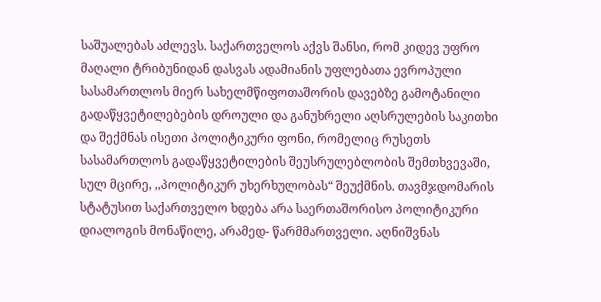საშუალებას აძლევს. საქართველოს აქვს შანსი, რომ კიდევ უფრო მაღალი ტრიბუნიდან დასვას ადამიანის უფლებათა ევროპული სასამართლოს მიერ სახელმწიფოთაშორის დავებზე გამოტანილი  გადაწყვეტილებების დროული და განუხრელი აღსრულების საკითხი და შექმნას ისეთი პოლიტიკური ფონი, რომელიც რუსეთს სასამართლოს გადაწყვეტილების შეუსრულებლობის შემთხვევაში, სულ მცირე, ,,პოლიტიკურ უხერხულობას“ შეუქმნის. თავმჯდომარის სტატუსით საქართველო ხდება არა საერთაშორისო პოლიტიკური დიალოგის მონაწილე, არამედ- წარმმართველი. აღნიშვნას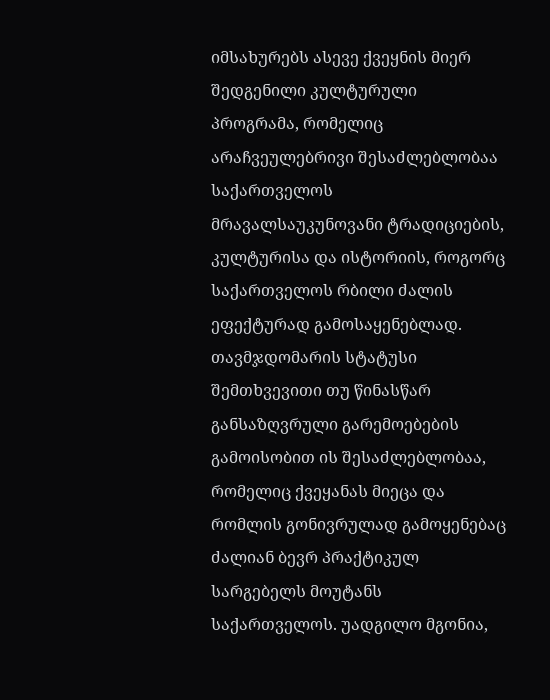იმსახურებს ასევე ქვეყნის მიერ შედგენილი კულტურული პროგრამა, რომელიც არაჩვეულებრივი შესაძლებლობაა საქართველოს მრავალსაუკუნოვანი ტრადიციების, კულტურისა და ისტორიის, როგორც საქართველოს რბილი ძალის ეფექტურად გამოსაყენებლად.   თავმჯდომარის სტატუსი შემთხვევითი თუ წინასწარ განსაზღვრული გარემოებების გამოისობით ის შესაძლებლობაა, რომელიც ქვეყანას მიეცა და რომლის გონივრულად გამოყენებაც ძალიან ბევრ პრაქტიკულ სარგებელს მოუტანს საქართველოს. უადგილო მგონია,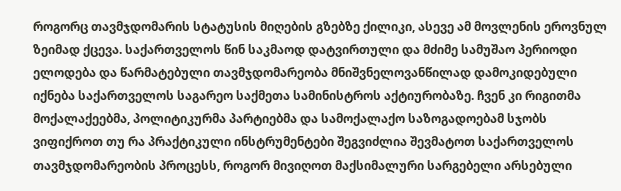როგორც თავმჯდომარის სტატუსის მიღების გზებზე ქილიკი, ასევე ამ მოვლენის ეროვნულ ზეიმად ქცევა. საქართველოს წინ საკმაოდ დატვირთული და მძიმე სამუშაო პერიოდი ელოდება და წარმატებული თავმჯდომარეობა მნიშვნელოვანწილად დამოკიდებული იქნება საქართველოს საგარეო საქმეთა სამინისტროს აქტიურობაზე. ჩვენ კი რიგითმა მოქალაქეებმა, პოლიტიკურმა პარტიებმა და სამოქალაქო საზოგადოებამ სჯობს ვიფიქროთ თუ რა პრაქტიკული ინსტრუმენტები შეგვიძლია შევმატოთ საქართველოს თავმჯდომარეობის პროცესს, როგორ მივიღოთ მაქსიმალური სარგებელი არსებული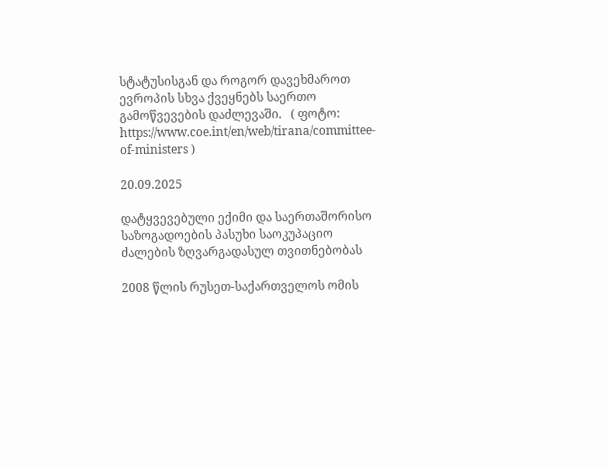სტატუსისგან და როგორ დავეხმაროთ ევროპის სხვა ქვეყნებს საერთო გამოწვევების დაძლევაში.   ( ფოტო: https://www.coe.int/en/web/tirana/committee-of-ministers )

20.09.2025

დატყვევებული ექიმი და საერთაშორისო საზოგადოების პასუხი საოკუპაციო ძალების ზღვარგადასულ თვითნებობას

2008 წლის რუსეთ-საქართველოს ომის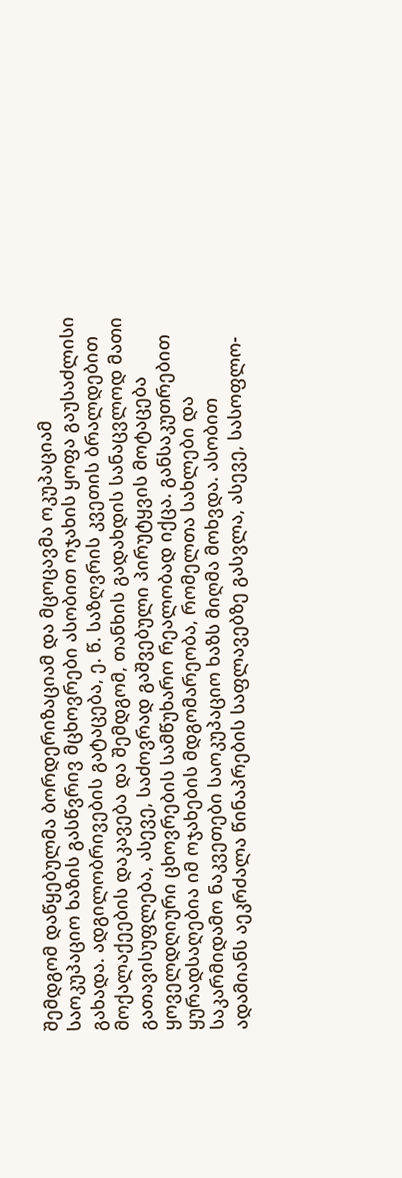შემდგომ დაწყებულმა ბორდერიზაციამ და მცოცავმა ოკუპაციამ საოკუპაციო ხაზის გასწვრივ მცხოვრები ასობით ოჯახის ყოფა გაუსაძლისი გახადა. ადგილობრივების გატაცება, ე. წ. საზღვრის კვეთის ბრალდებით მოქალაქეების დაკავება და შემდგომ, თანხის გადახდის სანაცვლოდ მათი გათავისუფლება, ასევე, საძოვრად გაშვებული პირუტყვის მოტაცება ყოველდღიური ცხოვრების სამწუხარო რეალობად იქცა. განსაკუთრებით ყურადსაღებია იმ ოჯახების მდგომარეობა, რომელთა სახლები და საკარმიდამო ნაკვეთები საოკუპაციო ხაზს მიღმა მოხვდა. ასობით ადამიანს აეკრძალა წინაპრების საფლავებზე გასვლა, ასევე, სასოფლო-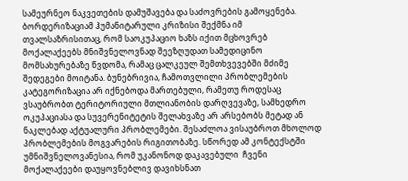სამეურნეო ნაკვეთების დამუშავება და საძოვრების გამოყენება. ბორდერიზაციამ ჰუმანიტარული კრიზისი შექმნა იმ თვალსაზრისითაც, რომ საოკუპაციო ხაზს იქით მცხოვრებ მოქალაქეებს მნიშვნელოვნად შეეზღუდათ სამედიცინო მომსახურებაზე წვდომა, რამაც ცალკეულ შემთხვევებში მძიმე შედეგები მოიტანა. ბუნებრივია, ჩამოთვლილი პრობლემების კატეგორიზაცია არ იქნებოდა მართებული, რამეთუ როდესაც ვსაუბრობთ ტერიტორიული მთლიანობის დარღვევაზე, სამხედრო ოკუპაციასა და სუვერენიტეტის შელახვაზე არ არსებობს მეტად ან ნაკლებად აქტუალური პრობლემები. შესაძლოა ვისაუბროთ მხოლოდ პრობლემების მოგვარების რიგითობაზე. სწორედ ამ კონტექსტში უმნიშვნელოვანესია, რომ უკანონოდ დაკავებული  ჩვენი მოქალაქეები დაუყოვნებლივ დავიხსნათ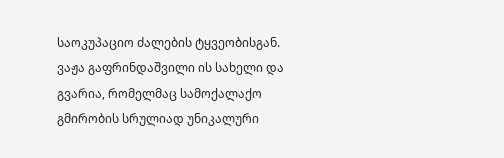საოკუპაციო ძალების ტყვეობისგან.  ვაჟა გაფრინდაშვილი ის სახელი და გვარია, რომელმაც სამოქალაქო გმირობის სრულიად უნიკალური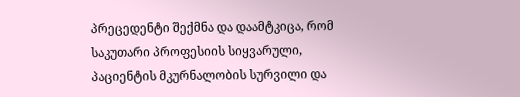პრეცედენტი შექმნა და დაამტკიცა, რომ საკუთარი პროფესიის სიყვარული, პაციენტის მკურნალობის სურვილი და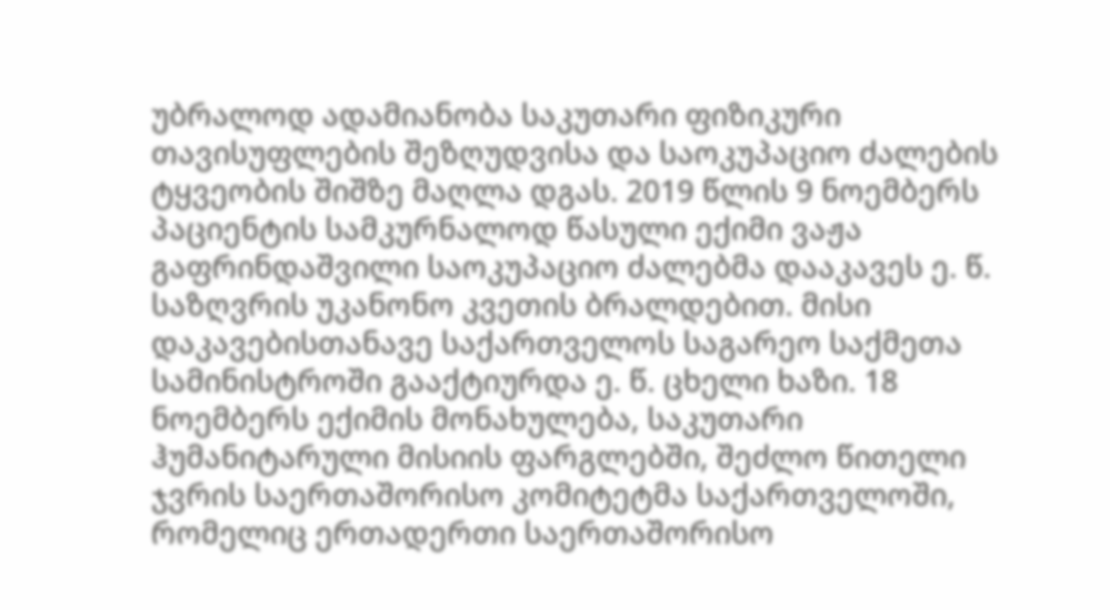უბრალოდ ადამიანობა საკუთარი ფიზიკური თავისუფლების შეზღუდვისა და საოკუპაციო ძალების ტყვეობის შიშზე მაღლა დგას. 2019 წლის 9 ნოემბერს პაციენტის სამკურნალოდ წასული ექიმი ვაჟა გაფრინდაშვილი საოკუპაციო ძალებმა დააკავეს ე. წ. საზღვრის უკანონო კვეთის ბრალდებით. მისი დაკავებისთანავე საქართველოს საგარეო საქმეთა სამინისტროში გააქტიურდა ე. წ. ცხელი ხაზი. 18 ნოემბერს ექიმის მონახულება, საკუთარი ჰუმანიტარული მისიის ფარგლებში, შეძლო წითელი ჯვრის საერთაშორისო კომიტეტმა საქართველოში, რომელიც ერთადერთი საერთაშორისო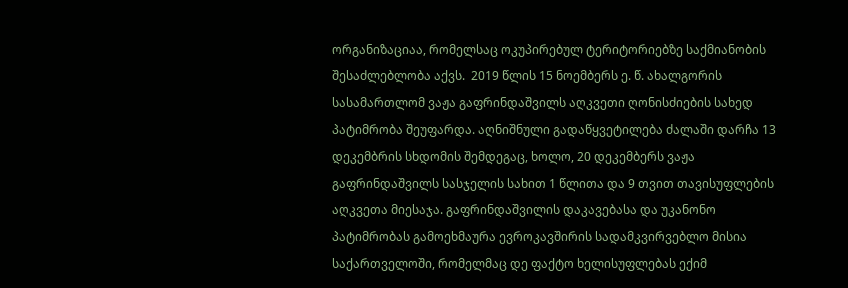ორგანიზაციაა, რომელსაც ოკუპირებულ ტერიტორიებზე საქმიანობის შესაძლებლობა აქვს.  2019 წლის 15 ნოემბერს ე. წ. ახალგორის სასამართლომ ვაჟა გაფრინდაშვილს აღკვეთი ღონისძიების სახედ პატიმრობა შეუფარდა. აღნიშნული გადაწყვეტილება ძალაში დარჩა 13 დეკემბრის სხდომის შემდეგაც, ხოლო, 20 დეკემბერს ვაჟა გაფრინდაშვილს სასჯელის სახით 1 წლითა და 9 თვით თავისუფლების აღკვეთა მიესაჯა. გაფრინდაშვილის დაკავებასა და უკანონო პატიმრობას გამოეხმაურა ევროკავშირის სადამკვირვებლო მისია საქართველოში, რომელმაც დე ფაქტო ხელისუფლებას ექიმ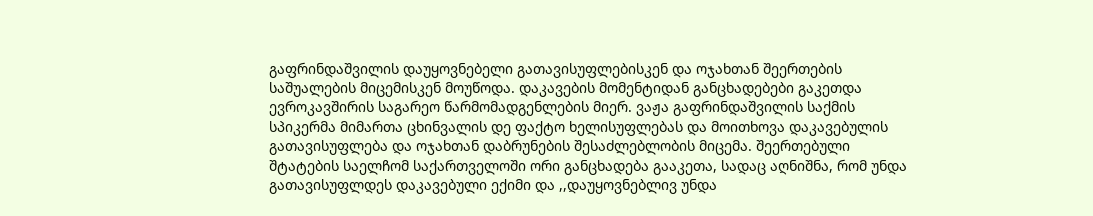გაფრინდაშვილის დაუყოვნებელი გათავისუფლებისკენ და ოჯახთან შეერთების საშუალების მიცემისკენ მოუწოდა. დაკავების მომენტიდან განცხადებები გაკეთდა ევროკავშირის საგარეო წარმომადგენლების მიერ. ვაჟა გაფრინდაშვილის საქმის სპიკერმა მიმართა ცხინვალის დე ფაქტო ხელისუფლებას და მოითხოვა დაკავებულის გათავისუფლება და ოჯახთან დაბრუნების შესაძლებლობის მიცემა. შეერთებული შტატების საელჩომ საქართველოში ორი განცხადება გააკეთა, სადაც აღნიშნა, რომ უნდა გათავისუფლდეს დაკავებული ექიმი და ,,დაუყოვნებლივ უნდა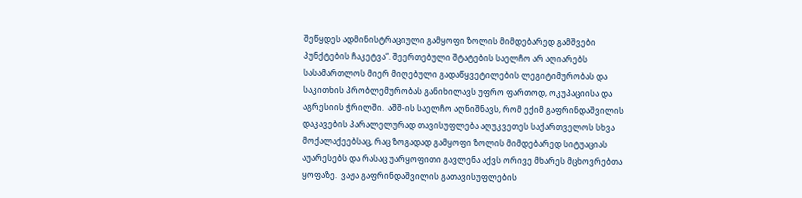შეწყდეს ადმინისტრაციული გამყოფი ზოლის მიმდებარედ გამშვები პუნქტების ჩაკეტვა“. შეერთებული შტატების საელჩო არ აღიარებს სასამართლოს მიერ მიღებული გადაწყვეტილების ლეგიტიმურობას და საკითხის პრობლემურობას განიხილავს უფრო ფართოდ, ოკუპაციისა და აგრესიის ჭრილში.  აშშ-ის საელჩო აღნიშნავს, რომ ექიმ გაფრინდაშვილის დაკავების პარალელურად თავისუფლება აღუკვეთეს საქართველოს სხვა მოქალაქეებსაც, რაც ზოგადად გამყოფი ზოლის მიმდებარედ სიტუაციას აუარესებს და რასაც უარყოფითი გავლენა აქვს ორივე მხარეს მცხოვრებთა ყოფაზე.  ვაჟა გაფრინდაშვილის გათავისუფლების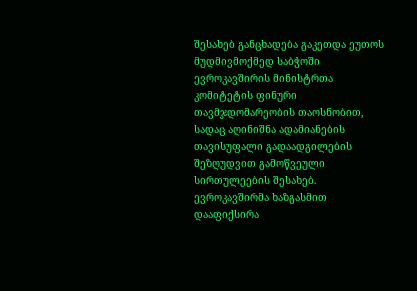შესახებ განცხადება გაკეთდა ეუთოს მუდმივმოქმედ საბჭოში ევროკავშირის მინისტრთა კომიტეტის ფინური თავმჯდომარეობის თაოსნობით, სადაც აღინიშნა ადამიანების თავისუფალი გადაადგილების შეზღუდვით გამოწვეული სირთულეების შესახებ. ევროკავშირმა ხაზგასმით დააფიქსირა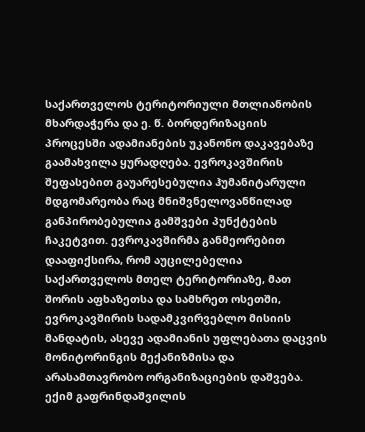საქართველოს ტერიტორიული მთლიანობის მხარდაჭერა და ე. წ. ბორდერიზაციის პროცესში ადამიანების უკანონო დაკავებაზე გაამახვილა ყურადღება. ევროკავშირის შეფასებით გაუარესებულია ჰუმანიტარული მდგომარეობა რაც მნიშვნელოვანწილად განპირობებულია გამშვები პუნქტების ჩაკეტვით. ევროკავშირმა განმეორებით დააფიქსირა, რომ აუცილებელია საქართველოს მთელ ტერიტორიაზე, მათ შორის აფხაზეთსა და სამხრეთ ოსეთში, ევროკავშირის სადამკვირვებლო მისიის მანდატის, ასევე ადამიანის უფლებათა დაცვის მონიტორინგის მექანიზმისა და არასამთავრობო ორგანიზაციების დაშვება. ექიმ გაფრინდაშვილის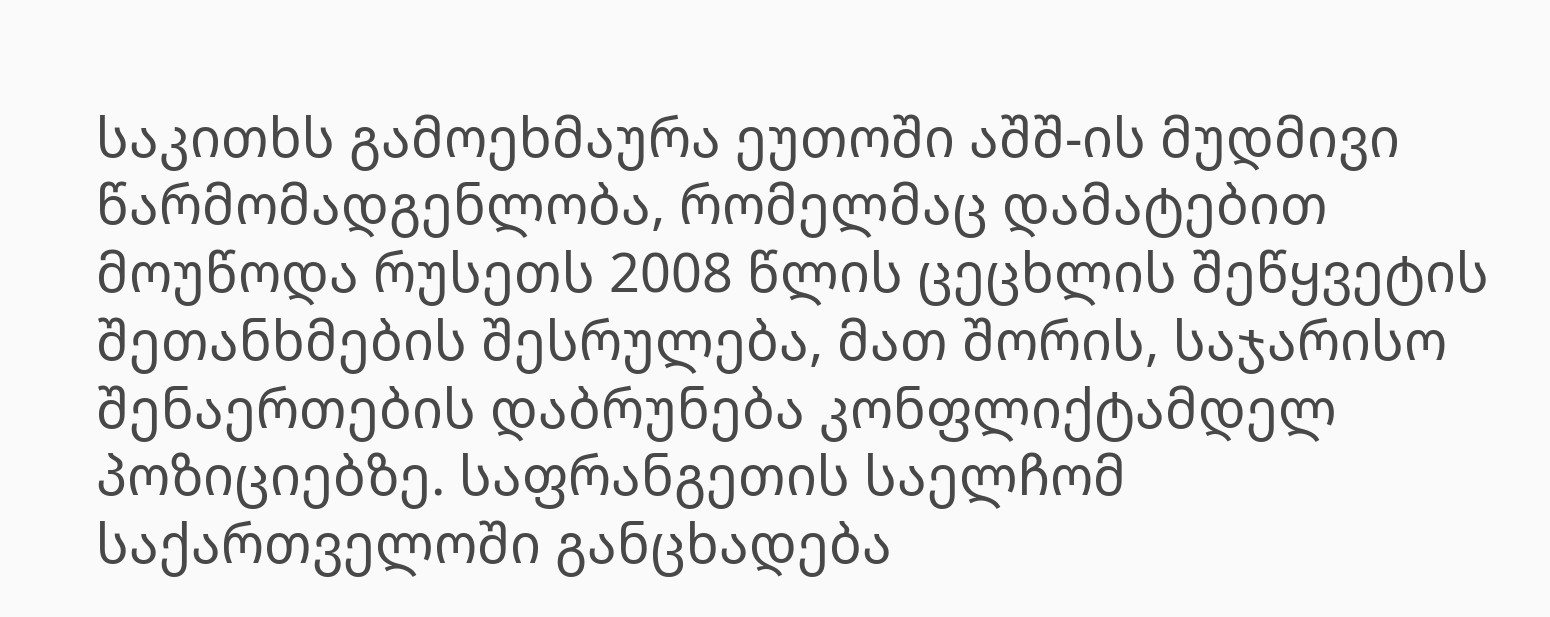საკითხს გამოეხმაურა ეუთოში აშშ-ის მუდმივი წარმომადგენლობა, რომელმაც დამატებით მოუწოდა რუსეთს 2008 წლის ცეცხლის შეწყვეტის შეთანხმების შესრულება, მათ შორის, საჯარისო შენაერთების დაბრუნება კონფლიქტამდელ პოზიციებზე. საფრანგეთის საელჩომ საქართველოში განცხადება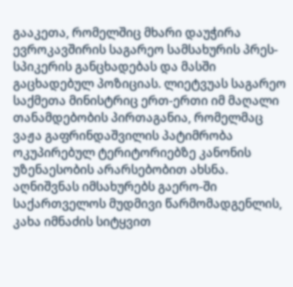გააკეთა, რომელშიც მხარი დაუჭირა  ევროკავშირის საგარეო სამსახურის პრეს-სპიკერის განცხადებას და მასში გაცხადებულ პოზიციას. ლიეტვუას საგარეო საქმეთა მინისტრიც ერთ-ერთი იმ მაღალი თანამდებობის პირთაგანია, რომელმაც ვაჟა გაფრინდაშვილის პატიმრობა ოკუპირებულ ტერიტორიებზე კანონის უზენაესობის არარსებობით ახსნა. აღნიშვნას იმსახურებს გაერო-ში საქართველოს მუდმივი წარმომადგენლის, კახა იმნაძის სიტყვით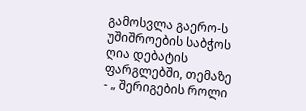გამოსვლა გაერო-ს უშიშროების საბჭოს ღია დებატის ფარგლებში, თემაზე - „ შერიგების როლი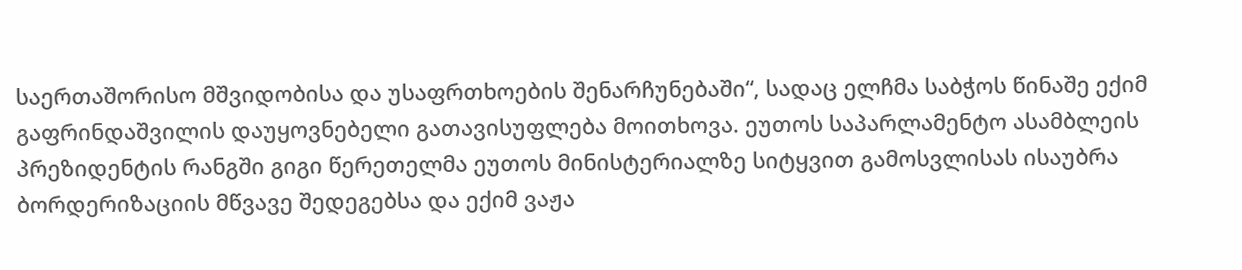საერთაშორისო მშვიდობისა და უსაფრთხოების შენარჩუნებაში“, სადაც ელჩმა საბჭოს წინაშე ექიმ გაფრინდაშვილის დაუყოვნებელი გათავისუფლება მოითხოვა. ეუთოს საპარლამენტო ასამბლეის პრეზიდენტის რანგში გიგი წერეთელმა ეუთოს მინისტერიალზე სიტყვით გამოსვლისას ისაუბრა ბორდერიზაციის მწვავე შედეგებსა და ექიმ ვაჟა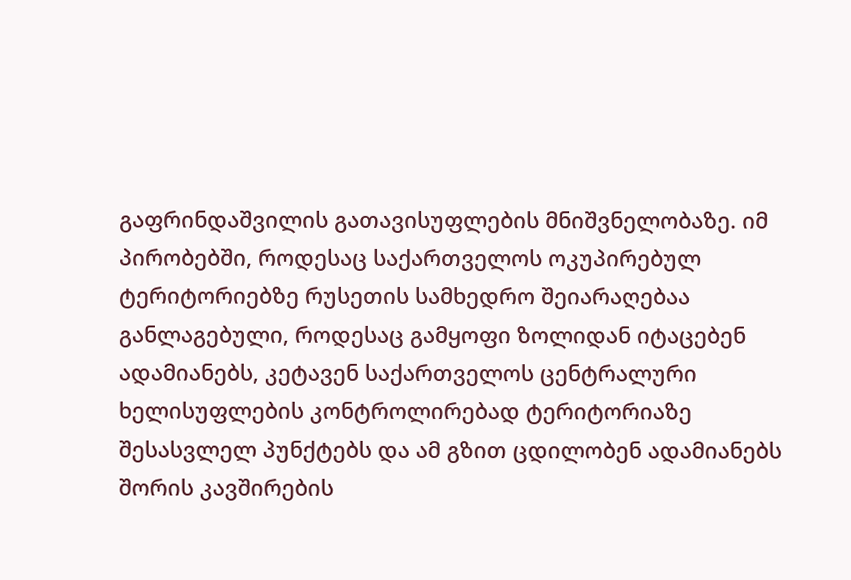გაფრინდაშვილის გათავისუფლების მნიშვნელობაზე. იმ პირობებში, როდესაც საქართველოს ოკუპირებულ ტერიტორიებზე რუსეთის სამხედრო შეიარაღებაა განლაგებული, როდესაც გამყოფი ზოლიდან იტაცებენ ადამიანებს, კეტავენ საქართველოს ცენტრალური ხელისუფლების კონტროლირებად ტერიტორიაზე შესასვლელ პუნქტებს და ამ გზით ცდილობენ ადამიანებს შორის კავშირების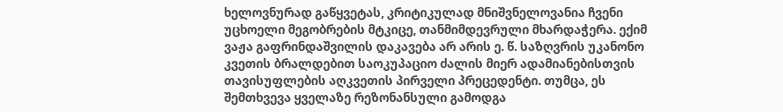ხელოვნურად გაწყვეტას, კრიტიკულად მნიშვნელოვანია ჩვენი უცხოელი მეგობრების მტკიცე, თანმიმდევრული მხარდაჭერა. ექიმ ვაჟა გაფრინდაშვილის დაკავება არ არის ე. წ. საზღვრის უკანონო კვეთის ბრალდებით საოკუპაციო ძალის მიერ ადამიანებისთვის თავისუფლების აღკვეთის პირველი პრეცედენტი. თუმცა, ეს შემთხვევა ყველაზე რეზონანსული გამოდგა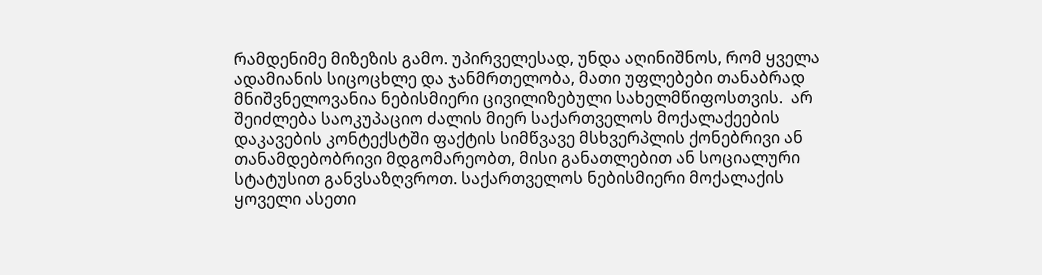რამდენიმე მიზეზის გამო. უპირველესად, უნდა აღინიშნოს, რომ ყველა ადამიანის სიცოცხლე და ჯანმრთელობა, მათი უფლებები თანაბრად მნიშვნელოვანია ნებისმიერი ცივილიზებული სახელმწიფოსთვის.  არ შეიძლება საოკუპაციო ძალის მიერ საქართველოს მოქალაქეების დაკავების კონტექსტში ფაქტის სიმწვავე მსხვერპლის ქონებრივი ან თანამდებობრივი მდგომარეობთ, მისი განათლებით ან სოციალური სტატუსით განვსაზღვროთ. საქართველოს ნებისმიერი მოქალაქის ყოველი ასეთი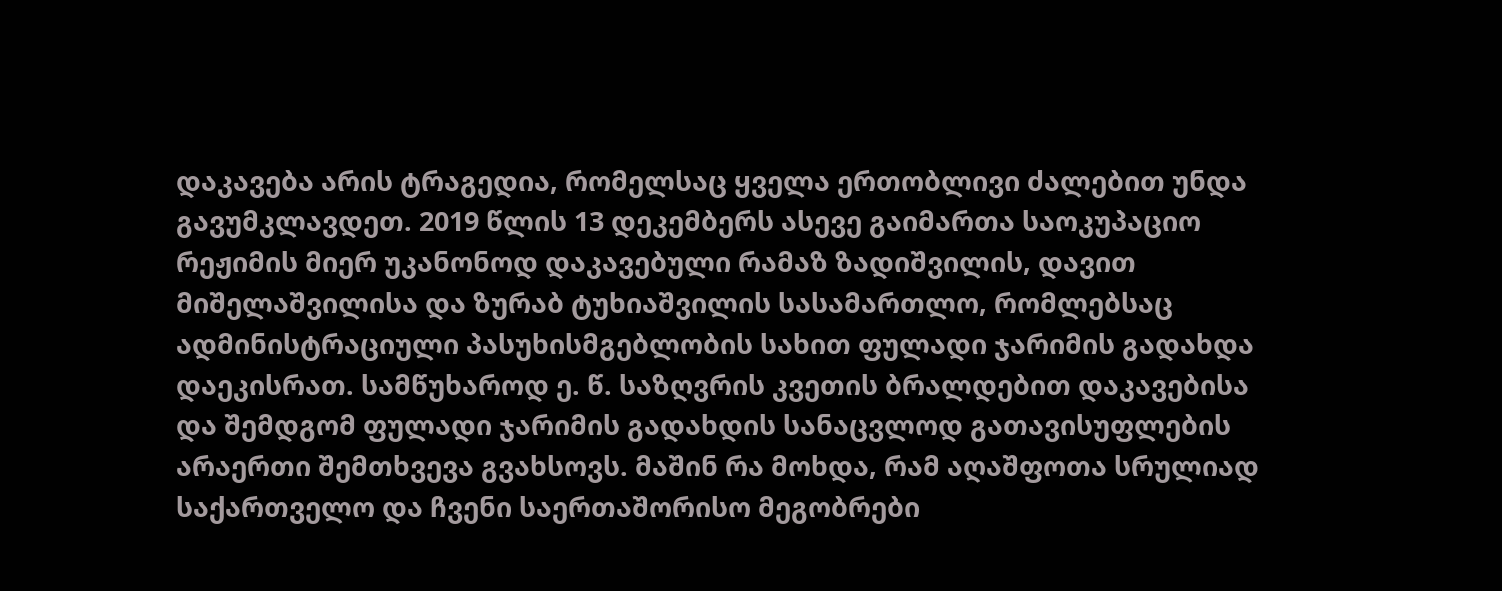დაკავება არის ტრაგედია, რომელსაც ყველა ერთობლივი ძალებით უნდა გავუმკლავდეთ. 2019 წლის 13 დეკემბერს ასევე გაიმართა საოკუპაციო რეჟიმის მიერ უკანონოდ დაკავებული რამაზ ზადიშვილის, დავით მიშელაშვილისა და ზურაბ ტუხიაშვილის სასამართლო, რომლებსაც ადმინისტრაციული პასუხისმგებლობის სახით ფულადი ჯარიმის გადახდა დაეკისრათ. სამწუხაროდ ე. წ. საზღვრის კვეთის ბრალდებით დაკავებისა და შემდგომ ფულადი ჯარიმის გადახდის სანაცვლოდ გათავისუფლების არაერთი შემთხვევა გვახსოვს. მაშინ რა მოხდა, რამ აღაშფოთა სრულიად საქართველო და ჩვენი საერთაშორისო მეგობრები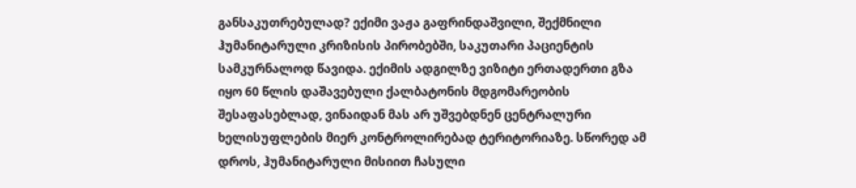განსაკუთრებულად? ექიმი ვაჟა გაფრინდაშვილი, შექმნილი ჰუმანიტარული კრიზისის პირობებში, საკუთარი პაციენტის სამკურნალოდ წავიდა. ექიმის ადგილზე ვიზიტი ერთადერთი გზა იყო 60 წლის დაშავებული ქალბატონის მდგომარეობის შესაფასებლად, ვინაიდან მას არ უშვებდნენ ცენტრალური ხელისუფლების მიერ კონტროლირებად ტერიტორიაზე. სწორედ ამ დროს, ჰუმანიტარული მისიით ჩასული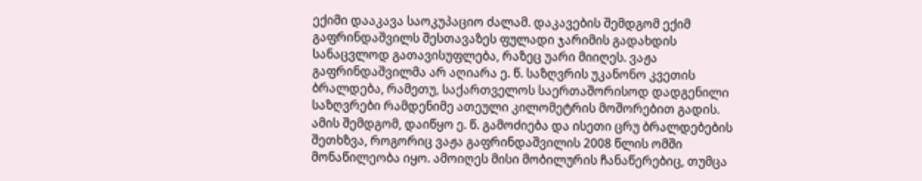ექიმი დააკავა საოკუპაციო ძალამ. დაკავების შემდგომ ექიმ გაფრინდაშვილს შესთავაზეს ფულადი ჯარიმის გადახდის სანაცვლოდ გათავისუფლება, რაზეც უარი მიიღეს. ვაჟა გაფრინდაშვილმა არ აღიარა ე. წ. საზღვრის უკანონო კვეთის ბრალდება, რამეთუ, საქართველოს საერთაშორისოდ დადგენილი საზღვრები რამდენიმე ათეული კილომეტრის მოშორებით გადის. ამის შემდგომ, დაიწყო ე. წ. გამოძიება და ისეთი ცრუ ბრალდებების შეთხზვა, როგორიც ვაჟა გაფრინდაშვილის 2008 წლის ომში მონაწილეობა იყო. ამოიღეს მისი მობილურის ჩანაწერებიც, თუმცა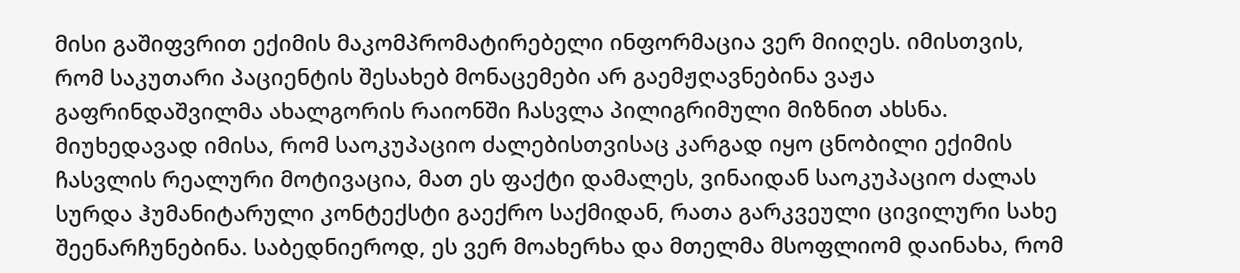მისი გაშიფვრით ექიმის მაკომპრომატირებელი ინფორმაცია ვერ მიიღეს. იმისთვის, რომ საკუთარი პაციენტის შესახებ მონაცემები არ გაემჟღავნებინა ვაჟა გაფრინდაშვილმა ახალგორის რაიონში ჩასვლა პილიგრიმული მიზნით ახსნა. მიუხედავად იმისა, რომ საოკუპაციო ძალებისთვისაც კარგად იყო ცნობილი ექიმის ჩასვლის რეალური მოტივაცია, მათ ეს ფაქტი დამალეს, ვინაიდან საოკუპაციო ძალას სურდა ჰუმანიტარული კონტექსტი გაექრო საქმიდან, რათა გარკვეული ცივილური სახე შეენარჩუნებინა. საბედნიეროდ, ეს ვერ მოახერხა და მთელმა მსოფლიომ დაინახა, რომ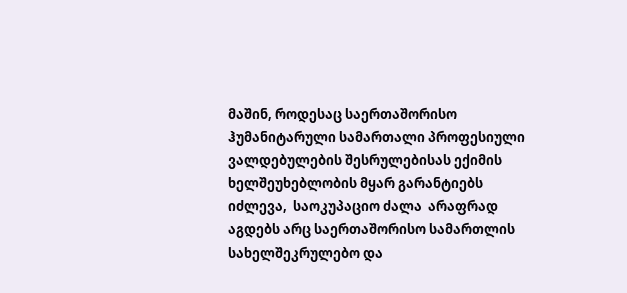მაშინ, როდესაც საერთაშორისო ჰუმანიტარული სამართალი პროფესიული ვალდებულების შესრულებისას ექიმის ხელშეუხებლობის მყარ გარანტიებს იძლევა,  საოკუპაციო ძალა  არაფრად აგდებს არც საერთაშორისო სამართლის სახელშეკრულებო და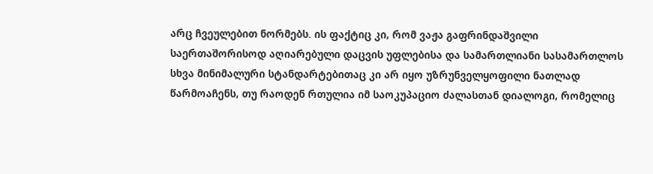არც ჩვეულებით ნორმებს. ის ფაქტიც კი, რომ ვაჟა გაფრინდაშვილი საერთაშორისოდ აღიარებული დაცვის უფლებისა და სამართლიანი სასამართლოს სხვა მინიმალური სტანდარტებითაც კი არ იყო უზრუნველყოფილი ნათლად წარმოაჩენს, თუ რაოდენ რთულია იმ საოკუპაციო ძალასთან დიალოგი, რომელიც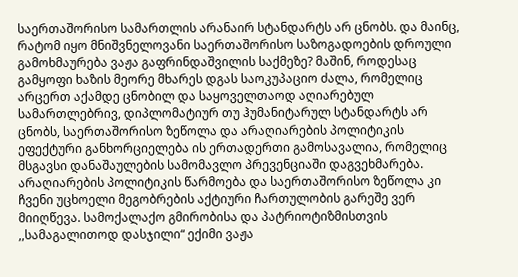საერთაშორისო სამართლის არანაირ სტანდარტს არ ცნობს. და მაინც, რატომ იყო მნიშვნელოვანი საერთაშორისო საზოგადოების დროული გამოხმაურება ვაჟა გაფრინდაშვილის საქმეზე? მაშინ, როდესაც გამყოფი ხაზის მეორე მხარეს დგას საოკუპაციო ძალა, რომელიც არცერთ აქამდე ცნობილ და საყოველთაოდ აღიარებულ სამართლებრივ, დიპლომატიურ თუ ჰუმანიტარულ სტანდარტს არ ცნობს, საერთაშორისო ზეწოლა და არაღიარების პოლიტიკის ეფექტური განხორციელება ის ერთადერთი გამოსავალია, რომელიც მსგავსი დანაშაულების სამომავლო პრევენციაში დაგვეხმარება. არაღიარების პოლიტიკის წარმოება და საერთაშორისო ზეწოლა კი ჩვენი უცხოელი მეგობრების აქტიური ჩართულობის გარეშე ვერ მიიღწევა. სამოქალაქო გმირობისა და პატრიოტიზმისთვის ,,სამაგალითოდ დასჯილი“ ექიმი ვაჟა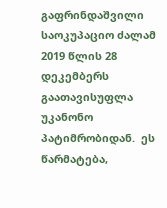გაფრინდაშვილი საოკუპაციო ძალამ 2019 წლის 28 დეკემბერს გაათავისუფლა უკანონო პატიმრობიდან.  ეს წარმატება,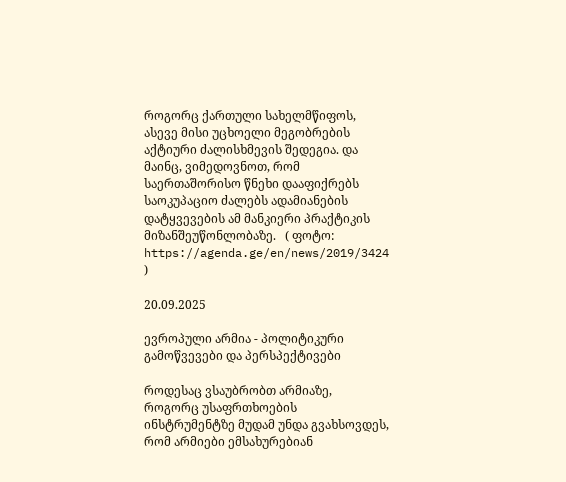როგორც ქართული სახელმწიფოს, ასევე მისი უცხოელი მეგობრების აქტიური ძალისხმევის შედეგია. და მაინც, ვიმედოვნოთ, რომ საერთაშორისო წნეხი დააფიქრებს საოკუპაციო ძალებს ადამიანების დატყვევების ამ მანკიერი პრაქტიკის მიზანშეუწონლობაზე.   ( ფოტო: https://agenda.ge/en/news/2019/3424 )

20.09.2025

ევროპული არმია - პოლიტიკური გამოწვევები და პერსპექტივები

როდესაც ვსაუბრობთ არმიაზე, როგორც უსაფრთხოების ინსტრუმენტზე მუდამ უნდა გვახსოვდეს, რომ არმიები ემსახურებიან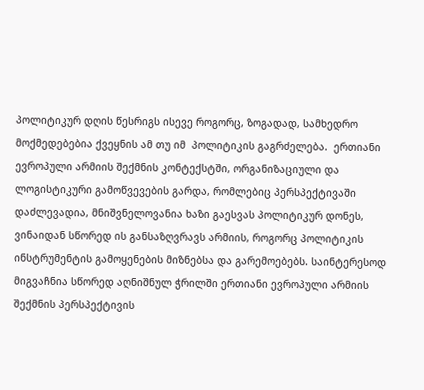პოლიტიკურ დღის წესრიგს ისევე როგორც, ზოგადად, სამხედრო მოქმედებებია ქვეყნის ამ თუ იმ  პოლიტიკის გაგრძელება.  ერთიანი ევროპული არმიის შექმნის კონტექსტში, ორგანიზაციული და ლოგისტიკური გამოწვევების გარდა, რომლებიც პერსპექტივაში დაძლევადია, მნიშვნელოვანია ხაზი გაესვას პოლიტიკურ დონეს, ვინაიდან სწორედ ის განსაზღვრავს არმიის, როგორც პოლიტიკის ინსტრუმენტის გამოყენების მიზნებსა და გარემოებებს. საინტერესოდ მიგვაჩნია სწორედ აღნიშნულ ჭრილში ერთიანი ევროპული არმიის შექმნის პერსპექტივის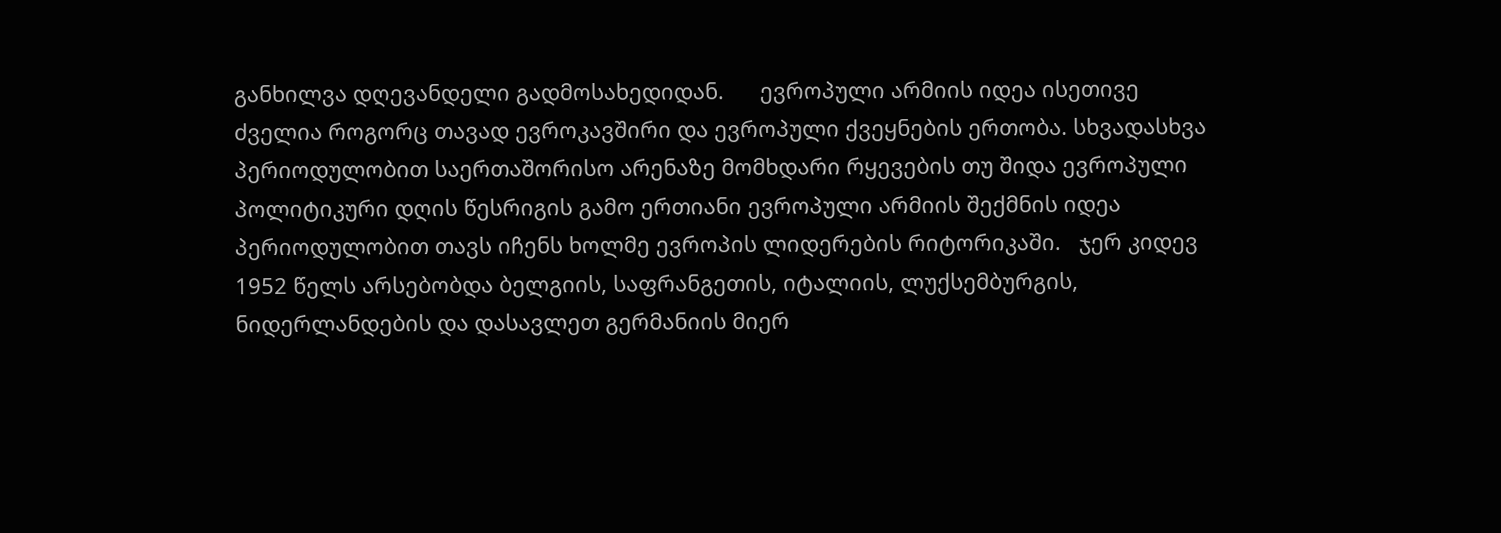განხილვა დღევანდელი გადმოსახედიდან.      ევროპული არმიის იდეა ისეთივე ძველია როგორც თავად ევროკავშირი და ევროპული ქვეყნების ერთობა. სხვადასხვა პერიოდულობით საერთაშორისო არენაზე მომხდარი რყევების თუ შიდა ევროპული პოლიტიკური დღის წესრიგის გამო ერთიანი ევროპული არმიის შექმნის იდეა პერიოდულობით თავს იჩენს ხოლმე ევროპის ლიდერების რიტორიკაში.   ჯერ კიდევ 1952 წელს არსებობდა ბელგიის, საფრანგეთის, იტალიის, ლუქსემბურგის, ნიდერლანდების და დასავლეთ გერმანიის მიერ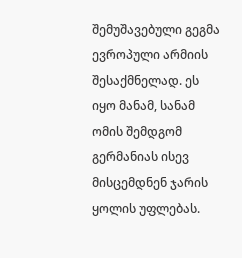შემუშავებული გეგმა ევროპული არმიის შესაქმნელად. ეს იყო მანამ, სანამ ომის შემდგომ გერმანიას ისევ მისცემდნენ ჯარის ყოლის უფლებას.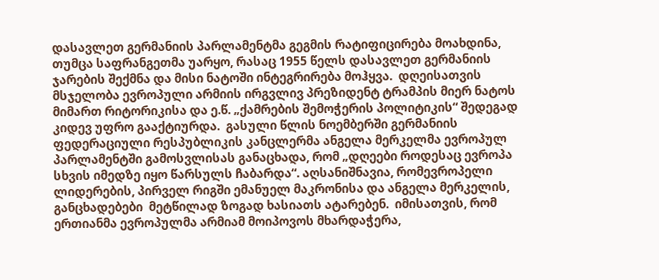დასავლეთ გერმანიის პარლამენტმა გეგმის რატიფიცირება მოახდინა, თუმცა საფრანგეთმა უარყო, რასაც 1955 წელს დასავლეთ გერმანიის ჯარების შექმნა და მისი ნატოში ინტეგრირება მოჰყვა.  დღეისათვის მსჯელობა ევროპული არმიის ირგვლივ პრეზიდენტ ტრამპის მიერ ნატოს მიმართ რიტორიკისა და ე.წ. „ქამრების შემოჭერის პოლიტიკის“ შედეგად კიდევ უფრო გააქტიურდა.  გასული წლის ნოემბერში გერმანიის ფედერაციული რესპუბლიკის კანცლერმა ანგელა მერკელმა ევროპულ პარლამენტში გამოსვლისას განაცხადა, რომ „დღეები როდესაც ევროპა სხვის იმედზე იყო წარსულს ჩაბარდა“. აღსანიშნავია, რომევროპელი ლიდერების, პირველ რიგში ემანუელ მაკრონისა და ანგელა მერკელის, განცხადებები  მეტწილად ზოგად ხასიათს ატარებენ.  იმისათვის, რომ ერთიანმა ევროპულმა არმიამ მოიპოვოს მხარდაჭერა,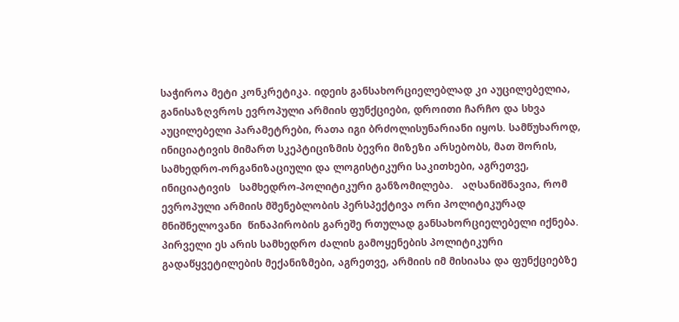საჭიროა მეტი კონკრეტიკა. იდეის განსახორციელებლად კი აუცილებელია, განისაზღვროს ევროპული არმიის ფუნქციები, დროითი ჩარჩო და სხვა აუცილებელი პარამეტრები, რათა იგი ბრძოლისუნარიანი იყოს. სამწუხაროდ, ინიციატივის მიმართ სკეპტიციზმის ბევრი მიზეზი არსებობს, მათ შორის, სამხედრო-ორგანიზაციული და ლოგისტიკური საკითხები, აგრეთვე, ინიციატივის   სამხედრო-პოლიტიკური განზომილება.   აღსანიშნავია, რომ ევროპული არმიის მშენებლობის პერსპექტივა ორი პოლიტიკურად მნიშნელოვანი  წინაპირობის გარეშე რთულად განსახორციელებელი იქნება. პირველი ეს არის სამხედრო ძალის გამოყენების პოლიტიკური გადაწყვეტილების მექანიზმები, აგრეთვე, არმიის იმ მისიასა და ფუნქციებზე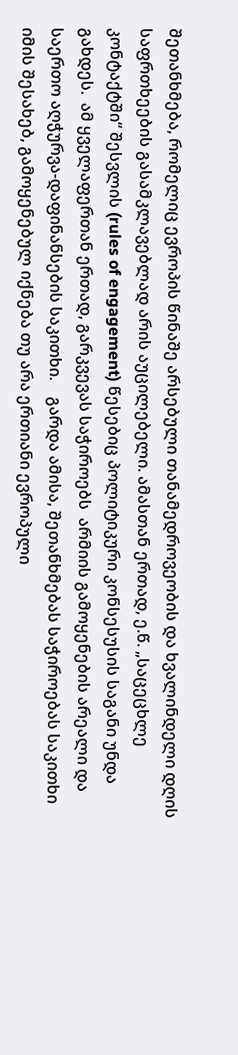შეთანხმება, რომელიც ევროპის წინაშე არსებული თანამედროვეობის და ხვალინდელი დღის საფრთხეების გასამკლავებლად არის აუცილებელი. ამასთან ერთად, ე.წ. „საცეცხლე კონტაქტში“ შესვლის (rules of engagement) წესებიც პოლიტიკური კონსესუსის საგანი უნდა გახდეს.  ამ ყველაფერთან ერთად, გარკვევას საჭიროებს  არმიის გამოყენების არეალი და საერთო აღჭურვა-დაფინანსების საკითხი.    გარდა ამისა, შეთანხმებას საჭიროებას საკითხი იმის შესახებ, გამოყენებულ იქნება თუ არა ერთიანი ევროპული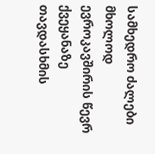სამხედრო ძალები მხოლოდ ევროკავშირის წევრ ქვეყანაზე თავდასხმის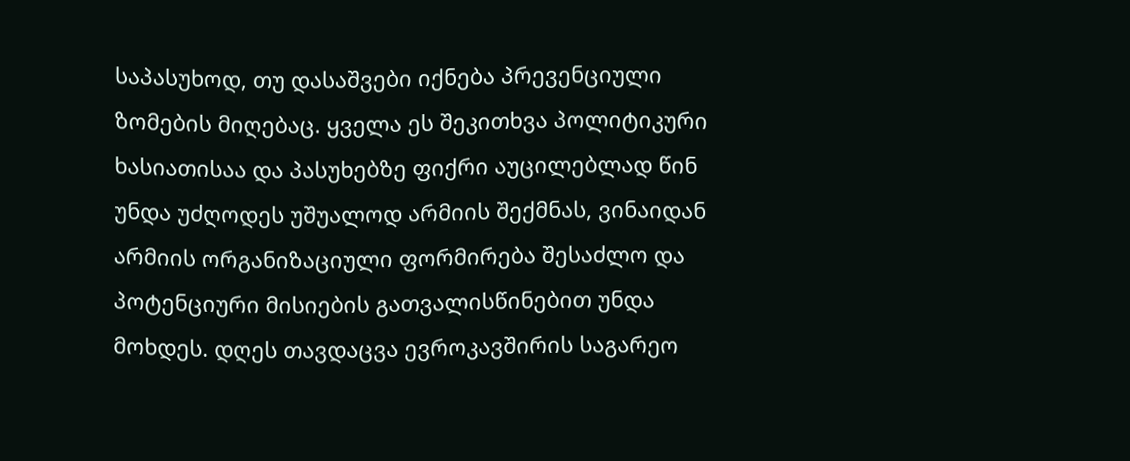საპასუხოდ, თუ დასაშვები იქნება პრევენციული ზომების მიღებაც. ყველა ეს შეკითხვა პოლიტიკური ხასიათისაა და პასუხებზე ფიქრი აუცილებლად წინ უნდა უძღოდეს უშუალოდ არმიის შექმნას, ვინაიდან არმიის ორგანიზაციული ფორმირება შესაძლო და პოტენციური მისიების გათვალისწინებით უნდა მოხდეს. დღეს თავდაცვა ევროკავშირის საგარეო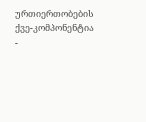ურთიერთობების ქვე-კომპონენტია -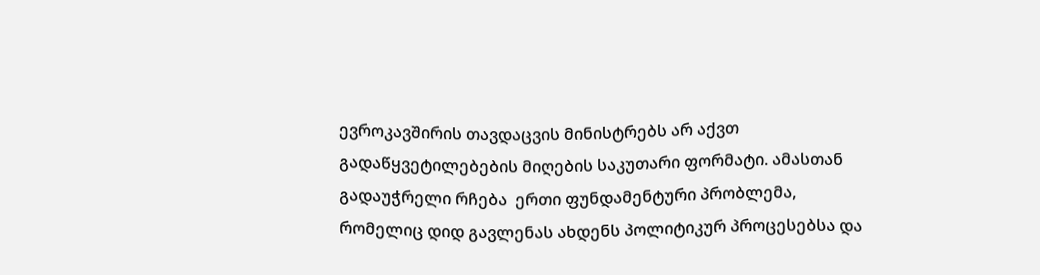ევროკავშირის თავდაცვის მინისტრებს არ აქვთ გადაწყვეტილებების მიღების საკუთარი ფორმატი. ამასთან გადაუჭრელი რჩება  ერთი ფუნდამენტური პრობლემა, რომელიც დიდ გავლენას ახდენს პოლიტიკურ პროცესებსა და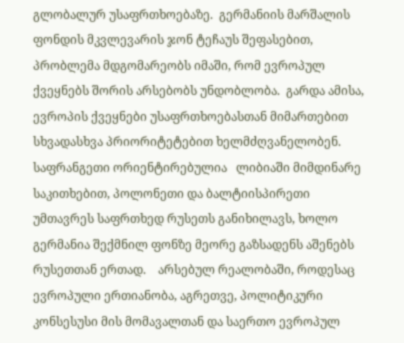გლობალურ უსაფრთხოებაზე.  გერმანიის მარშალის ფონდის მკვლევარის ჯონ ტეჩაუს შეფასებით,   პრობლემა მდგომარეობს იმაში, რომ ევროპულ ქვეყნებს შორის არსებობს უნდობლობა.  გარდა ამისა, ევროპის ქვეყნები უსაფრთხოებასთან მიმართებით სხვადასხვა პრიორიტეტებით ხელმძღვანელობენ. საფრანგეთი ორიენტირებულია   ლიბიაში მიმდინარე საკითხებით, პოლონეთი და ბალტიისპირეთი უმთავრეს საფრთხედ რუსეთს განიხილავს, ხოლო გერმანია შექმნილ ფონზე მეორე გაზსადენს აშენებს რუსეთთან ერთად.    არსებულ რეალობაში, როდესაც ევროპული ერთიანობა, აგრეთვე, პოლიტიკური კონსესუსი მის მომავალთან და საერთო ევროპულ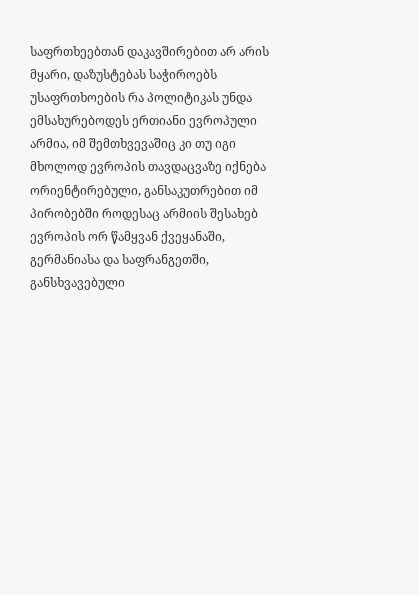საფრთხეებთან დაკავშირებით არ არის მყარი, დაზუსტებას საჭიროებს უსაფრთხოების რა პოლიტიკას უნდა ემსახურებოდეს ერთიანი ევროპული არმია, იმ შემთხვევაშიც კი თუ იგი მხოლოდ ევროპის თავდაცვაზე იქნება ორიენტირებული, განსაკუთრებით იმ პირობებში როდესაც არმიის შესახებ ევროპის ორ წამყვან ქვეყანაში, გერმანიასა და საფრანგეთში, განსხვავებული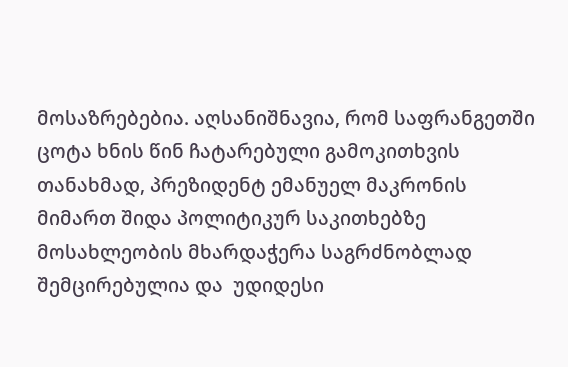მოსაზრებებია. აღსანიშნავია, რომ საფრანგეთში ცოტა ხნის წინ ჩატარებული გამოკითხვის თანახმად, პრეზიდენტ ემანუელ მაკრონის მიმართ შიდა პოლიტიკურ საკითხებზე მოსახლეობის მხარდაჭერა საგრძნობლად შემცირებულია და  უდიდესი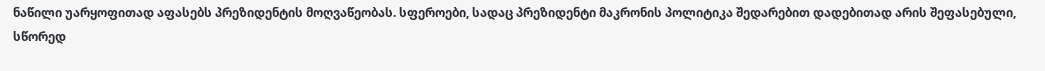ნაწილი უარყოფითად აფასებს პრეზიდენტის მოღვაწეობას. სფეროები, სადაც პრეზიდენტი მაკრონის პოლიტიკა შედარებით დადებითად არის შეფასებული, სწორედ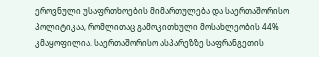ეროვნული უსაფრთხოების მიმართულება და საერთაშორისო პოლიტიკაა, რომლითაც გამოკითხული მოსახლეობის 44% კმაყოფილია. საერთაშორისო ასპარეზზე საფრანგეთის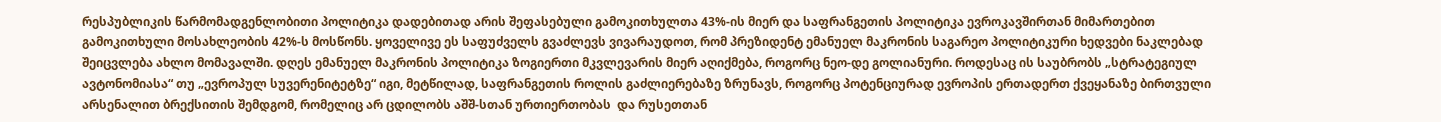რესპუბლიკის წარმომადგენლობითი პოლიტიკა დადებითად არის შეფასებული გამოკითხულთა 43%-ის მიერ და საფრანგეთის პოლიტიკა ევროკავშირთან მიმართებით  გამოკითხული მოსახლეობის 42%-ს მოსწონს. ყოველივე ეს საფუძველს გვაძლევს ვივარაუდოთ, რომ პრეზიდენტ ემანუელ მაკრონის საგარეო პოლიტიკური ხედვები ნაკლებად შეიცვლება ახლო მომავალში. დღეს ემანუელ მაკრონის პოლიტიკა ზოგიერთი მკვლევარის მიერ აღიქმება, როგორც ნეო-დე გოლიანური. როდესაც ის საუბრობს „სტრატეგიულ ავტონომიასა“ თუ „ევროპულ სუვერენიტეტზე“ იგი, მეტწილად, საფრანგეთის როლის გაძლიერებაზე ზრუნავს, როგორც პოტენციურად ევროპის ერთადერთ ქვეყანაზე ბირთვული არსენალით ბრექსითის შემდგომ, რომელიც არ ცდილობს აშშ-სთან ურთიერთობას  და რუსეთთან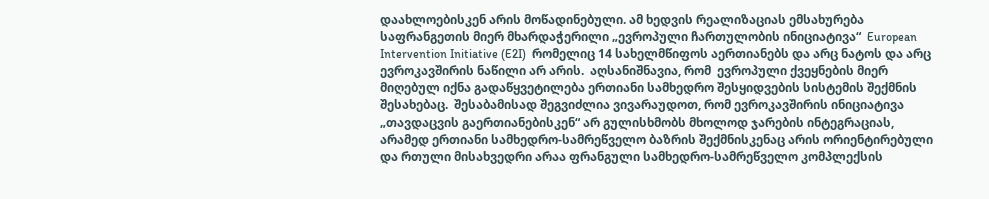დაახლოებისკენ არის მოწადინებული. ამ ხედვის რეალიზაციას ემსახურება საფრანგეთის მიერ მხარდაჭერილი „ევროპული ჩართულობის ინიციატივა“  European Intervention Initiative (E2I)  რომელიც 14 სახელმწიფოს აერთიანებს და არც ნატოს და არც ევროკავშირის ნაწილი არ არის.  აღსანიშნავია, რომ  ევროპული ქვეყნების მიერ მიღებულ იქნა გადაწყვეტილება ერთიანი სამხედრო შესყიდვების სისტემის შექმნის შესახებაც.  შესაბამისად შეგვიძლია ვივარაუდოთ, რომ ევროკავშირის ინიციატივა „თავდაცვის გაერთიანებისკენ“ არ გულისხმობს მხოლოდ ჯარების ინტეგრაციას, არამედ ერთიანი სამხედრო-სამრეწველო ბაზრის შექმნისკენაც არის ორიენტირებული და რთული მისახვედრი არაა ფრანგული სამხედრო-სამრეწველო კომპლექსის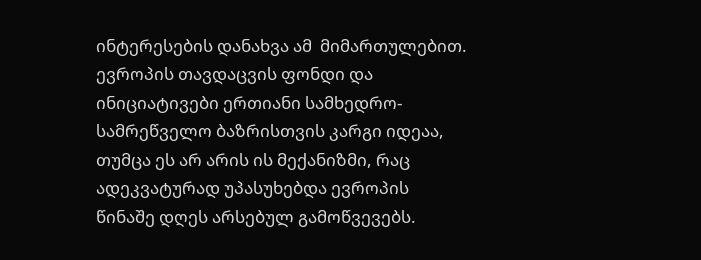ინტერესების დანახვა ამ  მიმართულებით.  ევროპის თავდაცვის ფონდი და ინიციატივები ერთიანი სამხედრო-სამრეწველო ბაზრისთვის კარგი იდეაა, თუმცა ეს არ არის ის მექანიზმი, რაც ადეკვატურად უპასუხებდა ევროპის წინაშე დღეს არსებულ გამოწვევებს.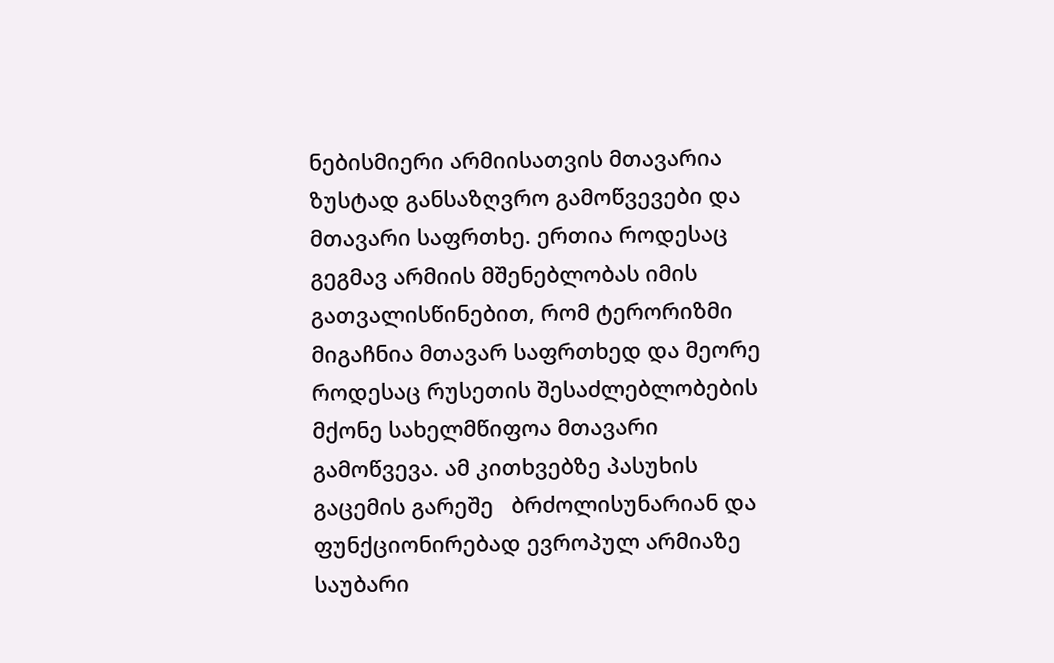ნებისმიერი არმიისათვის მთავარია ზუსტად განსაზღვრო გამოწვევები და  მთავარი საფრთხე. ერთია როდესაც გეგმავ არმიის მშენებლობას იმის გათვალისწინებით, რომ ტერორიზმი  მიგაჩნია მთავარ საფრთხედ და მეორე როდესაც რუსეთის შესაძლებლობების მქონე სახელმწიფოა მთავარი გამოწვევა. ამ კითხვებზე პასუხის გაცემის გარეშე   ბრძოლისუნარიან და  ფუნქციონირებად ევროპულ არმიაზე საუბარი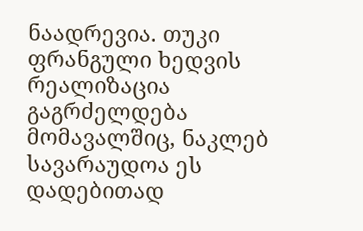ნაადრევია. თუკი ფრანგული ხედვის რეალიზაცია გაგრძელდება მომავალშიც, ნაკლებ სავარაუდოა ეს დადებითად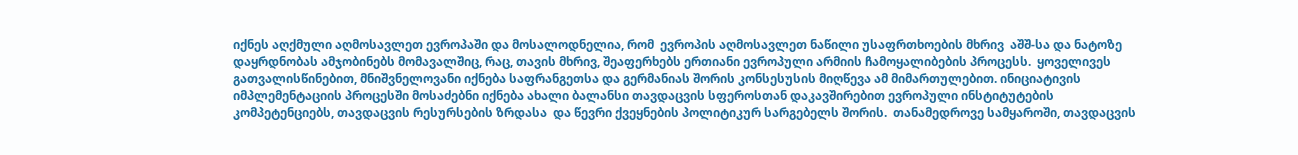იქნეს აღქმული აღმოსავლეთ ევროპაში და მოსალოდნელია, რომ  ევროპის აღმოსავლეთ ნაწილი უსაფრთხოების მხრივ  აშშ-სა და ნატოზე დაყრდნობას ამჯობინებს მომავალშიც, რაც, თავის მხრივ, შეაფერხებს ერთიანი ევროპული არმიის ჩამოყალიბების პროცესს.  ყოველივეს გათვალისწინებით, მნიშვნელოვანი იქნება საფრანგეთსა და გერმანიას შორის კონსესუსის მიღწევა ამ მიმართულებით. ინიციატივის იმპლემენტაციის პროცესში მოსაძებნი იქნება ახალი ბალანსი თავდაცვის სფეროსთან დაკავშირებით ევროპული ინსტიტუტების კომპეტენციებს, თავდაცვის რესურსების ზრდასა  და წევრი ქვეყნების პოლიტიკურ სარგებელს შორის.  თანამედროვე სამყაროში, თავდაცვის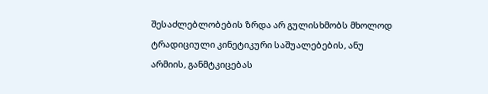შესაძლებლობების ზრდა არ გულისხმობს მხოლოდ ტრადიციული კინეტიკური საშუალებების, ანუ არმიის, განმტკიცებას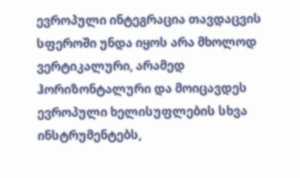ევროპული ინტეგრაცია თავდაცვის სფეროში უნდა იყოს არა მხოლოდ ვერტიკალური, არამედ ჰორიზონტალური და მოიცავდეს ევროპული ხელისუფლების სხვა  ინსტრუმენტებს,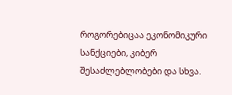როგორებიცაა ეკონომიკური სანქციები, კიბერ შესაძლებლობები და სხვა.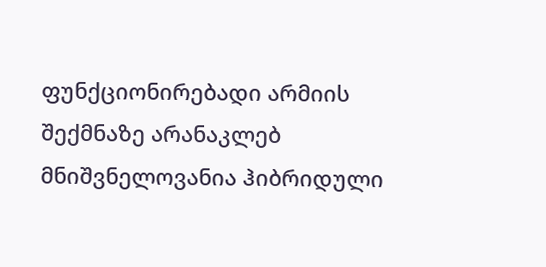ფუნქციონირებადი არმიის შექმნაზე არანაკლებ მნიშვნელოვანია ჰიბრიდული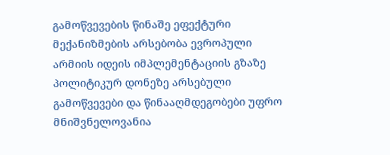გამოწვევების წინაშე ეფექტური მექანიზმების არსებობა ევროპული არმიის იდეის იმპლემენტაციის გზაზე პოლიტიკურ დონეზე არსებული გამოწვევები და წინააღმდეგობები უფრო მნიშვნელოვანია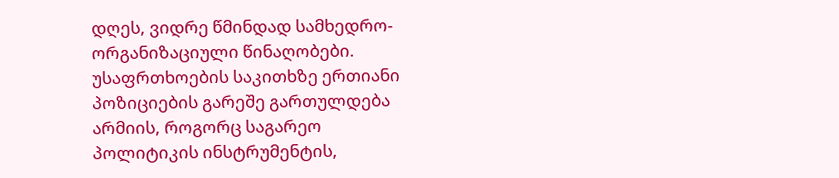დღეს, ვიდრე წმინდად სამხედრო-ორგანიზაციული წინაღობები. უსაფრთხოების საკითხზე ერთიანი პოზიციების გარეშე გართულდება არმიის, როგორც საგარეო პოლიტიკის ინსტრუმენტის,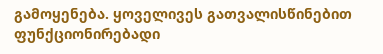გამოყენება. ყოველივეს გათვალისწინებით ფუნქციონირებადი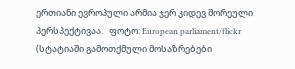ერთიანი ევროპული არმია ჯერ კიდევ შორეული პერსპექტივაა.   ფოტო: European parliament/flickr     (სტატიაში გამოთქმული მოსაზრებები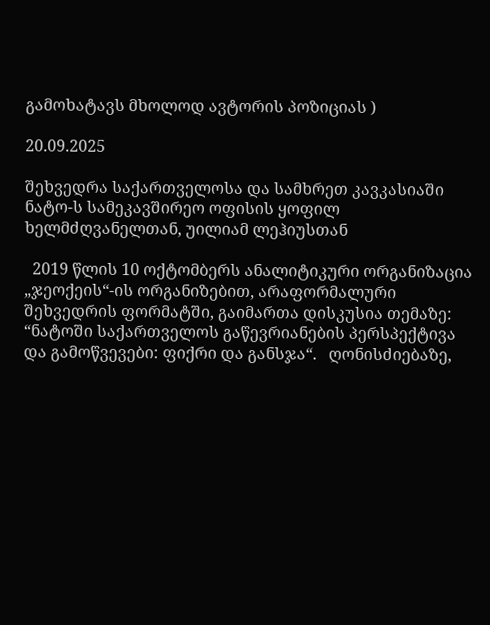გამოხატავს მხოლოდ ავტორის პოზიციას )

20.09.2025

შეხვედრა საქართველოსა და სამხრეთ კავკასიაში ნატო-ს სამეკავშირეო ოფისის ყოფილ ხელმძღვანელთან, უილიამ ლეჰიუსთან

  2019 წლის 10 ოქტომბერს ანალიტიკური ორგანიზაცია „ჯეოქეის“-ის ორგანიზებით, არაფორმალური შეხვედრის ფორმატში, გაიმართა დისკუსია თემაზე: “ნატოში საქართველოს გაწევრიანების პერსპექტივა და გამოწვევები: ფიქრი და განსჯა“.   ღონისძიებაზე,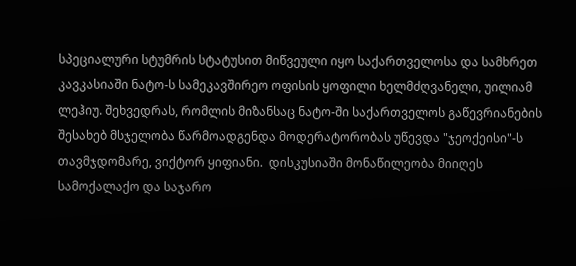სპეციალური სტუმრის სტატუსით მიწვეული იყო საქართველოსა და სამხრეთ კავკასიაში ნატო-ს სამეკავშირეო ოფისის ყოფილი ხელმძღვანელი, უილიამ ლეჰიუ. შეხვედრას, რომლის მიზანსაც ნატო-ში საქართველოს გაწევრიანების შესახებ მსჯელობა წარმოადგენდა მოდერატორობას უწევდა "ჯეოქეისი"-ს თავმჯდომარე, ვიქტორ ყიფიანი.  დისკუსიაში მონაწილეობა მიიღეს სამოქალაქო და საჯარო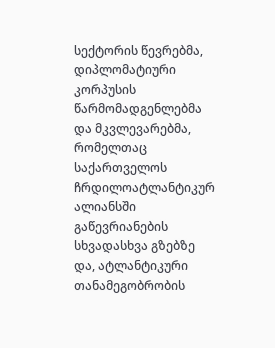სექტორის წევრებმა, დიპლომატიური კორპუსის წარმომადგენლებმა და მკვლევარებმა, რომელთაც საქართველოს ჩრდილოატლანტიკურ ალიანსში გაწევრიანების სხვადასხვა გზებზე და, ატლანტიკური თანამეგობრობის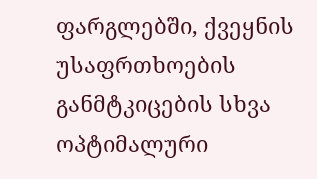ფარგლებში, ქვეყნის უსაფრთხოების განმტკიცების სხვა ოპტიმალური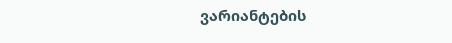ვარიანტების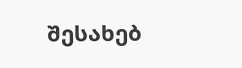შესახებ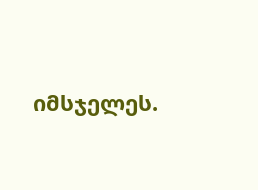იმსჯელეს.